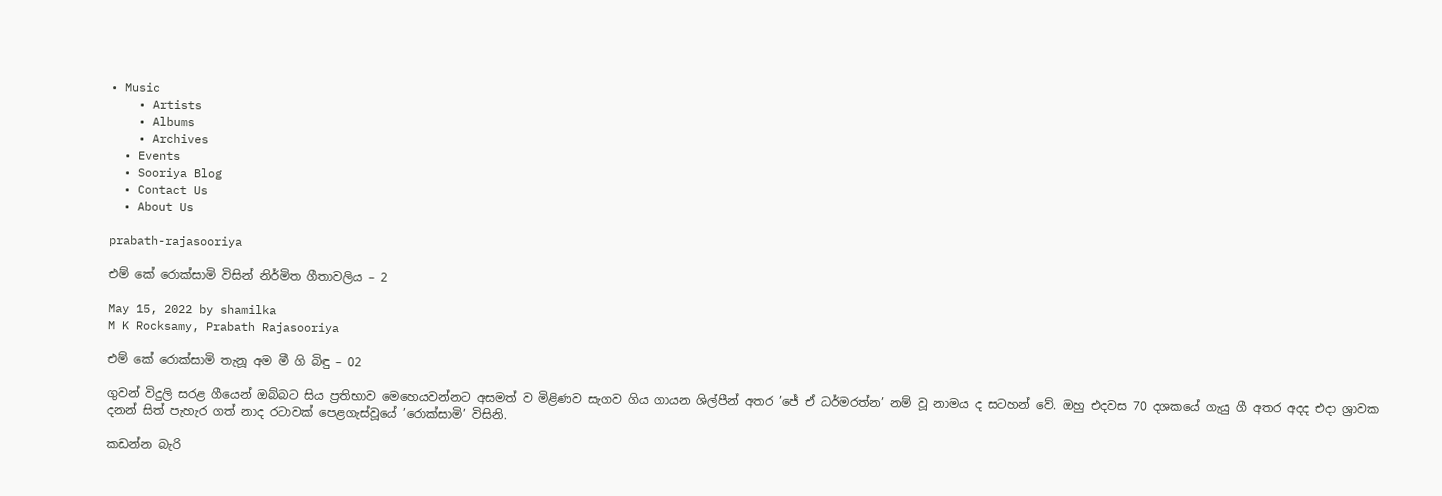• Music
    • Artists
    • Albums
    • Archives
  • Events
  • Sooriya Blog
  • Contact Us
  • About Us

prabath-rajasooriya

එම් කේ රොක්සාමි විසින් නිර්මිත ගීතාවලිය – 2

May 15, 2022 by shamilka
M K Rocksamy, Prabath Rajasooriya

එම් කේ රොක්සාමි තැනූ අම මී ගි බිඳු – 02

ගුවන් විදුලි සරළ ගීයෙන් ඔබ්බට සිය ප්‍රතිභාව මෙහෙයවන්නට අසමත් ව මිළිණව සැගව ගිය ගායන ශිල්පීන් අතර ’ජේ ඒ ධර්මරත්න’ නම් වූ නාමය ද සටහන් වේ. ඔහු එදවස 70 දශකයේ ගැයු ගී අතර අදද එදා ශ්‍රාවක දනන් සිත් පැහැර ගත් නාද රටාවක් පෙළගැස්වූයේ ’රොක්සාමි’ විසිනි.

කඩන්න බැරි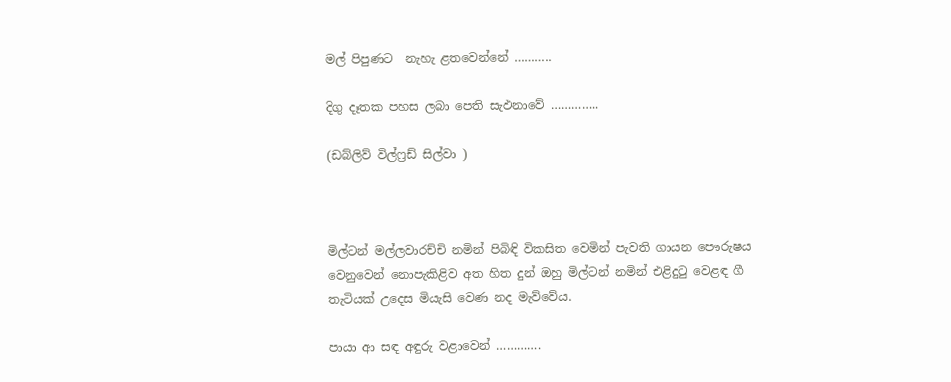මල් පිපුණට  නැහැ ළතවෙන්නේ ………..

දිගු දෑතක පහස ලබා පෙති සැඵනාවේ …………..

(ඩබ්ලිව් විල්ෆ්‍රඩ් සිල්වා )



මිල්ටන් මල්ලවාරච්චි නමින් පිබිඳි විකසිත වෙමින් පැවති ගායන පෞරුෂය වෙනුවෙන් නොපැකිළිව අත හිත දුන් ඔහු මිල්ටන් නමින් එළිදුටු වෙළඳ ගී තැටියක් උදෙස මියැසි වෙණ නද මැව්වේය.

පායා ආ සඳ අඳුරු වළාවෙන් ………….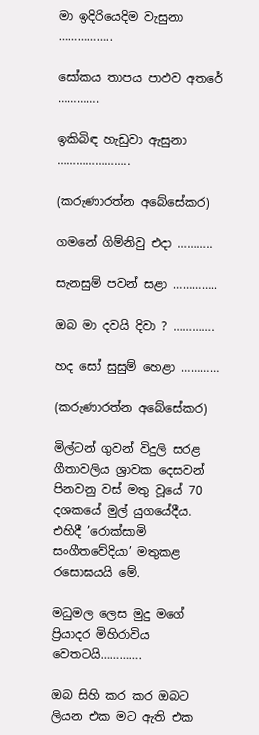මා ඉදිරියෙදිම වැසුනා ……………..

සෝකය තාපය පාඵව අතරේ ………….

ඉකිබිඳ හැඩුවා ඇසුනා …………………..

(කරුණාරත්න අබේසේකර)

ගමනේ ගිම්නිවු එදා ………..

සැනසුම් පවන් සළා …………..

ඔබ මා දවයි දිවා ? ………….

හද සෝ සුසුම් හෙළා …………

(කරුණාරත්න අබේසේකර)

මිල්ටන් ගුවන් විදුලි සරළ ගීතාවලිය ශ්‍රාවක දෙසවන් පිනවනු වස් මතු වූයේ 70 දශකයේ මුල් යුගයේදීය. එහිදී ’රොක්සාමි සංගීතවේදියා’ මතුකළ රසොඝයයි මේ.

මධුමල ලෙස මුදු මගේ ප්‍රියාදර මිහිරාවිය වෙතටයි………….

ඔබ සිහි කර කර ඔබට ලියන එක මට ඇති එක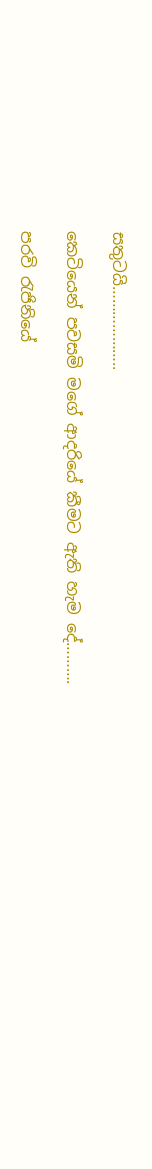සතුටයි………………..

කෙටියෙන් පවසමි මගේ ආදරියේ කීමට ඇති හැම දේ……….

පරවි රැජිනියේ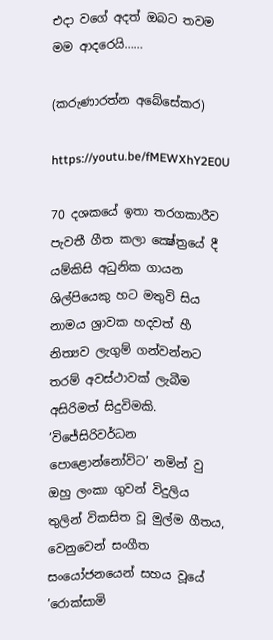එදා වගේ අදත් ඔබට තවම මම ආදරෙයි……

(කරුණාරත්න අබේසේකර)

https://youtu.be/fMEWXhY2E0U

70 දශකයේ ඉතා තරගකාරීව පැවතී ගීත කලා ක්‍ෂේත්‍රයේ දී යම්කිසි අධුනික ගායන ශිල්පියෙකු හට මතුවි සිය නාමය ශ්‍රාවක හදවත් හී නිත්‍යව ලැගුම් ගන්වන්නට තරම් අවස්ථාවක් ලැබීම අසිරිමත් සිදුවිමකි. ’විජේසිරිවර්ධන පොළොන්නෝවිට’ නමින් වු ඔහු ලංකා ගුවන් විදුලිය තුලින් විකසිත වූ මුල්ම ගීතය, වෙනුවෙන් සංගීත සංයෝජනයෙන් සහය වූයේ ’රොක්සාමි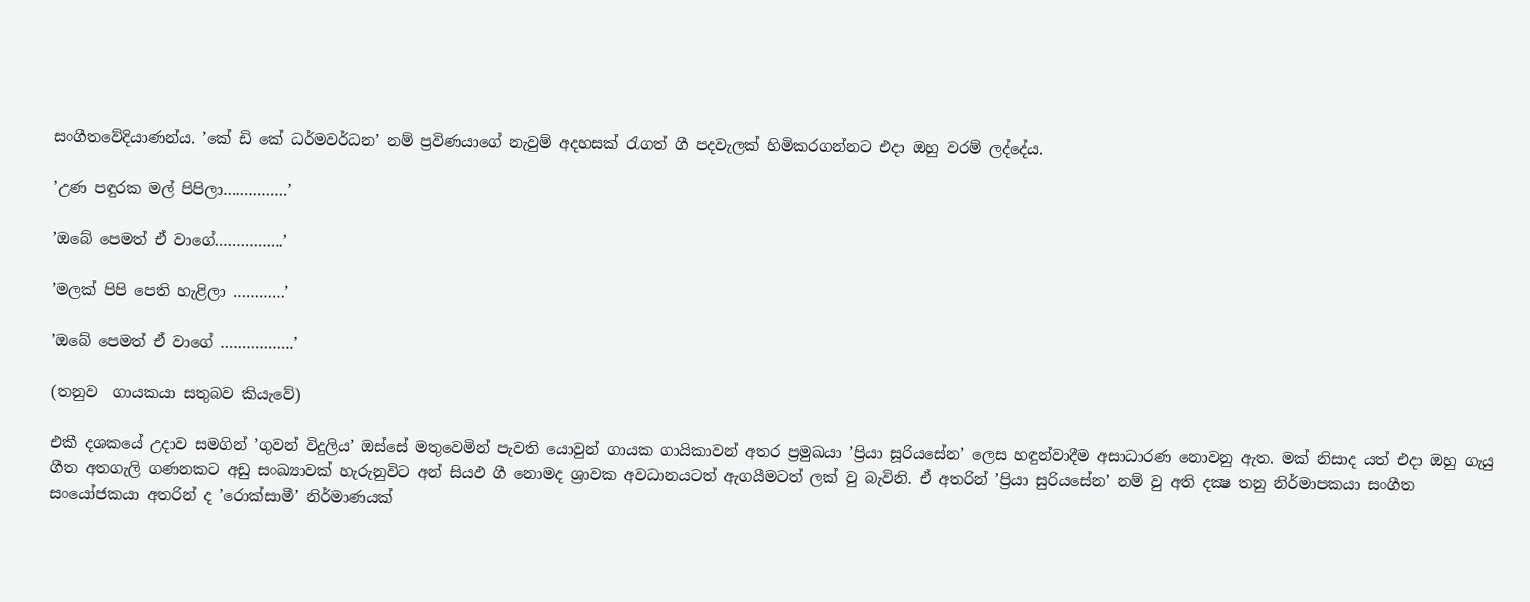සංගීතවේදියාණන්ය. ’කේ ඩි කේ ධර්මවර්ධන’ නම් ප්‍රවිණයාගේ නැවුම් අදහසක් රැගත් ගී පදවැලක් හිමිකරගන්නට එදා ඔහු වරම් ලද්දේය.

’උණ පඳුරක මල් පිපිලා……………’

’ඔබේ පෙමත් ඒ වාගේ…………….’

’මලක් පිපි පෙති හැළිලා …………’

’ඔබේ පෙමත් ඒ වාගේ ……………..’

(තනුව  ගායකයා සතුබව කියැවේ)

එකී දශකයේ උදාව සමගින් ’ගුවන් විදුලිය’ ඔස්සේ මතුවෙමින් පැවති යොවුන් ගායක ගායිකාවන් අතර ප්‍රමුඛයා ’ප්‍රියා සූරියසේන’ ලෙස හඳුන්වාදීම අසාධාරණ නොවනු ඇත. මක් නිසාද යත් එදා ඔහු ගැයු ගීත අතගැලි ගණනකට අඩු සංඛ්‍යාවක් හැරුනුවිට අන් සියඵ ගී නොමද ශ්‍රාවක අවධානයටත් ඇගයීමටත් ලක් වු බැවිනි. ඒ අතරින් ’ප්‍රියා සුරියසේන’ නම් වු අති දක්‍ෂ තනු නිර්මාපකයා සංගීත සංයෝජකයා අතරින් ද ’රොක්සාමී’ නිර්මාණයක්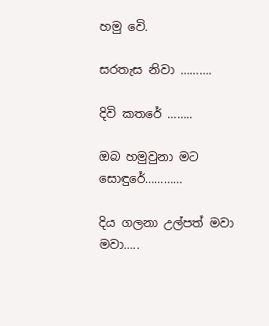හමු වෙි.

සරතැස නිවා ……….

දිවි කතරේ ……..

ඔබ හමුවුනා මට සොඳුරේ…………

දිය ගලනා උල්පත් මවා මවා…..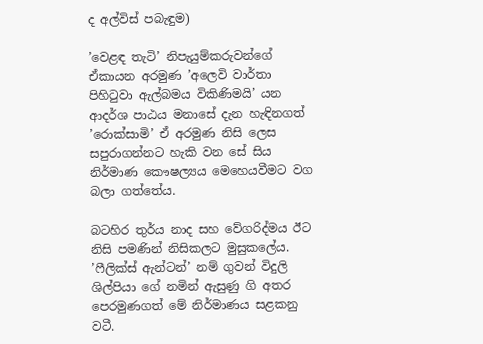ද අල්විස් පබැඳුම)

’වෙළඳ තැටි’ නිපැයුම්කරුවන්ගේ ඒකායන අරමුණ ’අලෙවි වාර්තා පිහිටුවා ඇල්බමය විකිණිමයි’ යන ආදර්ශ පාඨය මනාසේ දැන හැඳිනගත් ’රොක්සාමි’ ඒ අරමුණ නිසි ලෙස සපුරාගන්නට හැකි වන සේ සිය නිර්මාණ කෞෂල්‍යය මෙහෙයවීමට වග බලා ගත්තේය.

බටහිර තුර්ය නාද සහ වේගරිද්මය ඊට නිසි පමණින් නිසිකලට මුසුකලේය. ’ෆීලික්ස් ඇන්ටන්’ නම් ගුවන් විදුලි ශිල්පියා ගේ නමින් ඇසුණු ගි අතර පෙරමුණගත් මේ නිර්මාණය සළකනු වටී.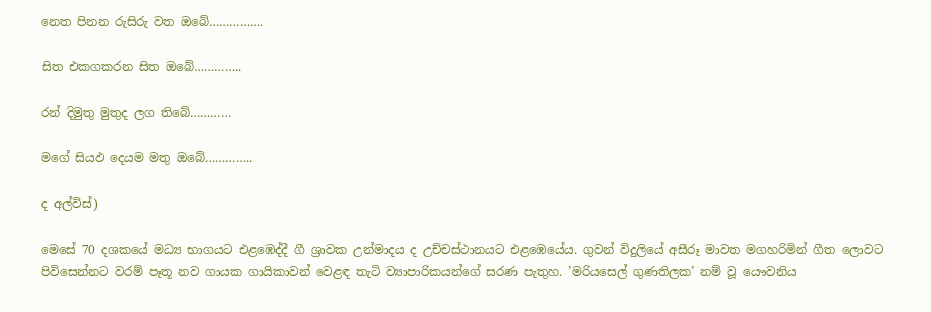නෙත පිනන රුසිරු වත ඔබේ…………….

සිත එකගකරන සිත ඔබේ…………..

රන් දිමුතු මුතුද ලග තිබේ…………

මගේ සියඵ දෙයම මතු ඔබේ…………..

ද අල්විස්)

මෙසේ 70 දශකයේ මධ්‍ය භාගයට එළඹෙද්දී ගී ශ්‍රාවක උන්මාදය ද උච්චස්ථානයට එළඹෙයේය. ගුවන් විදුලියේ අසීරූ මාවත මගහරිමින් ගීත ලොවට පිවිසෙන්නට වරම් පෑතූ නව ගායක ගායිකාවන් වෙළඳ තැටි ව්‍යාපාරිකයන්ගේ සරණ පැතුහ. ’මරියසෙල් ගුණතිලක’ නම් වූ යෞවනිය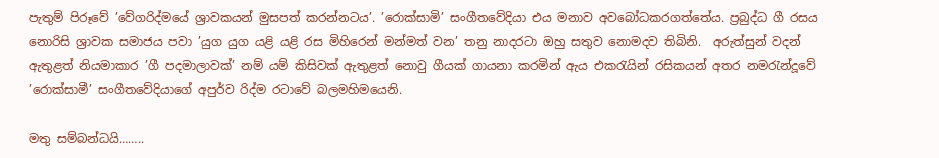පැතුම් පිරූවේ ’වේගරිද්මයේ ශ්‍රාවකයන් මුසපත් කරන්නටය’. ’රොක්සාමි’ සංගීතවේදියා එය මනාව අවබෝධකරගත්තේය. ප්‍රබුද්ධ ගී රසය නොරිසි ශ්‍රාවක සමාජය පවා ’යුග යුග යළි යළි රස මිහිරෙන් මන්මත් වන’ තනු නාදරටා ඔහු සතුව නොමදව තිබිනි.  අරුත්සුන් වදන් ඇතුළත් නියමාකාර ’ගී පදමාලාවක්’ නම් යම් කිසිවක් ඇතුළත් නොවු ගීයක් ගායනා කරමින් ඇය එකරැයින් රසිකයන් අතර නමරැන්දූවේ ’රොක්සාමී’ සංගීතවේදියාගේ අපුර්ව රිද්ම රටාවේ බලමහිමයෙනි.

මතු සම්බන්ධයි……..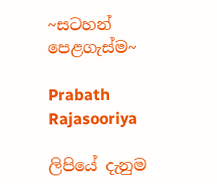~සටහන් පෙළගැස්ම‍~

Prabath Rajasooriya

ලිපියේ දැනුම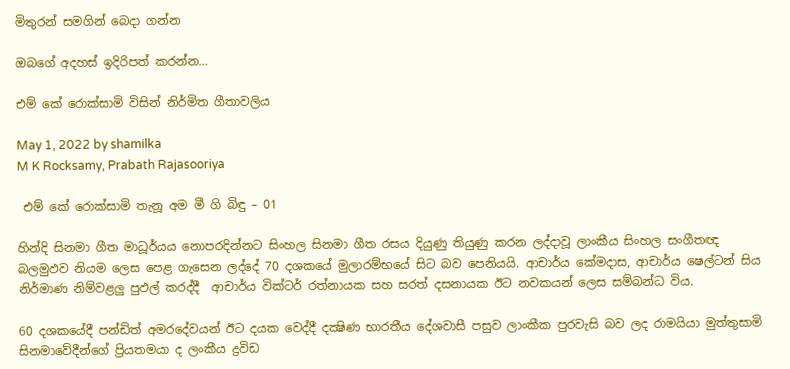මිතුරන් සමගින් බෙදා ගන්න

ඔබගේ අදහස් ඉදිරිපත් කරන්න…

එම් කේ රොක්සාමි විසින් නිර්මිත ගීතාවලිය

May 1, 2022 by shamilka
M K Rocksamy, Prabath Rajasooriya

 එම් කේ රොක්සාමි තැනූ අම මී ගි බිඳු – 01

හින්දි සිනමා ගීත මාධූර්යය නොපරදින්නට සිංහල සිනමා ගීත රසය දියුණු තියුණු කරන ලද්දාවූ ලාංකීය සිංහල සංගීතඥ බලමුඵව නියම ලෙස පෙළ ගැසෙන ලද්දේ 70 දශකයේ මුලාරම්භයේ සිට බව පෙනියයි. ආචාර්ය කේමදාස, ආචාර්ය ෂෙල්ටන් සිය නිර්මාණ නිම්වළලු පුඵල් කරද්දී  ආචාර්ය වික්ටර් රත්නායක සහ සරත් දසනායක ඊට නවකයන් ලෙස සම්බන්ධ විය.

60 දශකයේදී පන්ඩිත් අමරදේවයන් ඊට දයක වෙද්දී දක්‍ෂිණ භාරතීය දේශවාසී පසුව ලාංකීක පුරවැසි බව ලද රාමයියා මුත්තුසාමි සිනමාවේදීන්ගේ ප්‍රියතමයා ද ලංකීය ද්‍රවිඩ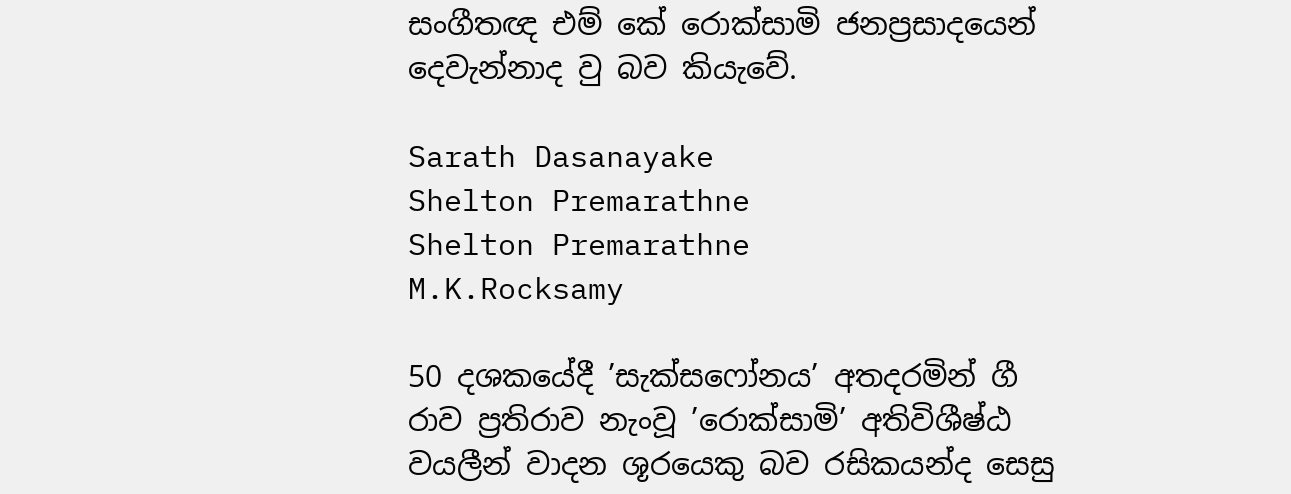සංගීතඥ එම් කේ රොක්සාමි ජනප්‍රසාදයෙන් දෙවැන්නාද වු බව කියැවේ.

Sarath Dasanayake
Shelton Premarathne
Shelton Premarathne
M.K.Rocksamy

50 දශකයේදී ’සැක්සෆෝනය’ අතදරමින් ගී රාව ප්‍රතිරාව නැංවූ ’රොක්සාමි’ අතිවිශීෂ්ඨ වයලීන් වාදන ශූරයෙකු බව රසිකයන්ද සෙසු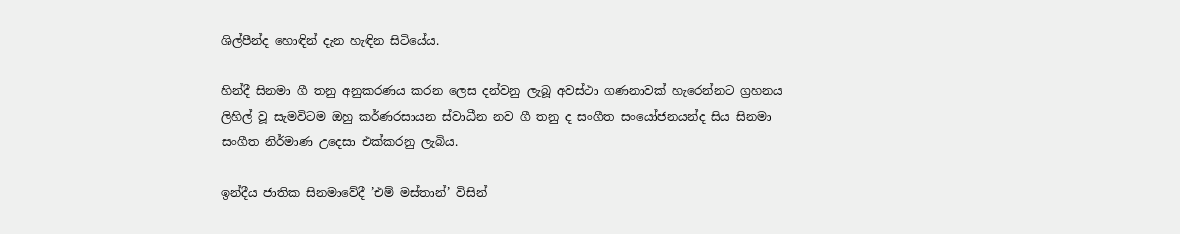ශිල්පීන්ද හොඳින් දැන හැඳින සිටියේය.

හින්දී සිනමා ගී තනු අනුකරණය කරන ලෙස දන්වනු ලැබූ අවස්ථා ගණනාවක් හැරෙන්නට ග්‍රහනය ලිහිල් වූ සැමවිටම ඔහු කර්ණරසායන ස්වාධීන නව ගී තනු ද සංගීත සංයෝජනයන්ද සිය සිනමා සංගීත නිර්මාණ උදෙසා එක්කරනු ලැබිය.

ඉන්දීය ජාතික සිනමාවේදී ’එම් මස්තාන්’ විසින්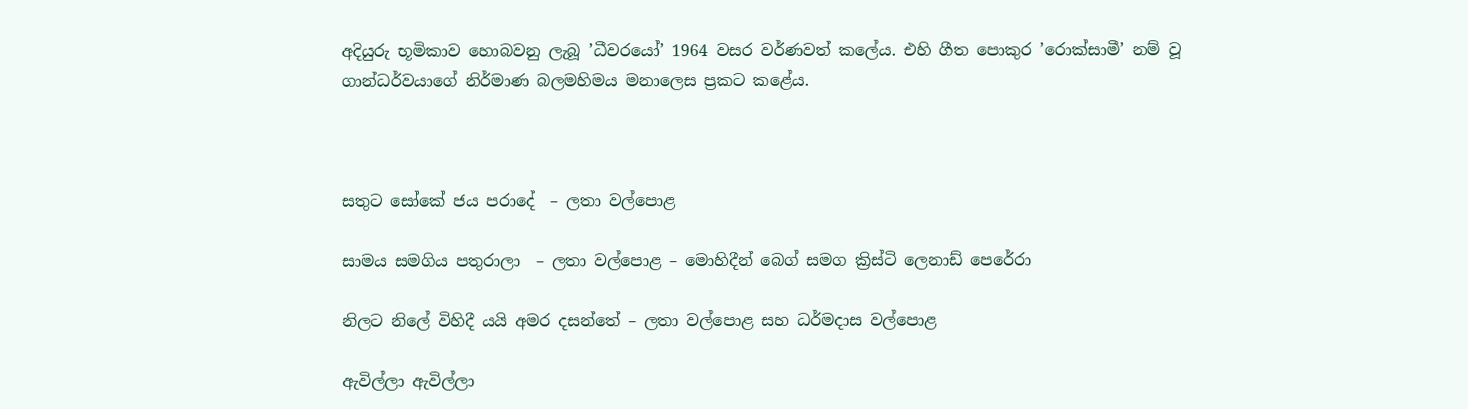අදියුරු භූමිකාව හොබවනු ලැබූ ’ධීවරයෝ’ 1964 වසර වර්ණවත් කලේය. එහි ගීත පොකුර ’රොක්සාමී’ නම් වූ ගාන්ධර්වයාගේ නිර්මාණ බලමහිමය මනාලෙස ප්‍රකට කළේය.



සතුට සෝකේ ජය පරාදේ  – ලතා වල්පොළ

සාමය සමගිය පතුරාලා  – ලතා වල්පොළ – මොහිදීන් බෙග් සමග ක්‍රිස්ටි ලෙනාඩ් පෙරේරා

නිලට නිලේ විහිදී යයි අමර දසන්තේ – ලතා වල්පොළ සහ ධර්මදාස වල්පොළ

ඇවිල්ලා ඇවිල්ලා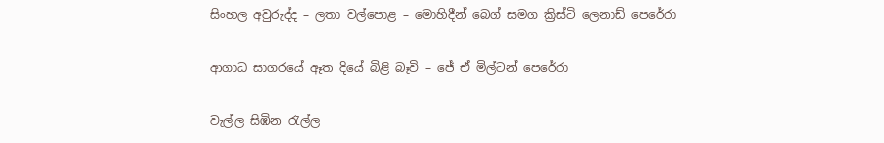සිංහල අවුරුද්ද – ලතා වල්පොළ – මොහිදීන් බෙග් සමග ක්‍රිස්ටි ලෙනාඩ් පෙරේරා

ආගාධ සාගරයේ ඈත දියේ බිළි බෑවි – ජේ ඒ මිල්ටන් පෙරේරා

වැල්ල සිඹින රැල්ල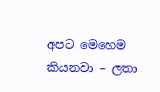අපට මෙහෙම කියනවා – ලතා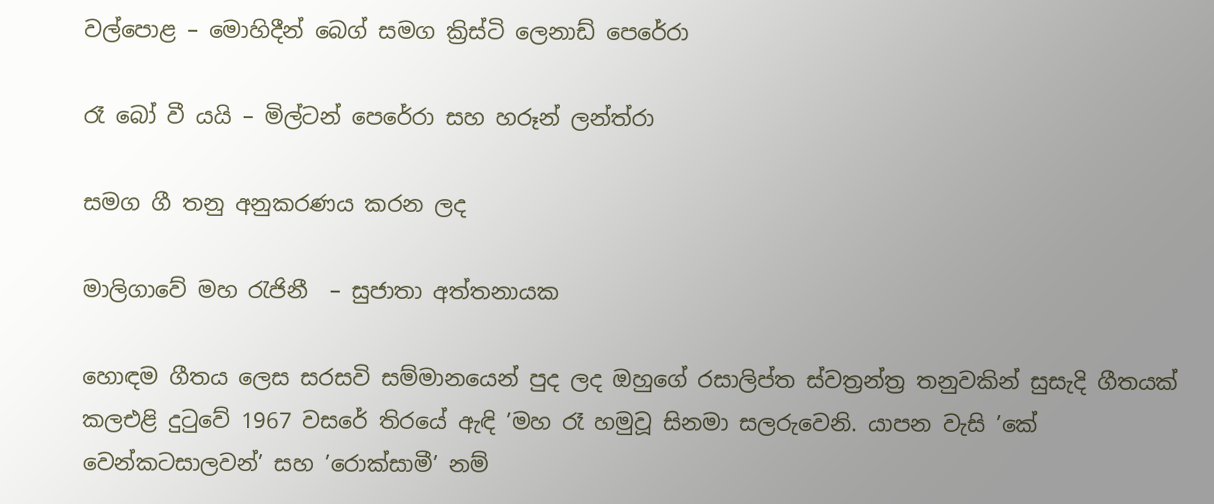වල්පොළ – මොහිදීන් බෙග් සමග ක්‍රිස්ටි ලෙනාඩ් පෙරේරා

රෑ බෝ වී යයි – මිල්ටන් පෙරේරා සහ හරූන් ලන්ත්රා

සමග ගී තනු අනුකරණය කරන ලද

මාලිගාවේ මහ රැජිනී  – සුජාතා අත්තනායක

හොඳම ගීතය ලෙස සරසවි සම්මානයෙන් පුද ලද ඔහුගේ රසාලිප්ත ස්වත්‍රන්ත්‍ර තනුවකින් සුසැදි ගීතයක් කලඑළි දුටුවේ 1967 වසරේ තිරයේ ඇඳි ’මහ රෑ හමුවූ සිනමා සලරුවෙනි. යාපන වැසි ’කේ වෙන්කටසාලවන්’ සහ ’රොක්සාමී’ නම්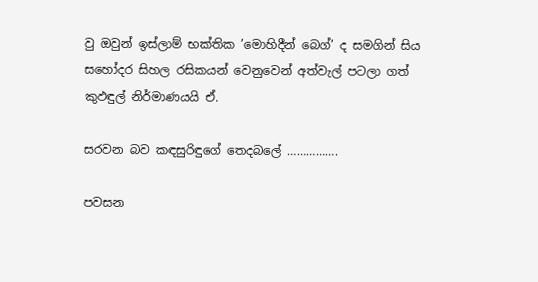වු ඔවුන් ඉස්ලාම් භක්තික ’මොහිදීන් බෙග්’ ද සමගින් සිය සහෝදර සිහල රසිකයන් වෙනුවෙන් අත්වැල් පටලා ගත් කුඵඳුල් නිර්මාණයයි ඒ.

සරවන බව කඳසුරිඳුගේ තෙදබලේ …………….

පවසන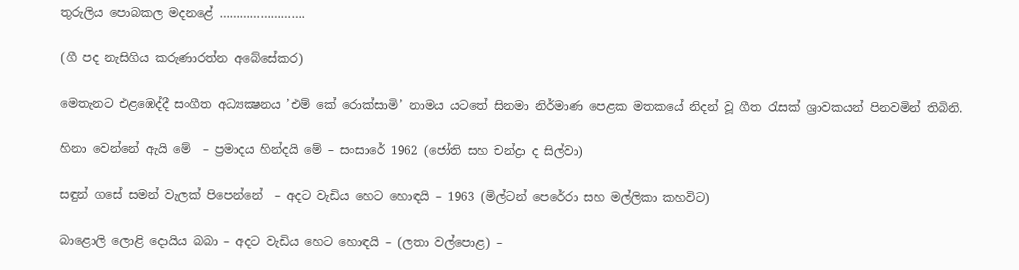තුරුලිය පොබකල මදනළේ …………………….

(ගී පද නැසිගිය කරුණාරත්න අබේසේකර)

මෙතැනට එළඹෙද්දී සංගීත අධ්‍යක්‍ෂනය ’එම් කේ රොක්සාමි’ නාමය යටතේ සිනමා නිර්මාණ පෙළක මතකයේ නිදන් වූ ගීත රැසක් ශ්‍රාවකයන් පිනවමින් තිබිනි.

හිනා වෙන්නේ ඇයි මේ  – ප්‍රමාදය හින්දයි මේ – සංසාරේ 1962 (ජෝති සහ චන්ද්‍රා ද සිල්වා)

සඳුන් ගසේ සමන් වැලක් පිපෙන්නේ  – අදට වැඩිය හෙට හොඳයි – 1963 (මිල්ටන් පෙරේරා සහ මල්ලිකා කහවිට)

බාළොලි ලොළි දොයිය බබා – අදට වැඩිය හෙට හොඳයි – (ලතා වල්පොළ) –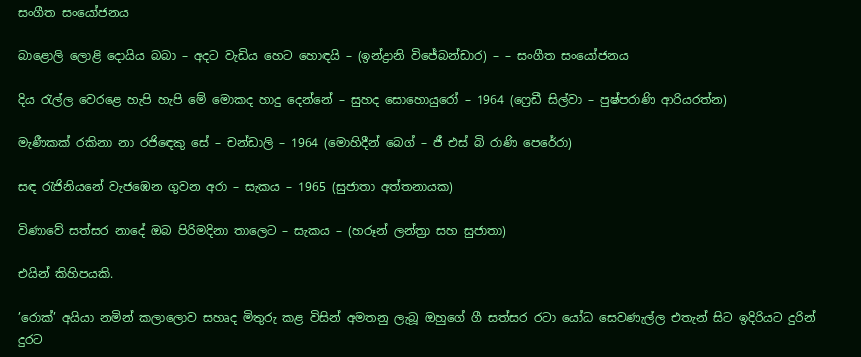සංගීත සංයෝජනය

බාළොලි ලොළි දොයිය බබා – අදට වැඩිය හෙට හොඳයි – (ඉන්ද්‍රානි විජේබන්ඩාර) – – සංගීත සංයෝජනය

දිය රැල්ල වෙරළෙ හැපි හැපි මේ මොකද හාදු දෙන්නේ – සුහද සොහොයුරෝ – 1964 (ෆ්‍රෙඩී සිල්වා – පුෂ්පරාණි ආරියරත්න)

මැණීකක් රකිනා නා රජිඳෙකු සේ – චන්ඩාලි – 1964 (මොහිදීන් බෙග් – ජී එස් බි රාණි පෙරේරා)

සඳ රැජිනියනේ වැජඹෙන ගුවන අරා – සැකය – 1965 (සුජාතා අත්තනායක)

විණාවේ සත්සර නාදේ ඔබ පිරිමදිනා තාලෙට – සැකය – (හරූන් ලන්ත්‍රා සහ සුජාතා)

එයින් කිහිපයකි.

’රොක්’ අයියා නමින් කලාලොව සහෘද මිතුරු කළ විසින් අමතනු ලැබූ ඔහුගේ ගී සත්සර රටා යෝධ සෙවණැල්ල එතැන් සිට ඉදිරියට දුරින් දුරට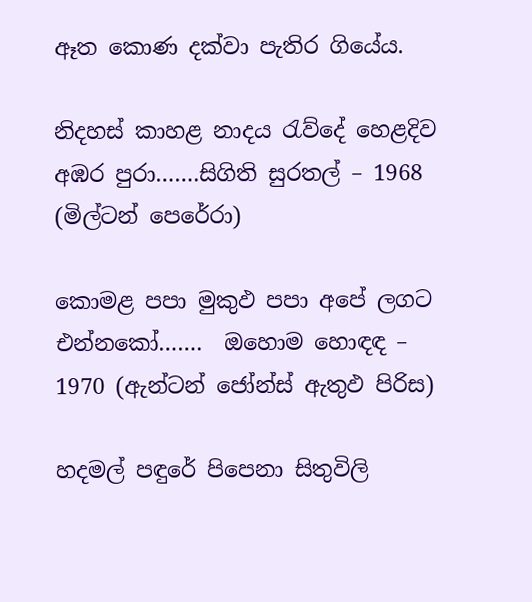ඈත කොණ දක්වා පැතිර ගියේය.

නිදහස් කාහළ නාදය රැව්දේ හෙළදිව අඹර පුරා…….සිගිති සුරතල් – 1968 (මිල්ටන් පෙරේරා)

කොමළ පපා මුකුඵ පපා අපේ ලගට එන්නකෝ…….  ඔහොම හොඳඳ – 1970 (ඇන්ටන් ජෝන්ස් ඇතුඵ පිරිස)

හදමල් පඳුරේ පිපෙනා සිතුවිලි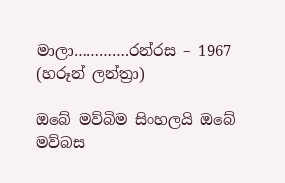මාලා………….රන්රස – 1967 (හරූන් ලන්ත්‍රා)

ඔබේ මව්බිම සිංහලයි ඔබේ මව්බස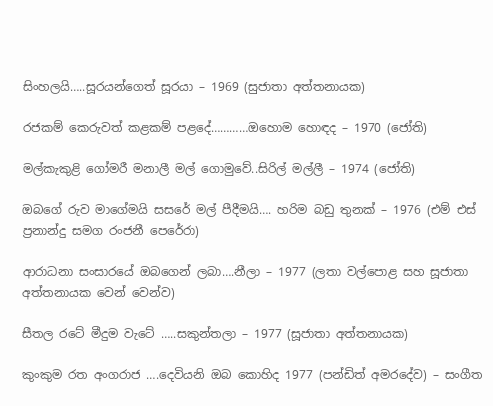සිංහලයි…..සූරයන්ගෙත් සූරයා – 1969 (සුජාතා අත්තනායක)

රජකම් කෙරුවත් කළකම් පළදේ…………ඔහොම හොඳද – 1970 (ජෝති)

මල්කැකුළි ගෝමරී මනාලී මල් ගොමුවේ..සිරිල් මල්ලී – 1974 (ජෝති)

ඔබගේ රුව මාගේමයි සසරේ මල් පීදීමයි…. හරිම බඩු තුනක් – 1976 (එම් එස් ප්‍රනාන්දු සමග රංජනී පෙරේරා)

ආරාධනා සංසාරයේ ඔබගෙන් ලබා….නීලා – 1977 (ලතා වල්පොළ සහ සූජාතා අත්තනායක වෙන් වෙන්ව)

සීතල රටේ මීදුම වැටේ …..සකුන්තලා – 1977 (සූජාතා අත්තනායක)

කුංකුම රත අංගරාජ ….දෙවියනි ඔබ කොහිද 1977 (පන්ඩිත් අමරදේව) – සංගීත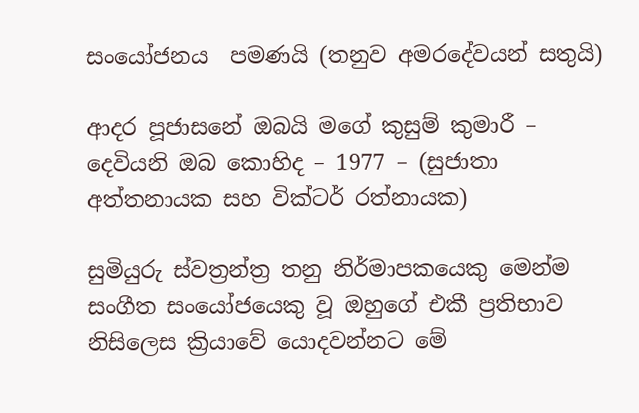සංයෝජනය  පමණයි (තනුව අමරදේවයන් සතුයි)

ආදර පූජාසනේ ඔබයි මගේ කුසුම් කුමාරී – දෙවියනි ඔබ කොහිද – 1977 – (සුජාතා අත්තනායක සහ වික්ටර් රත්නායක)

සුමියුරු ස්වත්‍රන්ත්‍ර තනු නිර්මාපකයෙකු මෙන්ම සංගීත සංයෝජයෙකු වූ ඔහුගේ එකී ප්‍රතිභාව නිසිලෙස ක්‍රියාවේ යොදවන්නට මේ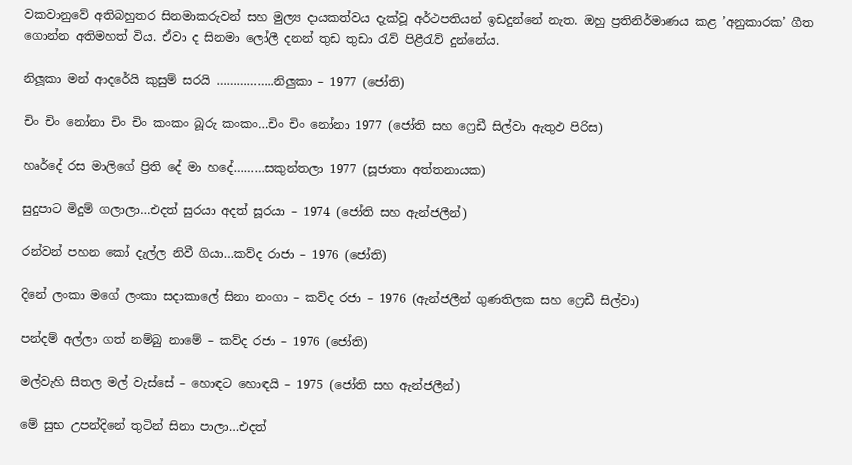වකවානුවේ අතිබහුතර සිනමාකරුවන් සහ මුල්‍ය දායකත්වය දැක්වූ අර්ථපතියන් ඉඩදුන්නේ නැත. ඔහු ප්‍රතිනිර්මාණය කළ ’අනුකාරක’ ගීත ගොන්න අතිමහත් විය. ඒවා ද සිනමා ලෝලී දනන් තුඩ තුඩා රැව් පිළීරැව් දුන්නේය.

නිලූකා මන් ආදරේයි කුසුම් සරයි ……………..නිලුකා – 1977 (ජෝති)

චිං චිං නෝනා චිං චිං කංකං බූරු කංකං…චිං චිං නෝනා 1977 (ජෝති සහ ෆ්‍රෙඩී සිල්වා ඇතුඵ පිරිස)

හෘර්දේ රස මාලිගේ ප්‍රිති දේ මා හදේ………සකුන්තලා 1977 (සූජාතා අත්තනායක)

සුදුපාට මිදුම් ගලාලා…එදත් සුරයා අදත් සූරයා – 1974 (ජෝති සහ ඇන්ජලීන්)

රන්වන් පහන කෝ දැල්ල නිවී ගියා…කව්ද රාජා – 1976 (ජෝති)

දිනේ ලංකා මගේ ලංකා සදාකාලේ සිනා නංගා – කව්ද රජා – 1976 (ඇන්ජලීන් ගුණතිලක සහ ෆ්‍රෙඩී සිල්වා)

පන්දම් අල්ලා ගත් නම්බු නාමේ – කව්ද රජා – 1976 (ජෝති)

මල්වැහි සීතල මල් වැස්සේ – හොඳට හොඳයි – 1975 (ජෝති සහ ඇන්ජලීන්)

මේ සුභ උපන්දිනේ තුටින් සිනා පාලා…එදත්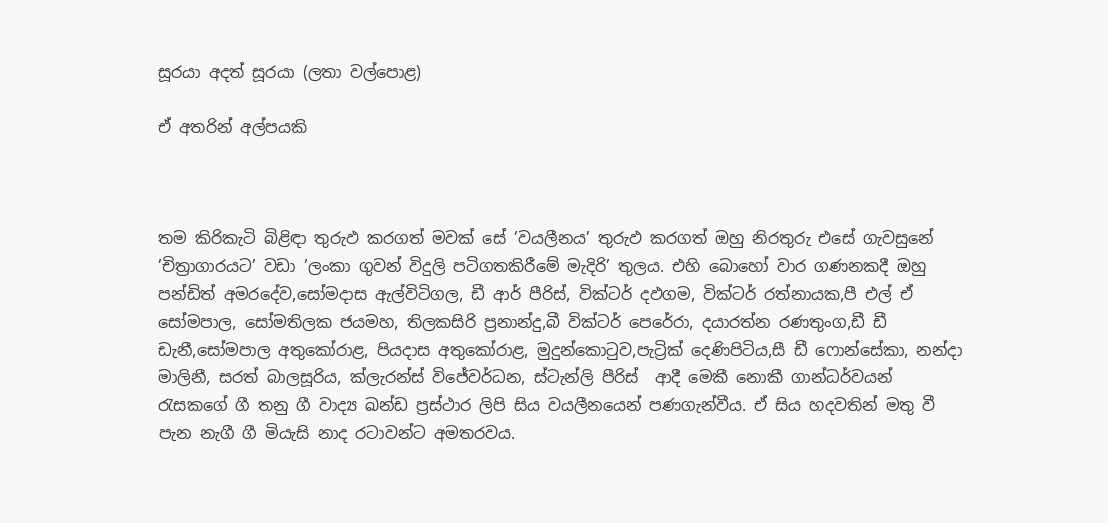සූරයා අදත් සූරයා (ලතා වල්පොළ)

ඒ අතරින් අල්පයකි



තම කිරිකැටි බිළිඳා තුරුඵ කරගත් මවක් සේ ’වයලීනය’ තුරුඵ කරගත් ඔහු නිරතුරු එසේ ගැවසුනේ ’චිත්‍රාගාරයට’ වඩා ’ලංකා ගුවන් විදුලි පටිගතකිරීමේ මැදිරි’ තුලය. එහි බොහෝ වාර ගණනකදී ඔහු පන්ඩිත් අමරදේව,සෝමදාස ඇල්විටිගල, ඩී ආර් පීරිස්, වික්ටර් දඵගම, වික්ටර් රත්නායක,පී එල් ඒ සෝමපාල, සෝමතිලක ජයමහ, තිලකසිරි ප්‍රනාන්දු,බී වික්ටර් පෙරේරා, දයාරත්න රණතුංග,ඩී ඩී ඩැනී,සෝමපාල අතුකෝරාළ, පියදාස අතුකෝරාළ, මුදුන්කොටුව,පැට්‍රික් දෙණිපිටිය,සී ඩී ෆොන්සේකා, නන්දා මාලිනී, සරත් බාලසූරිය, ක්ලැරන්ස් විජේවර්ධන, ස්ටැන්ලි පීරිස්  ආදී මෙකී නොකී ගාන්ධර්වයන් රැසකගේ ගී තනු ගී වාද්‍ය ඛන්ඩ ප්‍රස්ථාර ලිපි සිය වයලීනයෙන් පණගැන්වීය. ඒ සිය හදවතින් මතු වී පැන නැගී ගී මියැසි නාද රටාවන්ට අමතරවය.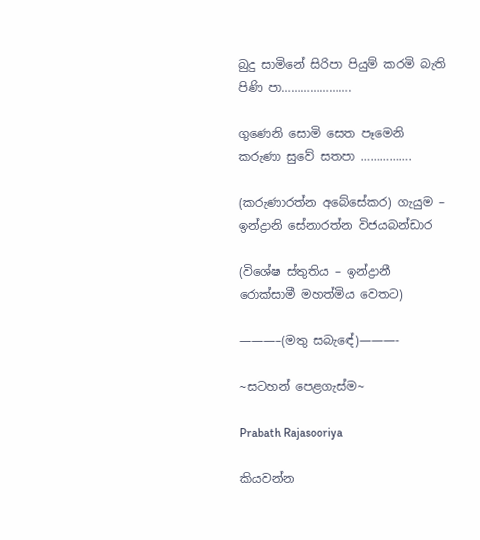බුදු සාමිනේ සිරිපා පියුම් කරමි බැති පිණි පා………………….

ගුණෙනි සොමි සෙත පෑමෙනි කරුණා සුවේ සතපා …………….

(කරුණාරත්න අබේසේකර) ගැයුම – ඉන්ද්‍රානි සේනාරත්න විජයබන්ඩාර

(විශේෂ ස්තුතිය – ඉන්ද්‍රානී රොක්සාමී මහත්මිය වෙතට)

———–(මතු සබැඳේ)———-

~සටහන් පෙළගැස්ම‍~

Prabath Rajasooriya

කියවන්න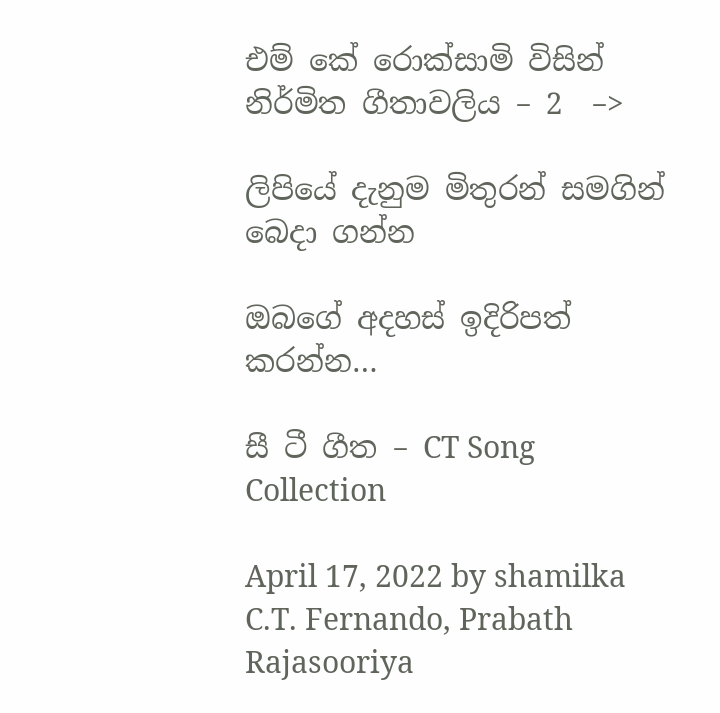එම් කේ රොක්සාමි විසින් නිර්මිත ගීතාවලිය – 2  –>

ලිපියේ දැනුම මිතුරන් සමගින් බෙදා ගන්න

ඔබගේ අදහස් ඉදිරිපත් කරන්න…

සී ටී ගීත – CT Song Collection

April 17, 2022 by shamilka
C.T. Fernando, Prabath Rajasooriya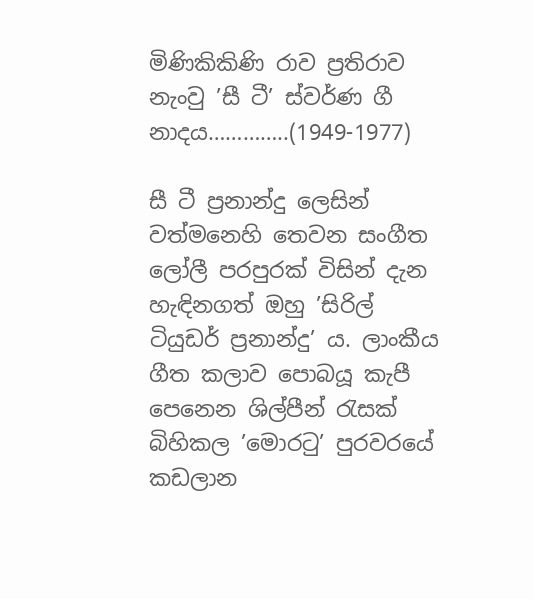මිණිකිකිණි රාව ප්‍රතිරාව නැංවු ’සී ටී’ ස්වර්ණ ගී නාදය…………..(1949-1977)

සී ටී ප්‍රනාන්දු ලෙසින් වත්මනෙහි තෙවන සංගීත ලෝලී පරපුරක් විසින් දැන හැඳිනගත් ඔහු ’සිරිල් ටියුඩර් ප්‍රනාන්දු’ ය. ලාංකීය ගීත කලාව පොබයූ කැපී පෙනෙන ශිල්පීන් රැසක් බිහිකල ’මොරටු’ පුරවරයේ කඩලාන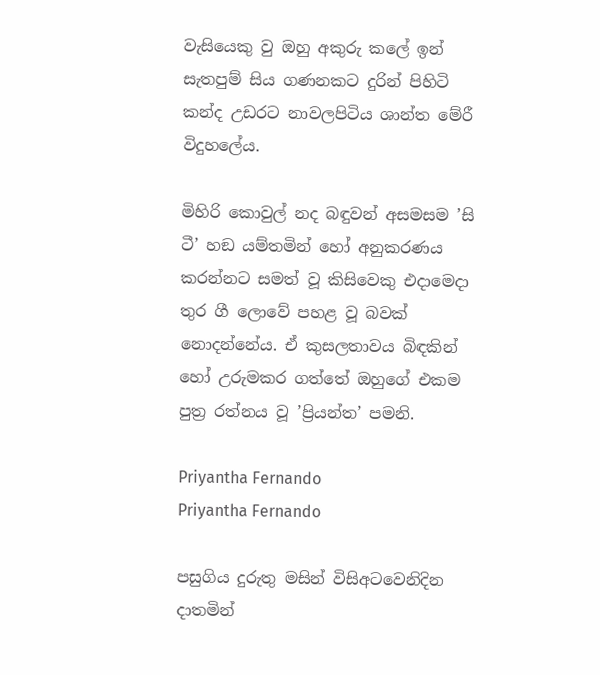වැසියෙකු වු ඔහු අකුරු කලේ ඉන් සැතපුම් සිය ගණනකට දුරින් පිහිටි කන්ද උඩරට නාවලපිටිය ශාන්ත මේරී විදුහලේය.

මිහිරි කොවුල් නද බඳුවන් අසමසම ’සි ටී’ හඞ යම්තමින් හෝ අනුකරණය කරන්නට සමත් වූ කිසිවෙකු එදාමෙදා තුර ගී ලොවේ පහළ වූ බවක් නොදන්නේය. ඒ කුසලතාවය බිඳකින් හෝ උරුමකර ගත්තේ ඔහුගේ එකම පුත්‍ර රත්නය වූ ’ප්‍රියන්ත’ පමනි.

Priyantha Fernando
Priyantha Fernando

පසුගිය දුරුතු මසින් විසිඅටවෙනිදින දාතමින්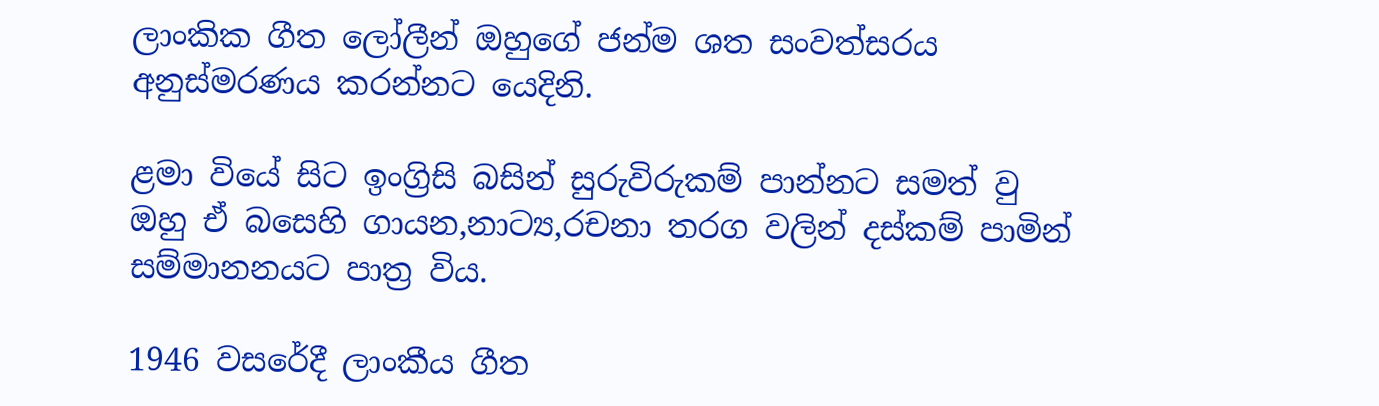ලාංකික ගීත ලෝලීන් ඔහුගේ ජන්ම ශත සංවත්සරය අනුස්මරණය කරන්නට යෙදිනි.

ළමා වියේ සිට ඉංග්‍රිසි බසින් සුරුවිරුකම් පාන්නට සමත් වු ඔහු ඒ බසෙහි ගායන,නාට්‍ය,රචනා තරග වලින් දස්කම් පාමින් සම්මානනයට පාත්‍ර විය.

1946 වසරේදී ලාංකීය ගීත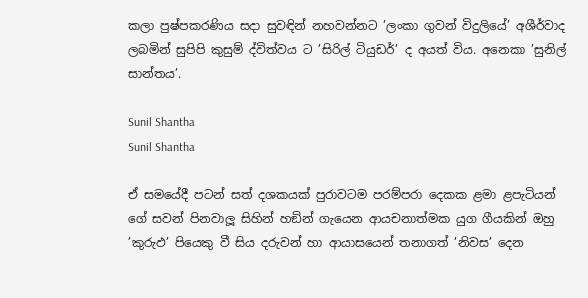කලා පුෂ්පකරණිය සදා සුවඳින් නහවන්නට ’ලංකා ගුවන් විදුලියේ’ අශීර්වාද ලබමින් සුපිපි කුසුම් ද්විත්වය ට ’සිරිල් ටියුඩර්’ ද අයත් විය. අනෙකා ’සුනිල් සාන්තය’.

Sunil Shantha
Sunil Shantha

ඒ සමයේදී පටන් සත් දශකයක් පුරාවටම පරම්පරා දෙකක ළමා ළපැටියන් ගේ සවන් පිනවාලූ සිහින් හඞින් ගැයෙන ආයචනාත්මක යුග ගීයකින් ඔහු ’කුරුඵ’ පියෙකු වී සිය දරුවන් හා ආයාසයෙන් තනාගත් ’නිවස’ දෙන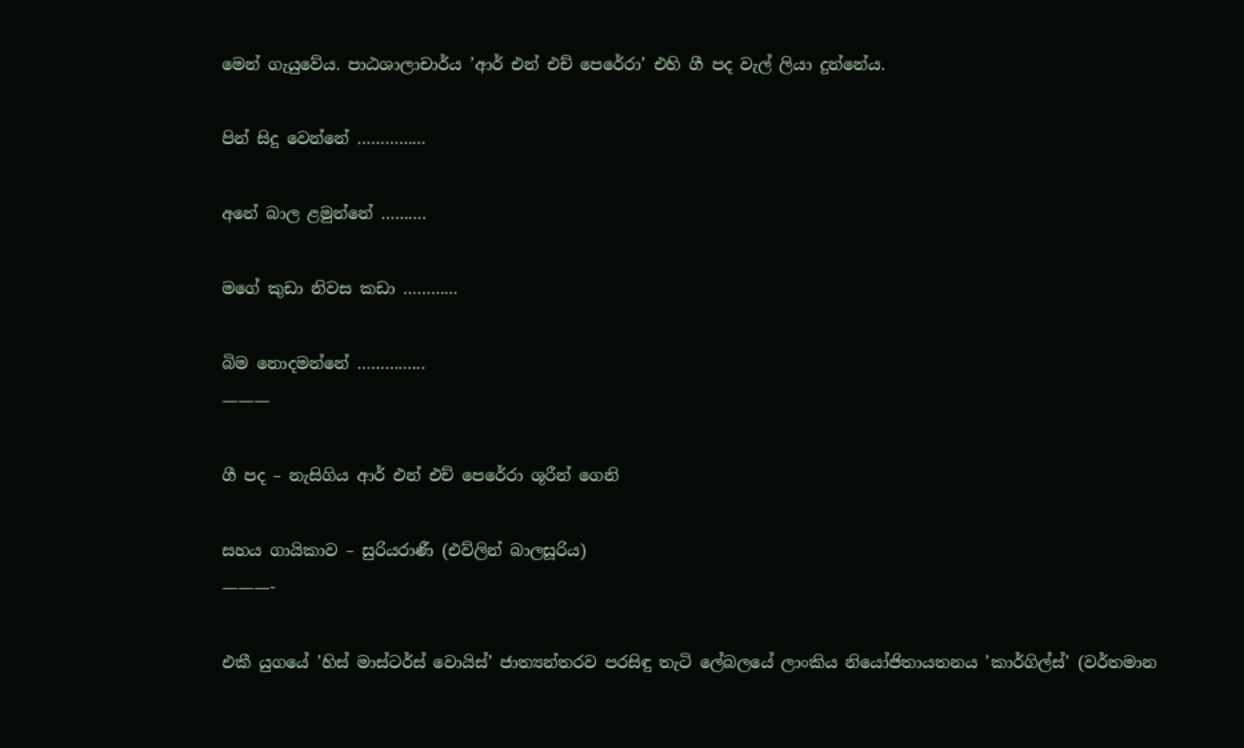මෙන් ගැයුවේය. පාඨශාලාචාර්ය ’ආර් එන් එච් පෙරේරා’ එහි ගී පද වැල් ලියා දුන්නේය.

පින් සිදු වෙන්නේ ……………

අනේ බාල ළමුන්නේ ……….

මගේ කුඩා නිවස කඩා …………

බිම නොදමන්නේ …………...
———

ගී පද – නැසිගිය ආර් එන් එච් පෙරේරා ශූරීන් ගෙනි

සහය ගායිකාව – සුරියරාණී (එව්ලින් බාලසූරිය)
———-

එකී යුගයේ ’හිස් මාස්ටර්ස් වොයිස්’ ජාත්‍යන්තරව පරසිඳු තැටි ලේබලයේ ලාංකිය නියෝජිතායතනය ’කාර්ගිල්ස්’ (වර්තමාන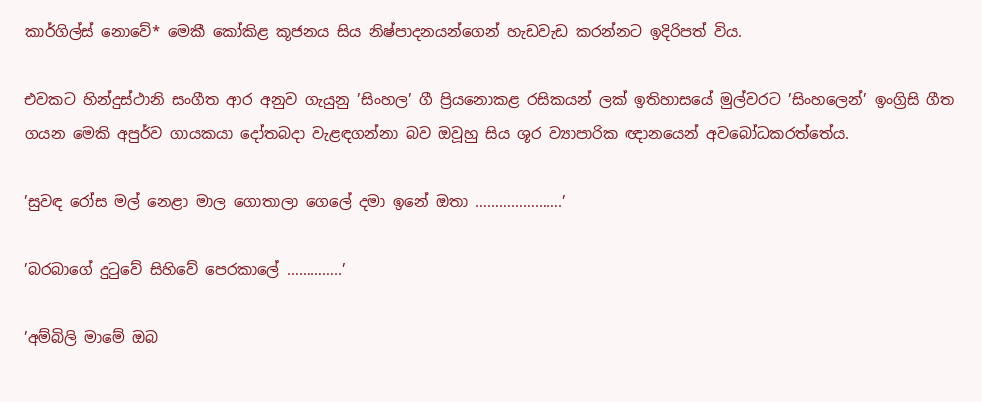කාර්ගිල්ස් නොවේ* මෙකී කෝකිළ කූජනය සිය නිෂ්පාදනයන්ගෙන් හැඩවැඩ කරන්නට ඉදිරිපත් විය.

එවකට හින්දුස්ථානි සංගීත ආර අනුව ගැයුනු ’සිංහල’ ගී ප්‍රියනොකළ රසිකයන් ලක් ඉතිහාසයේ මුල්වරට ’සිංහලෙන්’ ඉංග්‍රිසි ගීත ගයන මෙකි අපුර්ව ගායකයා දෝතබදා වැළඳගන්නා බව ඔවූහු සිය ශූර ව්‍යාපාරික ඥානයෙන් අවබෝධකරත්තේය.

’සුවඳ රෝස මල් නෙළා මාල ගොතාලා ගෙලේ දමා ඉනේ ඔතා ………………….’

’බරබාගේ දුටුවේ සිහිවේ පෙරකාලේ …………..’

’අම්බිලි මාමේ ඔබ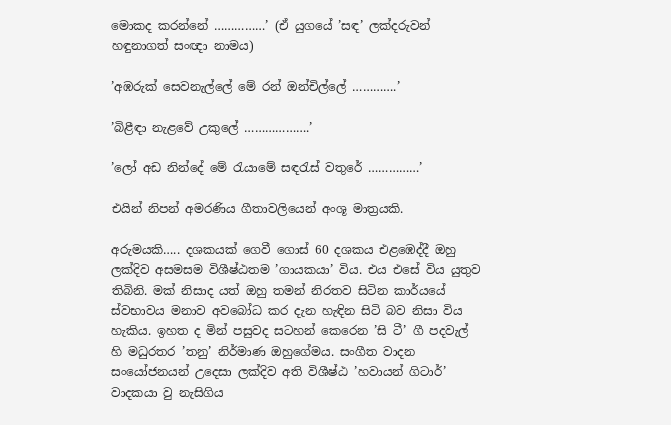මොකද කරන්නේ ……………’ (ඒ යුගයේ ’සඳ’ ලක්දරුවන් හඳුනාගත් සංඥා නාමය)

’අඹරුක් සෙවනැල්ලේ මේ රන් ඔන්චිල්ලේ ………….’

’බිළීඳා නැළවේ උකුලේ ……………….’

’ලෝ අඩ නින්දේ මේ රැයාමේ සඳරැස් වතුරේ ……………’

එයින් නිපන් අමරණිය ගීතාවලියෙන් අංශූ මාත්‍රයකි.

අරුමයකි….. දශකයක් ගෙවී ගොස් 60 දශකය එළඹෙද්දී ඔහු ලක්දිව අසමසම විශීෂ්ඨතම ’ගායකයා’ විය. එය එසේ විය යුතුව තිබිනි. මක් නිසාද යත් ඔහු තමන් නිරතව සිටින කාර්යයේ ස්වභාවය මනාව අවබෝධ කර දැන හැඳින සිටි බව නිසා විය හැකිය. ඉහත ද මින් පසුවද සටහන් කෙරෙන ’සි ටී’ ගී පදවැල් හි මධුරතර ’තනු’ නිර්මාණ ඔහුගේමය. සංගීත වාදන සංයෝජනයන් උදෙසා ලක්දිව අති විශීෂ්ඨ ’හවායන් ගිටාර්’ වාදකයා වු නැසිගිය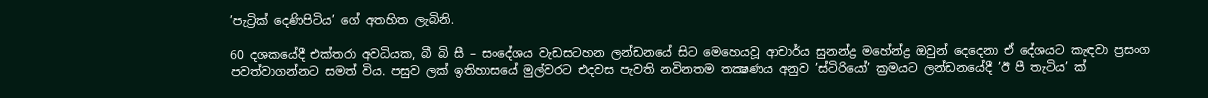’පැට්‍රික් දෙණිපිටිය’ ගේ අතහිත ලැබිනි.

60 දශකයේදී එක්තරා අවධියක, බී බි සී – සංදේශය වැඩසටහන ලන්ඩනයේ සිට මෙහෙයවූ ආචාර්ය සුනන්ද්‍ර මහේන්ද්‍ර ඔවුන් දෙදෙනා ඒ දේශයට කැඳවා ප්‍රසංග පවත්වාගන්නට සමත් විය. පසුව ලක් ඉතිහාසයේ මුල්වරට එදවස පැවති නවිනතම තක්‍ෂණය අනුව ’ස්ටිරියෝ’ ක්‍රමයට ලන්ඩනයේදී ’ඊ පී තැටිය’ ක්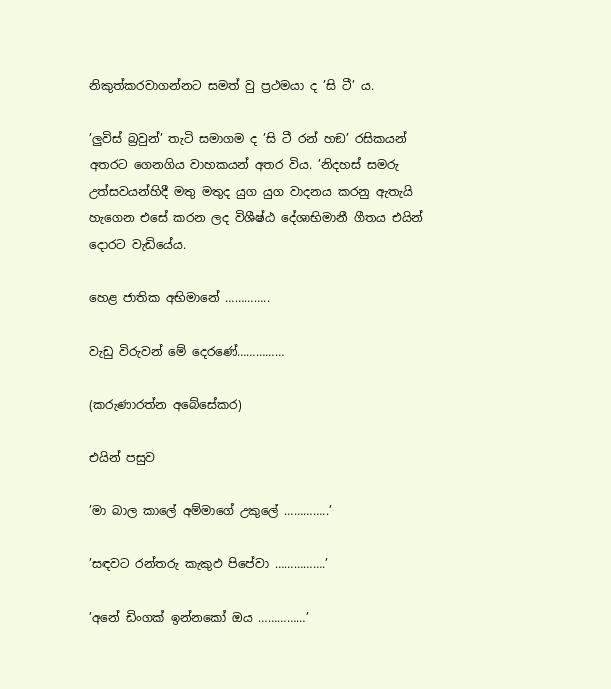නිකුත්කරවාගන්නට සමත් වු ප්‍රථමයා ද ’සි ටී’ ය.

’ලුවිස් බ්‍රවුන්’ තැටි සමාගම ද ’සි ටී රන් හඞ’ රසිකයන් අතරට ගෙනගිය වාහකයන් අතර විය. ’නිදහස් සමරු උත්සවයන්හිදී මතු මතුද යුග යුග වාදනය කරනු ඇතැයි හැගෙන එසේ කරන ලද විශීෂ්ඨ දේශාභිමානී ගීතය එයින් දොරට වැඩියේය.

හෙළ ජාතික අභිමානේ …………..

වැඩු විරුවන් මේ දෙරණේ……………

(කරුණාරත්න අබේසේකර)

එයින් පසුව

’මා බාල කාලේ අම්මාගේ උකුලේ …………..’

’සඳවට රන්තරු කැකුඵ පිපේවා …………….’

’අනේ ඩිංගක් ඉන්නකෝ ඔය ……………’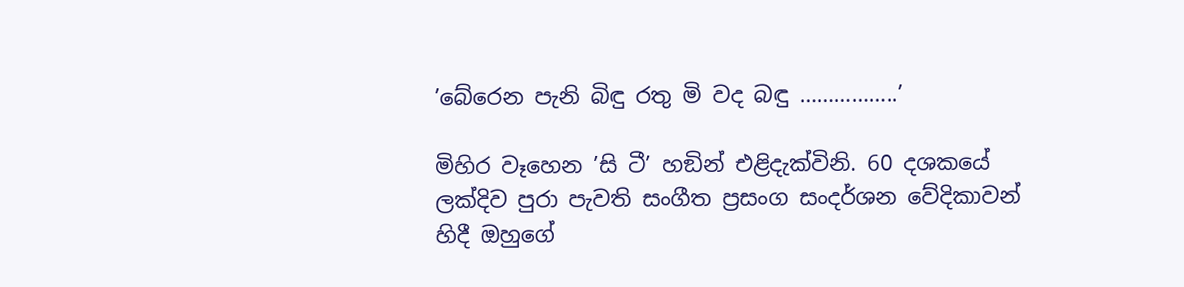’බේරෙන පැනි බිඳු රතු මි වද බඳු ……………..’

මිහිර වෑහෙන ’සි ටී’ හඞින් එළිදැක්විනි. 60 දශකයේ ලක්දිව පුරා පැවති සංගීත ප්‍රසංග සංදර්ශන වේදිකාවන් හිදී ඔහුගේ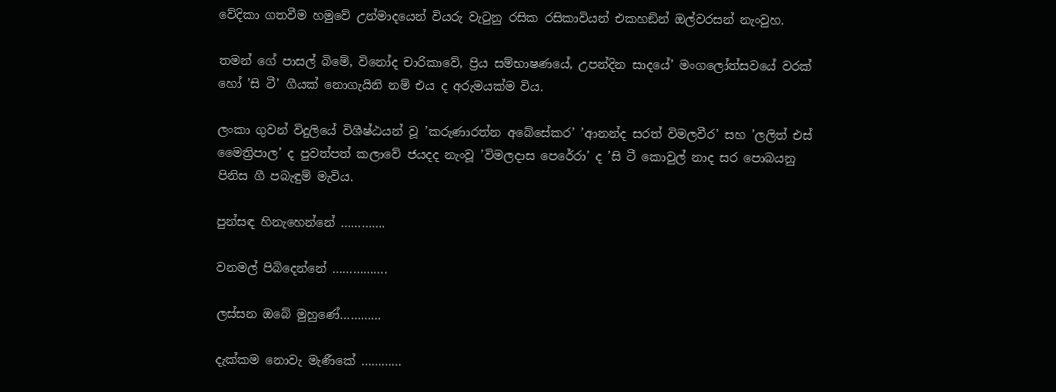වේදිකා ගතවීම හමුවේ උන්මාදයෙන් වියරු වැටුනු රසික රසිකාවියන් එකහඞින් ඔල්වරසන් නැංවුහ.

තමන් ගේ පාසල් බිමේ, විනෝද චාරිකාවේ, ප්‍රිය සම්භාෂණයේ, උපන්දින සාදයේ’ මංගලෝත්සවයේ වරක් හෝ ’සි ටී’ ගීයක් නොගැයිනි නම් එය ද අරුමයක්ම විය.

ලංකා ගුවන් විදුලියේ විශීෂ්ඨයන් වූ ’කරුණාරත්න අබේසේකර’ ’ආනන්ද සරත් විමලවීර’ සහ ’ලලිත් එස් මෛත්‍රිපාල’ ද පුවත්පත් කලාවේ ජයදද නැංවූ ’විමලදාස පෙරේරා’ ද ’සි ටී කොවුල් නාද සර පොබයනු පිනිස ගී පබැඳුම් මැවිය.

පුන්සඳ හිනැහෙන්නේ ………….

වනමල් පිබිදෙන්නේ …………….

ලස්සන ඔබේ මුහුණේ…………

දැක්කම නොවැ මැණීකේ …………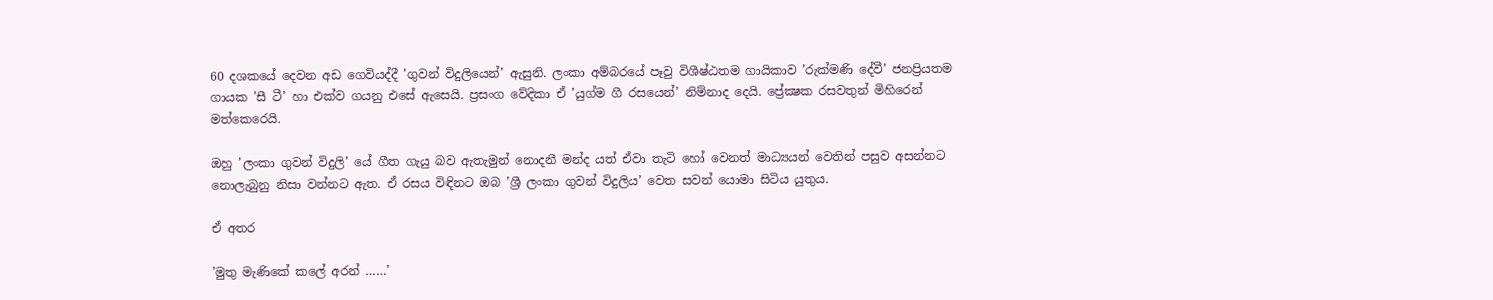60 දශකයේ දෙවන අඩ ගෙවියද්දී ’ගුවන් විදුලියෙන්’ ඇසුනි. ලංකා අම්බරයේ පෑවු විශීෂ්ඨතම ගායිකාව ’රුක්මණි දේවී’ ජනප්‍රියතම ගායක ’සී ටී’ හා එක්ව ගයනු එසේ ඇසෙයි. ප්‍රසංග වේදිකා ඒ ’යුග්ම ගී රසයෙන්’ නිම්නාද දෙයි. ප්‍රේක්‍ෂක රසවතුන් මිහිරෙන් මත්කෙරෙයි.

ඔහු ’ලංකා ගුවන් විදුලි’ යේ ගීත ගැයු බව ඇතැමුන් නොදනී මන්ද යත් ඒවා තැටි හෝ වෙනත් මාධ්‍යයන් වෙතින් පසුව අසන්නට නොලැබුනු නිසා වන්නට ඇත. ඒ රසය විඳිනට ඔබ ’ශ්‍රී ලංකා ගුවන් විදුලිය’ වෙත සවන් යොමා සිටිය යුතුය.

ඒ අතර

’මුතු මැණිකේ කලේ අරන් ……’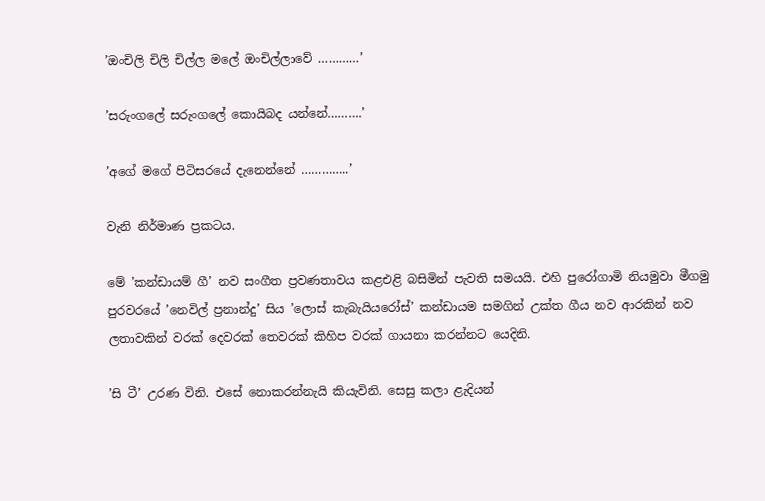’ඔංචිලි චිලි චිල්ල මලේ ඔංචිල්ලාවේ …………’

’සරුංගලේ සරුංගලේ කොයිබද යන්නේ……….’

’අගේ මගේ පිටිසරයේ දැනෙන්නේ …………..’

වැනි නිර්මාණ ප්‍රකටය.

මේ ’කන්ඩායම් ගී’ නව සංගීත ප්‍රවණතාවය කළඑළි බසිමින් පැවති සමයයි. එහි පුරෝගාමි නියමුවා මීගමු පුරවරයේ ’නෙවිල් ප්‍රනාන්දු’ සිය ’ලොස් කැබැයියරෝස්’ කන්ඩායම සමගින් උක්ත ගීය නව ආරකින් නව ලතාවකින් වරක් දෙවරක් තෙවරක් කිහිප වරක් ගායනා කරන්නට යෙදිනි.

’සි ටී’ උරණ විනි. එසේ නොකරන්නැයි කියැවිනි. සෙසු කලා ළැදියන්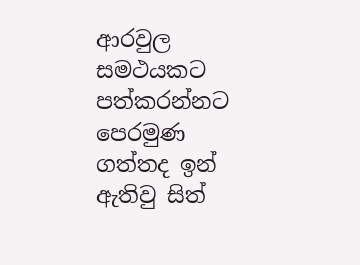ආරවුල සමථයකට පත්කරන්නට පෙරමුණ ගත්තද ඉන් ඇතිවු සිත්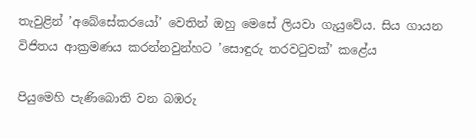තැවුළින් ’අබේසේකරයෝ’ වෙතින් ඔහු මෙසේ ලියවා ගැයුවේය. සිය ගායන විජිතය ආක්‍රමණය කරන්නවුන්හට ’සොඳුරු තරවටුවක්’ කළේය

පියුමෙහි පැණිබොති වන බඹරු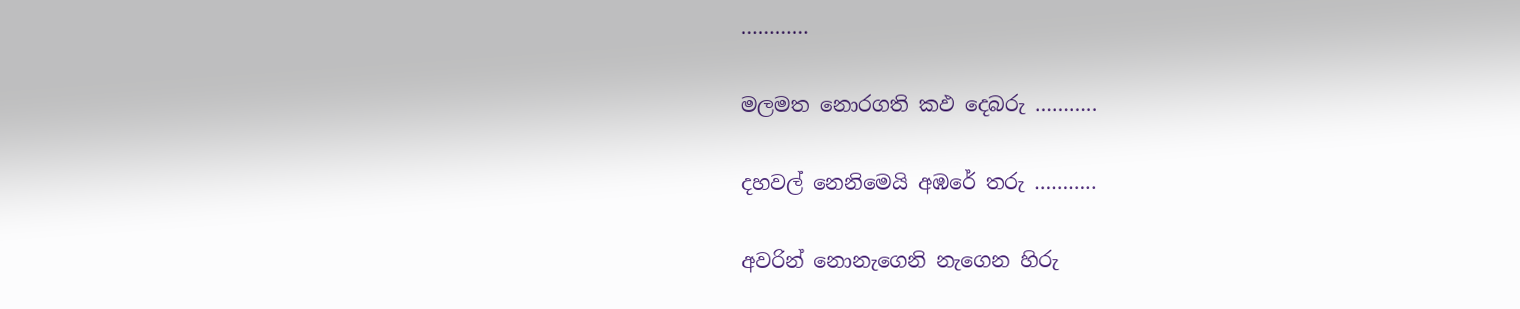…………

මලමත නොරගති කඵ දෙබරු ………..

දහවල් නෙනිමෙයි අඹරේ තරු ………..

අවරින් නොනැගෙනි නැගෙන හිරු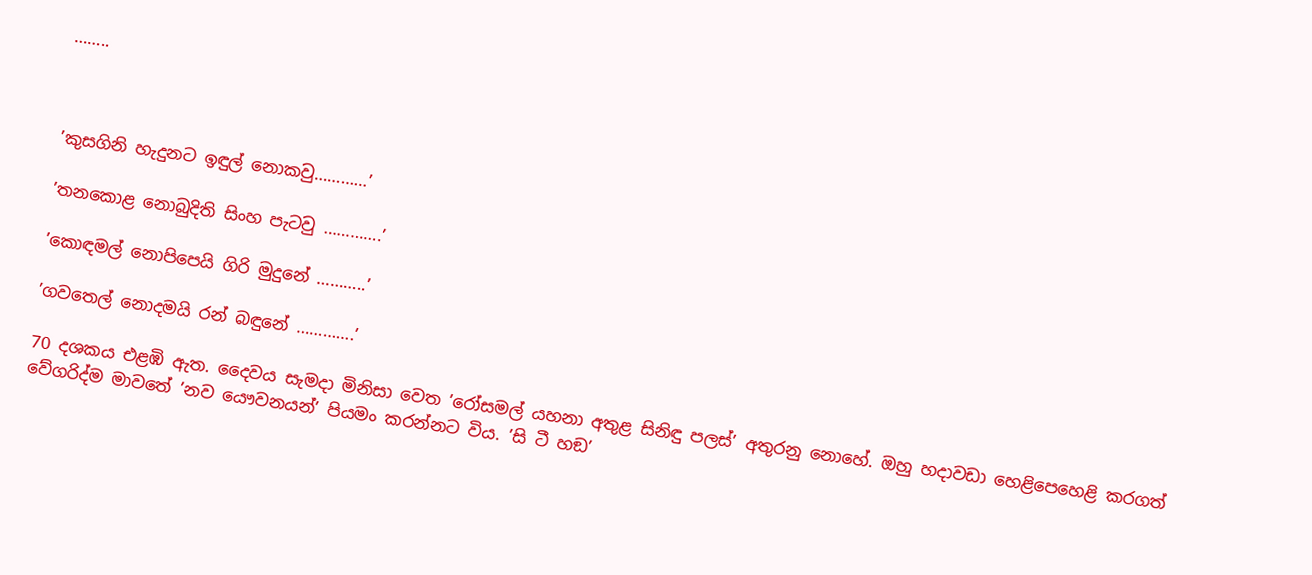……..



’කුසගිනි හැදුනට ඉඳුල් නොකවු…………’

’තනකොළ නොබුදිති සිංහ පැටවු ………….’

’කොඳමල් නොපිපෙයි ගිරි මුදුනේ ………..’

’ගවතෙල් නොදමයි රන් බඳුනේ ………….’

70 දශකය එළඹි ඇත. දෛවය සැමදා මිනිසා වෙත ’රෝසමල් යහනා අතුළ සිනිඳු පලස්’ අතුරනු නොහේ. ඔහු හදාවඩා හෙළිපෙහෙළි කරගත් වේගරිද්ම මාවතේ ’නව යෞවනයන්’ පියමං කරන්නට විය. ’සි ටී හඞ’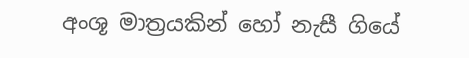අංශූ මාත්‍රයකින් හෝ නැසී ගියේ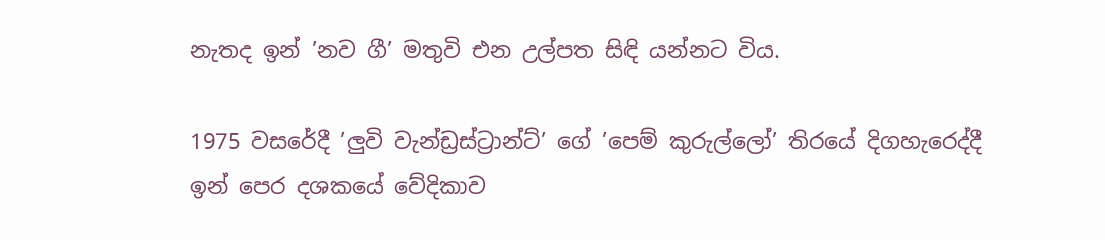නැතද ඉන් ’නව ගී’ මතුවි එන උල්පත සිඳි යන්නට විය.

1975 වසරේදී ’ලුවි වැන්ඩ්‍රස්ට්‍රාන්ට්’ ගේ ’පෙම් කුරුල්ලෝ’ තිරයේ දිගහැරෙද්දී ඉන් පෙර දශකයේ වේදිකාව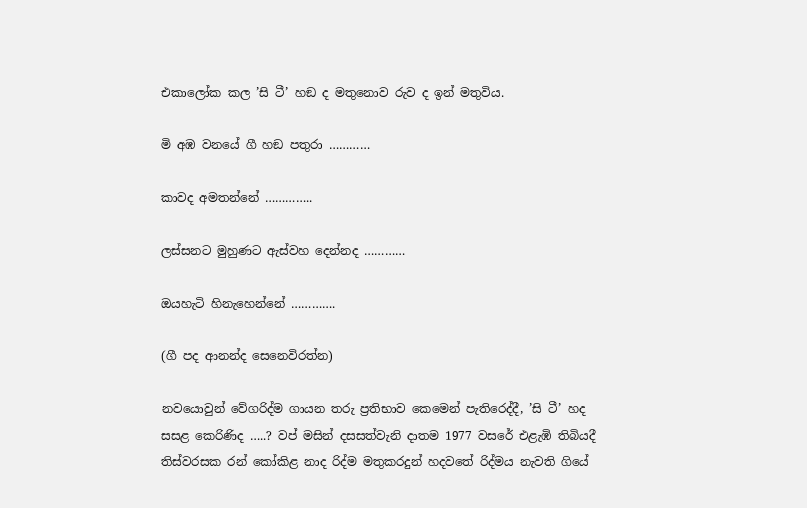එකාලෝක කල ’සි ටී’ හඞ ද මතුනොව රුව ද ඉන් මතුවිය.

මි අඹ වනයේ ගී හඞ පතුරා …………

කාවද අමතන්නේ …………..

ලස්සනට මුහුණට ඇස්වහ දෙන්නද …………

ඔයහැටි හිනැහෙන්නේ ………….

(ගී පද ආනන්ද සෙනෙවිරත්න)

නවයොවුන් වේගරිද්ම ගායන තරු ප්‍රතිභාව කෙමෙන් පැතිරෙද්දී, ’සි ටී’ හද සසළ කෙරිණිද …..? වප් මසින් දසසත්වැනි දාතම 1977 වසරේ එළැඹි තිබියදී තිස්වරසක රන් කෝකිළ නාද රිද්ම මතුකරදුන් හදවතේ රිද්මය නැවති ගියේ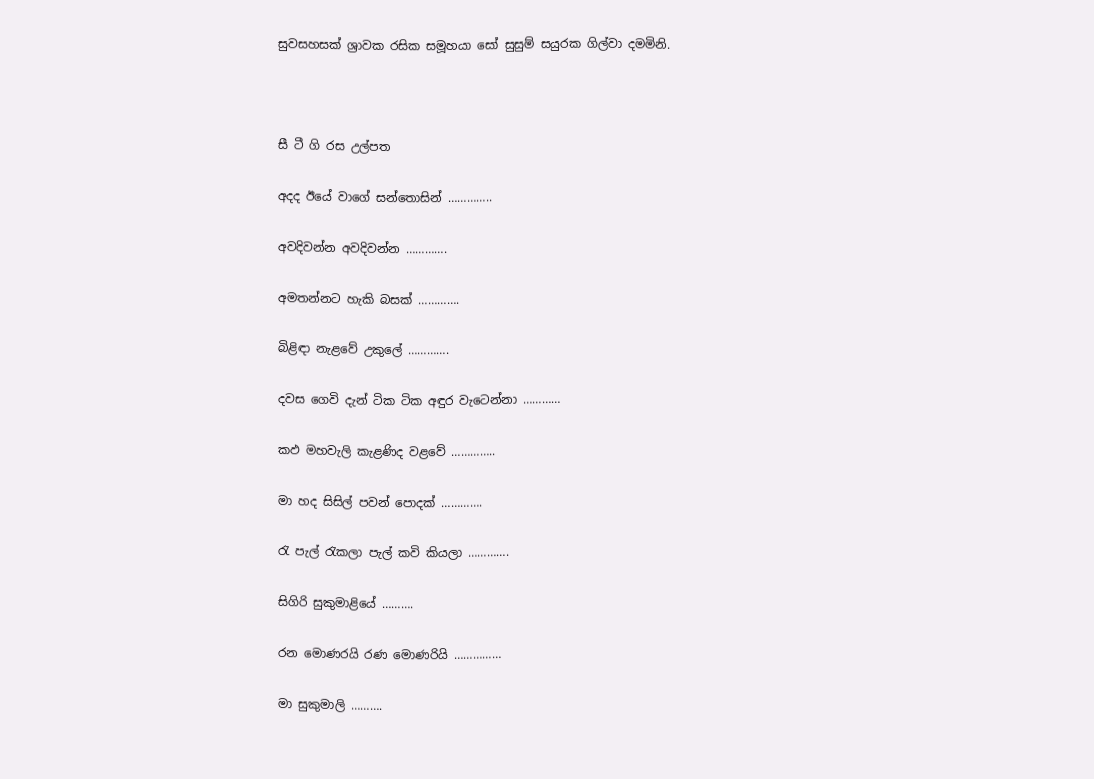සුවසහසක් ශ්‍රාවක රසික සමූහයා සෝ සුසුම් සයුරක ගිල්වා දමමිනි.



සී ටී ගි රස උල්පත

අදද ඊයේ වාගේ සන්තොසින් …………..

අවදිවන්න අවදිවන්න ………….

අමතන්නට හැකි බසක් ………….

බිළිඳා නැළවේ උකුලේ ………….

දවස ගෙවි දැන් ටික ටික අඳුර වැටෙන්නා …………

කඵ මහවැලි කැළණිද වළවේ …………..

මා හද සිසිල් පවන් පොදක් ………….

රැ පැල් රැකලා පැල් කවි කියලා ………….

සිගිරි සුකුමාළියේ ……….

රන මොණරයි රණ මොණරියි ……………

මා සුකුමාලි ……….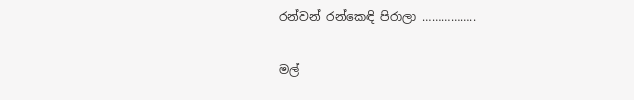රන්වන් රන්කෙඳි පිරාලා ……………..

මල්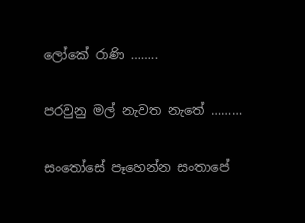ලෝකේ රාණි ……..

පරවුනු මල් නැවත නැතේ ………

සංතෝසේ පෑහෙන්න සංතාපේ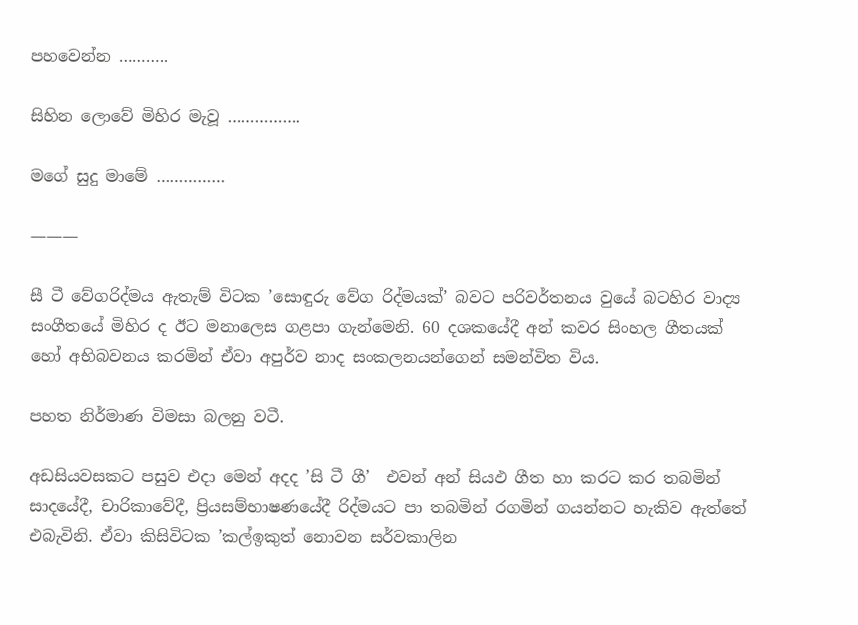පහවෙන්න ………..

සිහින ලොවේ මිහිර මැවූ …………….

මගේ සුදු මාමේ ……………

———

සී ටී වේගරිද්මය ඇතැම් විටක ’සොඳුරු වේග රිද්මයක්’ බවට පරිවර්තනය වුයේ බටහිර වාද්‍ය සංගීතයේ මිහිර ද ඊට මනාලෙස ගළපා ගැන්මෙනි. 60 දශකයේදී අන් කවර සිංහල ගීතයක් හෝ අභිබවනය කරමින් ඒවා අපුර්ව නාද සංකලනයන්ගෙන් සමන්විත විය.

පහත නිර්මාණ විමසා බලනු වටී.

අඩසියවසකට පසුව එදා මෙන් අදද ’සි ටී ගී’  එවන් අන් සියඵ ගීත හා කරට කර තබමින්  සාදයේදී, චාරිකාවේදී, ප්‍රියසම්භාෂණයේදී රිද්මයට පා තබමින් රගමින් ගයන්නට හැකිව ඇත්තේ එබැවිනි. ඒවා කිසිවිටක ’කල්ඉකුත් නොවන සර්වකාලින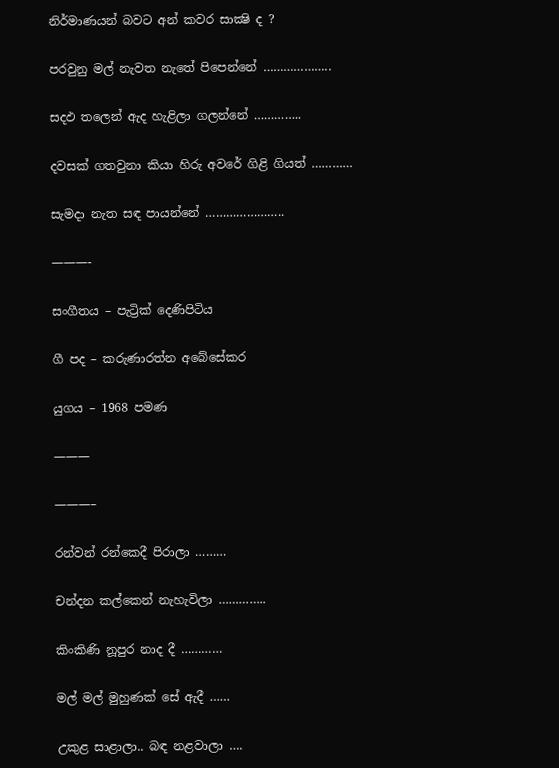නිර්මාණයන් බවට අන් කවර සාක්‍ෂි ද ?

පරවුනු මල් නැවත නැතේ පිපෙන්නේ ………………..

සදඵ තලෙන් ඇද හැළිලා ගලන්නේ …………..

දවසක් ගතවුනා කියා හිරු අවරේ ගිළි ගියත් …………

සැමදා නැත සඳ පායන්නේ …………………..

———-

සංගීතය – පැට්‍රික් දෙණිපිටිය

ගී පද – කරුණාරත්න අබේසේකර

යුගය – 1968 පමණ

———

———–

රන්වන් රන්කෙදී පිරාලා ………

චන්දන කල්කෙන් නැහැවිලා …………..

කිංකිණි නූපුර නාද දී …………

මල් මල් මුහුණක් සේ ඇදී ……

උකුළ සාළාලා.. බඳ නළවාලා ….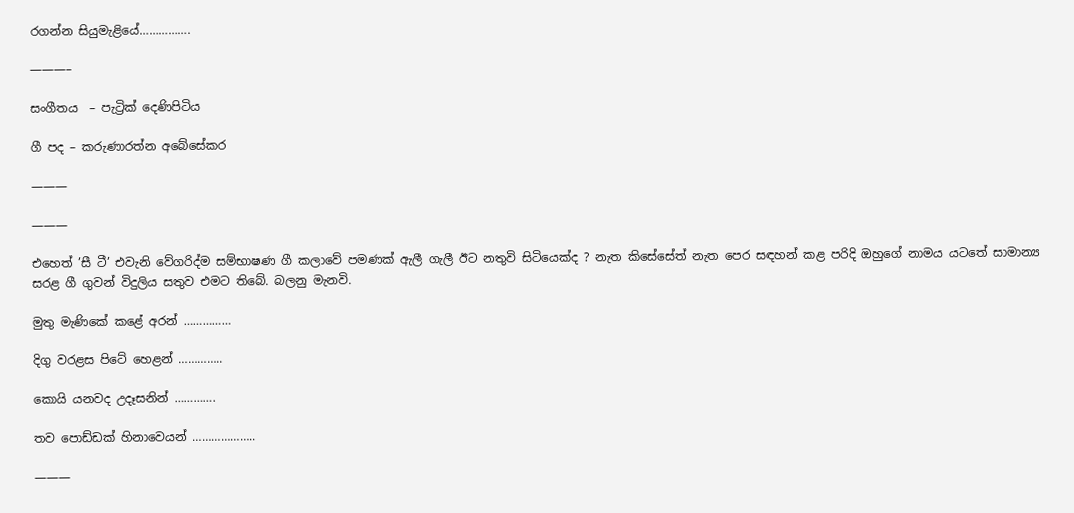රගන්න සියුමැළියේ…………….

———–

සංගීතය  – පැට්‍රික් දෙණිපිටිය

ගී පද – කරුණාරත්න අබේසේකර

———

———

එහෙත් ’සී ටී’ එවැනි වේගරිද්ම සම්භාෂණ ගී කලාවේ පමණක් ඇලී ගැලී ඊට නතුවි සිටියෙක්ද ? නැත කිසේසේත් නැත පෙර සඳහන් කළ පරිදි ඔහුගේ නාමය යටතේ සාමාන්‍ය සරළ ගී ගුවන් විදුලිය සතුව එමට තිබේ. බලනු මැනවි.

මුතු මැණිකේ කළේ අරන් ……………

දිගු වරළස පිටේ හෙළන් …………..

කොයි යනවද උදෑසනින් ………….

තව පොඩ්ඩක් හිනාවෙයන් ………………..

———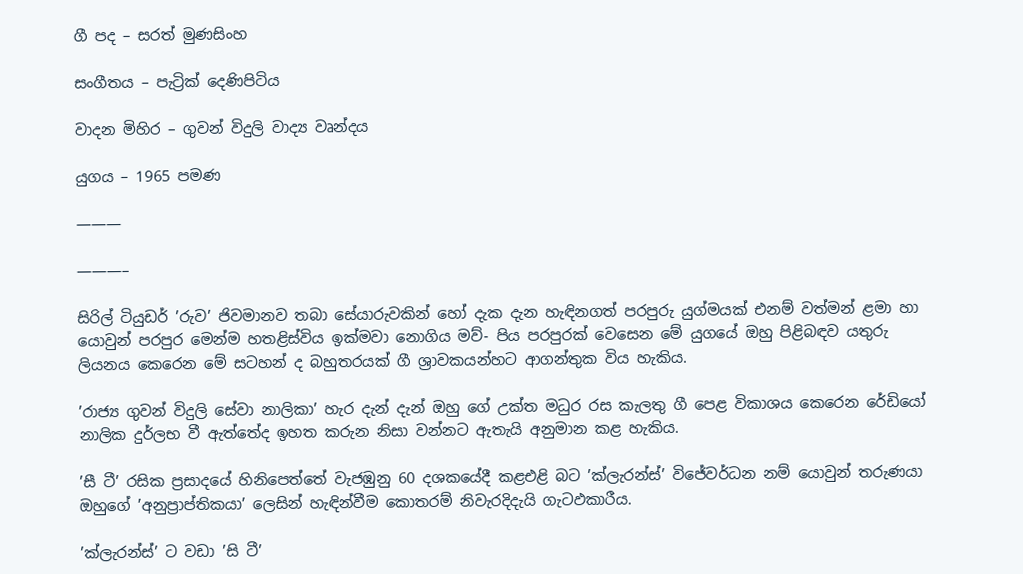ගී පද – සරත් මුණසිංහ

සංගීතය – පැට්‍රික් දෙණිපිටිය

වාදන මිහිර – ගුවන් විදුලි වාද්‍ය වෘන්දය

යුගය – 1965 පමණ

———

———–

සිරිල් ටියුඩර් ’රුව’ ජිවමානව තබා සේයාරුවකින් හෝ දැක දැන හැඳිනගත් පරපුරු යුග්මයක් එනම් වත්මන් ළමා හා යොවුන් පරපුර මෙන්ම හතළිස්විය ඉක්මවා නොගිය මව්- පිය පරපුරක් වෙසෙන මේ යුගයේ ඔහු පිළිබඳව යතුරු ලියනය කෙරෙන මේ සටහන් ද බහුතරයක් ගී ශ්‍රාවකයන්හට ආගන්තුක විය හැකිය.

’රාජ්‍ය ගුවන් විදුලි සේවා නාලිකා’ හැර දැන් දැන් ඔහු ගේ උක්ත මධුර රස කැලතු ගී පෙළ විකාශය කෙරෙන රේඩියෝ නාලික දුර්ලභ වී ඇත්තේද ඉහත කරුන නිසා වන්නට ඇතැයි අනුමාන කළ හැකිය.

’සී ටී’ රසික ප්‍රසාදයේ හිනිපෙත්තේ වැජඹුනු 60 දශකයේදී කළඑළි බට ’ක්ලැරන්ස්’ විජේවර්ධන නම් යොවුන් තරුණයා ඔහුගේ ’අනුප්‍රාප්තිකයා’ ලෙසින් හැඳින්වීම කොතරම් නිවැරදිදැයි ගැටඵකාරීය.

’ක්ලැරන්ස්’ ට වඩා ’සි ටී’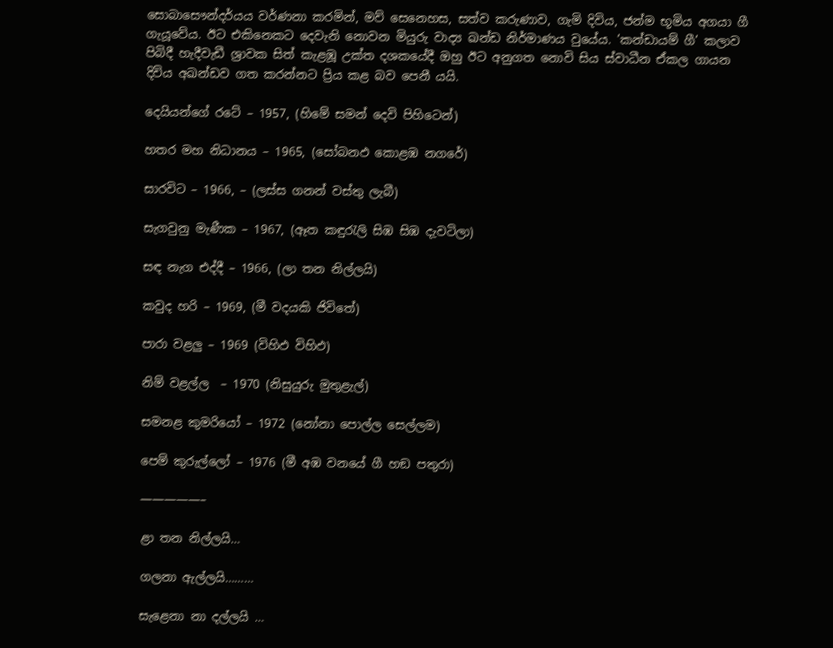සොබාසෞන්දර්යය වර්ණනා කරමින්, මව් සෙනෙහස, සත්ව කරුණාව, ගැමි දිවිය, ජන්ම භූමිය අගයා ගී ගැයූවේය. ඊට එකිනෙකට දෙවැනි නොවන මියුරු වාද්‍ය ඛන්ඩ නිර්මාණය වුයේය. ’කන්ඩායම් ගී’ කලාව පිබිදී හැදීවැඩී ශ්‍රාවක සිත් කැළඹූ උක්ත දශකයේදී ඔහු ඊට අනුගත නොවි සිය ස්වාධීන ඒකල ගායන දිවිය අඛන්ඩව ගත කරන්නට ප්‍රිය කළ බව පෙනී යයි.

දෙයියන්ගේ රටේ – 1957, (හිමේ සමන් දෙවි පිහිටෙන්)

හතර මහ නිධානය – 1965, (සෝබනඵ කොළඹ නගරේ)

සාරවිට – 1966, – (ලස්ස ගනන් වස්තු ලැබී)

සැගවුනු මැණීක – 1967, (ඈත කඳුරැලි සිඹ සිඹ දැවටිලා)

සඳ නැග එද්දී – 1966, (ලා තන නිල්ලයි)

කවුද හරි – 1969, (මී වදයකි ජිවිතේ)

පාරා වළලු – 1969 (විහිඵ විහිඵ)

නිම් වළල්ල  – 1970 (නිසුයුරු මුතුළැල්)

සමනළ කුමරියෝ – 1972 (නෝනා පොල්ල සෙල්ලම)

පෙම් කුරුල්ලෝ – 1976 (මී අඹ වනයේ ගී හඞ පතුරා)

—————–

ළා තන නිල්ලයි…

ගලනා ඇල්ලයි………

සැළෙනා නා දල්ලයි …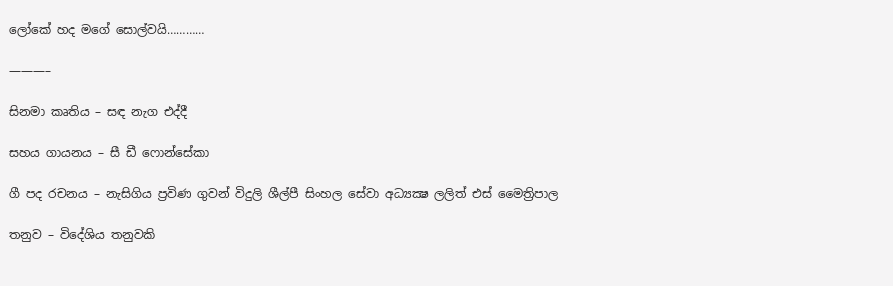ලෝකේ හද මගේ සොල්වයි…………

———–

සිනමා කෘතිය – සඳ නැග එද්දී

සහය ගායනය – සී ඩී ෆොන්සේකා

ගී පද රචනය – නැසිගිය ප්‍රවිණ ගුවන් විදුලි ශීල්පී සිංහල සේවා අධ්‍යක්‍ෂ ලලිත් එස් මෛත්‍රිපාල

තනුව – විදේශිය තනුවකි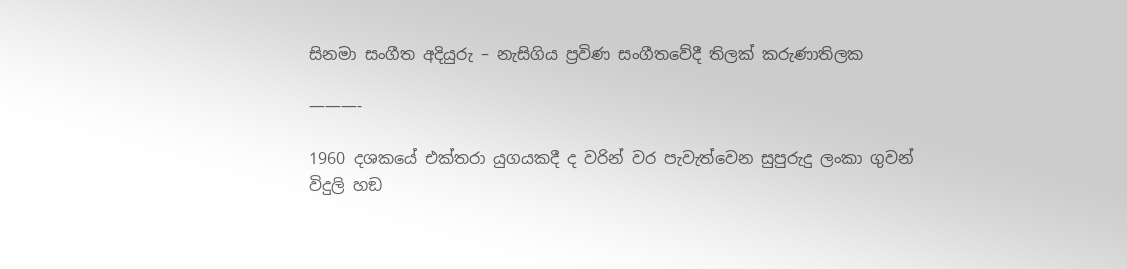සිනමා සංගීත අදියුරු – නැසිගිය ප්‍රවිණ සංගීතවේදී තිලක් කරුණාතිලක

———-

1960 දශකයේ එක්තරා යුගයකදී ද වරින් වර පැවැත්වෙන සුපුරුදු ලංකා ගුවන් විදුලි හඞ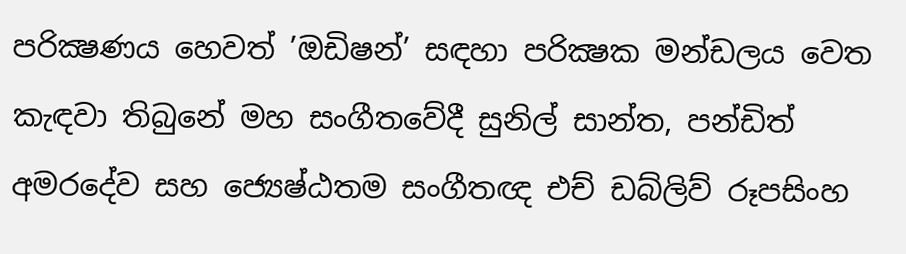පරික්‍ෂණය හෙවත් ’ඔඩිෂන්’ සඳහා පරික්‍ෂක මන්ඩලය වෙත කැඳවා තිබුනේ මහ සංගීතවේදී සුනිල් සාන්ත, පන්ඩිත් අමරදේව සහ ජ්‍යෙෂ්ඨතම සංගීතඥ එච් ඩබ්ලිව් රූපසිංහ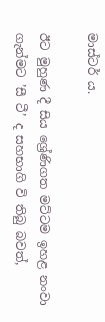මාස්ටර් ය.

ඊට මුහුණ දී සිය ශ්‍රේණිගත මට්ටම ඉහළ නංවා ගැන්මට ’සී ටී’ ද සහභාගි වි තිබු බවත්,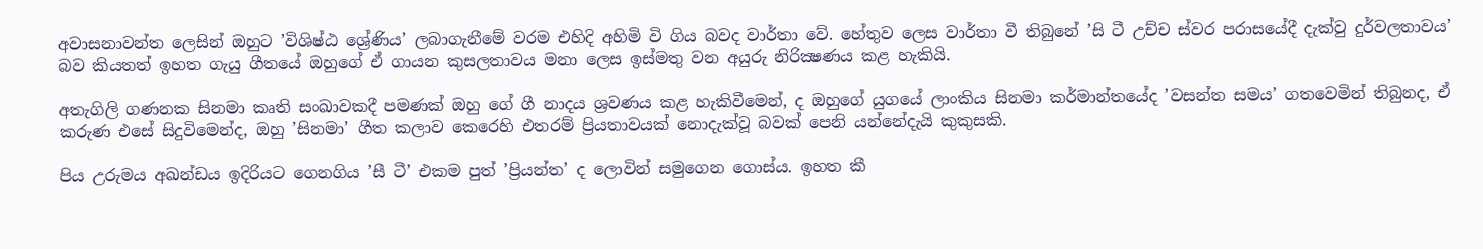අවාසනාවන්ත ලෙසින් ඔහුට ’විශිෂ්ඨ ශ්‍රේණිය’ ලබාගැනීමේ වරම එහිදි අහිමි වි ගිය බවද වාර්තා වේ. හේතුව ලෙස වාර්තා වී තිබුනේ ’සි ටී උච්ච ස්වර පරාසයේදී දැක්වු දුර්වලතාවය’ බව කියතත් ඉහත ගැයු ගීතයේ ඔහුගේ ඒ ගායන කුසලතාවය මනා ලෙස ඉස්මතු වන අයුරු නිරික්‍ෂණය කළ හැකියි.

අතැගිලි ගණනක සිනමා කෘති සංඛාවකදී පමණක් ඔහු ගේ ගී නාදය ශ්‍රවණය කළ හැකිවීමෙන්, ද ඔහුගේ යුගයේ ලාංකිය සිනමා කර්මාන්තයේද ’වසන්ත සමය’ ගතවෙමින් තිබුනද, ඒ කරුණ එසේ සිදුවිමෙන්ද, ඔහු ’සිනමා’ ගීත කලාව කෙරෙහි එතරම් ප්‍රියතාවයක් නොදැක්වූ බවක් පෙනි යන්නේදැයි කුකුසකි.

පිය උරුමය අඛන්ඩය ඉදිරියට ගෙනගිය ’සී ටී’ එකම පුත් ’ප්‍රියන්ත’ ද ලොවින් සමුගෙන ගොස්ය. ඉහත කී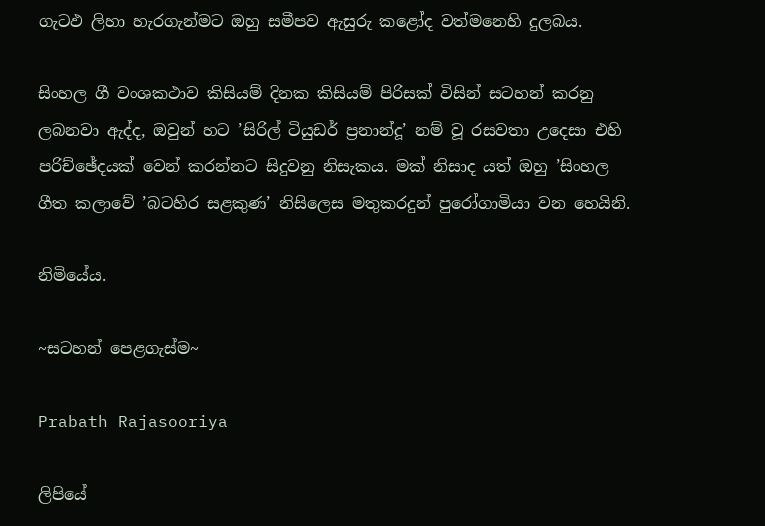ගැටඵ ලිහා හැරගැන්මට ඔහු සමීපව ඇසුරු කළෝද වත්මනෙහි දුලබය.

සිංහල ගී වංශකථාව කිසියම් දිනක කිසියම් පිරිසක් විසින් සටහන් කරනු ලබනවා ඇද්ද, ඔවුන් හට ’සිරිල් ටියුඩර් ප්‍රනාන්දූ’ නම් වූ රසවතා උදෙසා එහි පරිච්ඡේදයක් වෙන් කරන්නට සිදුවනු නිසැකය. මක් නිසාද යත් ඔහු ’සිංහල ගීත කලාවේ ’බටහිර සළකුණ’ නිසිලෙස මතුකරදුන් පුරෝගාමියා වන හෙයිනි.

නිමියේය.

~සටහන් පෙළගැස්ම‍~

Prabath Rajasooriya

ලිපියේ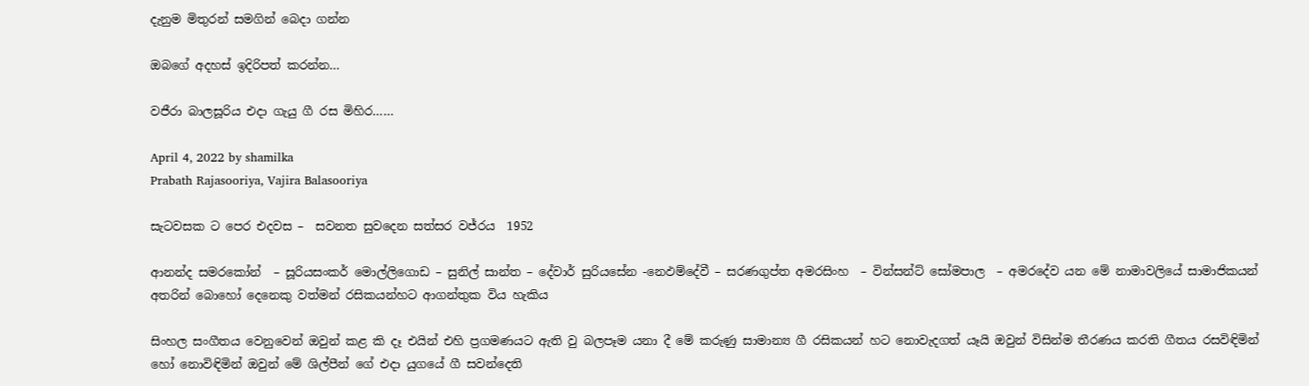දැනුම මිතුරන් සමගින් බෙදා ගන්න

ඔබගේ අදහස් ඉදිරිපත් කරන්න…

වජීරා බාලසූරිය එදා ගැයු ගී රස මිහිර……

April 4, 2022 by shamilka
Prabath Rajasooriya, Vajira Balasooriya

සැටවසක ට පෙර එදවස –  සවනත සුවදෙන සත්සර වජ්රය  1952

ආනන්ද සමරකෝන්  – සූරියසංකර් මොල්ලිගොඩ – සුනිල් සාන්ත – දේවාර් සුරියසේන -නෙඵම්දේවී – සරණගුප්ත අමරසිංහ  – වින්සන්ට්‌ සෝමපාල  – අමරදේව යන මේ නාමාවලියේ සාමාජිකයන්  අතරින් බොහෝ දෙනෙකු වත්මන් රසිකයන්හට ආගන්තුක විය හැකිය

සිංහල සංගීතය වෙනුවෙන් ඔවුන් කළ කි දෑ එයින් එහි ප්‍රගමණයට ඇති වු බලපෑම යනා දී මේ කරුණු සාමාන්‍ය ගී රසිකයන් හට නොවැදගත් යෑයි ඔවුන් විසින්ම තීරණය කරති ගීතය රසවිඳිමින් හෝ නොවිඳිමින් ඔවුන් මේ ශිල්පීන් ගේ එදා යුගයේ ගී සවන්දෙති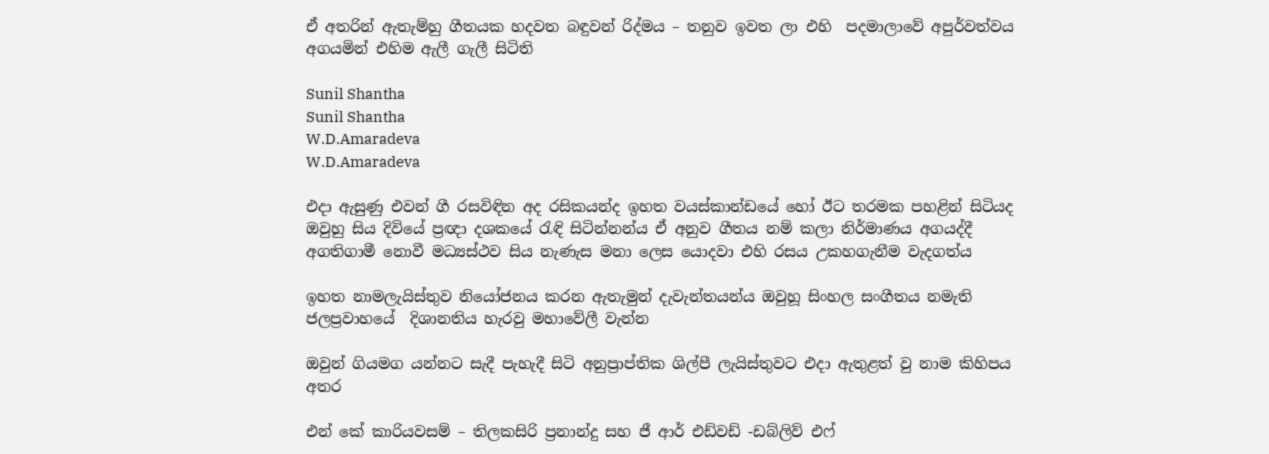ඒ අතරින් ඇතැම්හු ගීතයක හදවත බඳුවන් රිද්මය – තනුව ඉවත ලා එහි  පදමාලාවේ අපුර්වත්වය අගයමින් එහිම ඇලී ගැලී සිටිති

Sunil Shantha
Sunil Shantha
W.D.Amaradeva
W.D.Amaradeva

එදා ඇසුණු එවන් ගී රසවිඳින අද රසිකයන්ද ඉහත වයස්‌කාන්ඩයේ හෝ ඊට තරමක පහළින් සිටියද ඔවුහු සිය දිවියේ ප්‍රඥා දශකයේ රැඳි සිටින්නන්ය ඒ අනුව ගීතය නම් කලා නිර්මාණය අගයද්දී අගතිගාමී නොවී මධ්‍යස්‌ථව සිය නැණැස මනා ලෙස යොදවා එහි රසය උකහගැනීම වැදගත්ය

ඉහත නාමලැයිස්‌තුව නියෝජනය කරන ඇතැමුන් දැවැන්තයන්ය ඔවුහූ සිංහල සංගීතය නමැති ජලප්‍රවාහයේ  දිශානතිය හැරවු මහාවේලී වැන්න

ඔවුන් ගියමග යන්නට සැදී පැහැදී සිටි අනුප්‍රාප්තික ශිල්පී ලැයිස්‌තුවට එදා ඇතුළත් වු නාම කිහිපය අතර

එන් කේ කාරියවසම් – තිලකසිරි ප්‍රනාන්දු සහ ජී ආර් එඩ්වඩ් -ඩබ්ලිව් එෆ්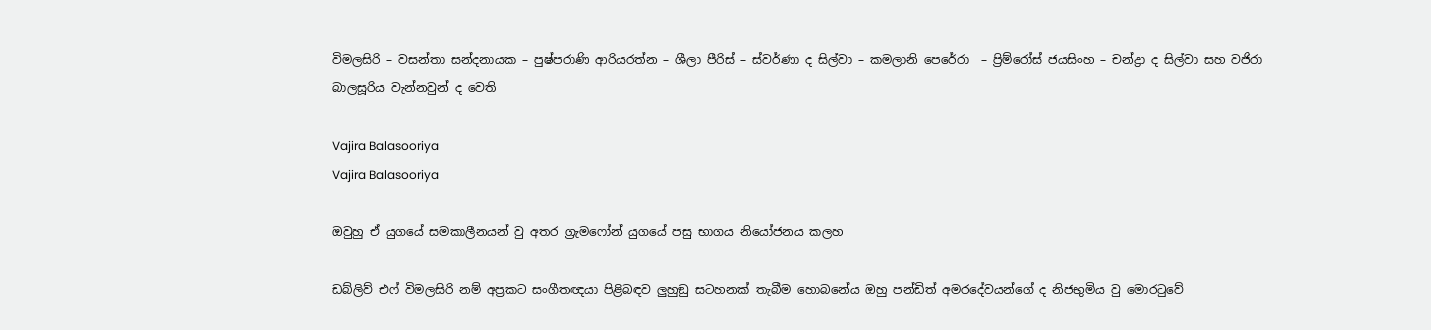විමලසිරි – වසන්තා සන්දනායක – පුෂ්පරාණි ආරියරත්න – ශීලා පීරිස්‌ – ස්‌වර්ණා ද සිල්වා – කමලානි පෙරේරා  – ප්‍රිම්රෝස්‌ ජයසිංහ – චන්ද්‍රා ද සිල්වා සහ වජිරා බාලසූරිය වැන්නවුන් ද වෙති

Vajira Balasooriya
Vajira Balasooriya

ඔවුහු ඒ යුගයේ සමකාලීනයන් වු අතර ග්‍රැමෆෝන් යුගයේ පසු භාගය නියෝජනය කලහ

ඩබ්ලිව් එෆ් විමලසිරි නම් අප්‍රකට සංගීතඥයා පිළිබඳව ලුහුඞු සටහනක්‌ තැබීම හොබනේය ඔහු පන්ඩිත් අමරදේවයන්ගේ ද නිජභුමිය වු මොරටුවේ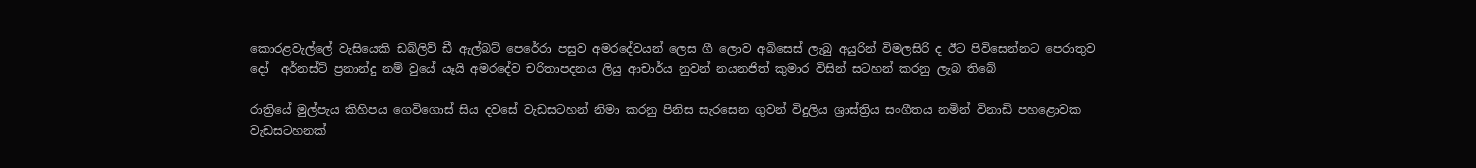කොරළවැල්ලේ වැසියෙකි ඩබ්ලිව් ඩී ඇල්බට්‌ පෙරේරා පසුව අමරදේවයන් ලෙස ගී ලොව අබිසෙස්‌ ලැබු අයුරින් විමලසිරි ද ඊට පිවිසෙන්නට පෙරාතුව දෝ  අර්නස්‌ට්‌ ප්‍රනාන්දු නම් වුයේ යෑයි අමරදේව චරිතාපදනය ලියු ආචාර්ය නුවන් නයනජිත් කුමාර විසින් සටහන් කරනු ලැබ තිබේ

රාත්‍රියේ මුල්පැය කිහිපය ගෙවිගොස්‌ සිය දවසේ වැඩසටහන් නිමා කරනු පිනිස සැරසෙන ගුවන් විදුලිය ශ්‍රාස්‌ත්‍රිය සංගීතය නමින් විනාඩි පහළොවක වැඩසටහනක්‌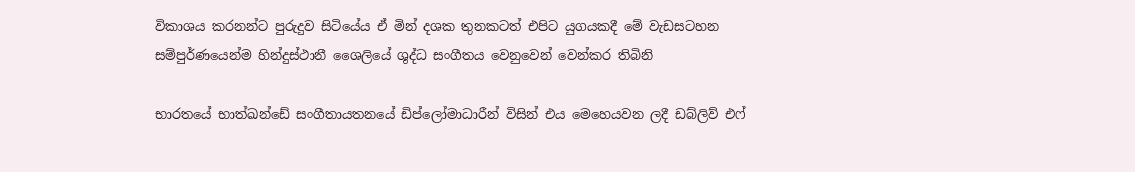විකාශය කරනන්ට පුරුදුව සිටියේය ඒ මින් දශක තුනකටත් එපිට යුගයකදී මේ වැඩසටහන සම්පුර්ණයෙන්ම හින්දුස්‌ථානී ශෛලියේ ශුද්ධ සංගීතය වෙනුවෙන් වෙන්කර තිබිනි

භාරතයේ භාත්ඛන්ඩේ සංගීතායතනයේ ඩිප්ලෝමාධාරීන් විසින් එය මෙහෙයවන ලදී ඩබ්ලිව් එෆ්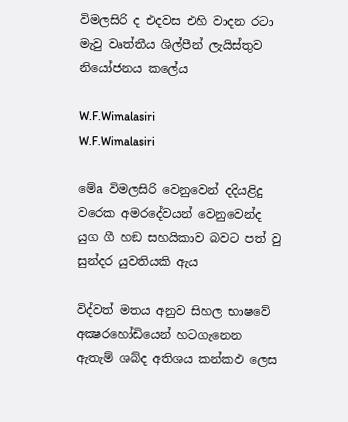විමලසිරි ද එදවස එහි වාදන රටා මැවු වෘත්තීය ශිල්පීන් ලැයිස්‌තුව නියෝජනය කලේය

W.F.Wimalasiri
W.F.Wimalasiri

මේa විමලසිරි වෙනුවෙන් දදියළිදු වරෙක අමරදේවයන් වෙනුවෙන්ද යුග ගී හඞ සහයිකාව බවට පත් වු සුන්දර යුවතියකි ඇය

විද්වත් මතය අනුව සිහල භාෂවේ අක්‍ෂරහෝඩියෙන් හටගැනෙන ඇතැම් ශබ්ද අතිශය කන්කඵ ලෙස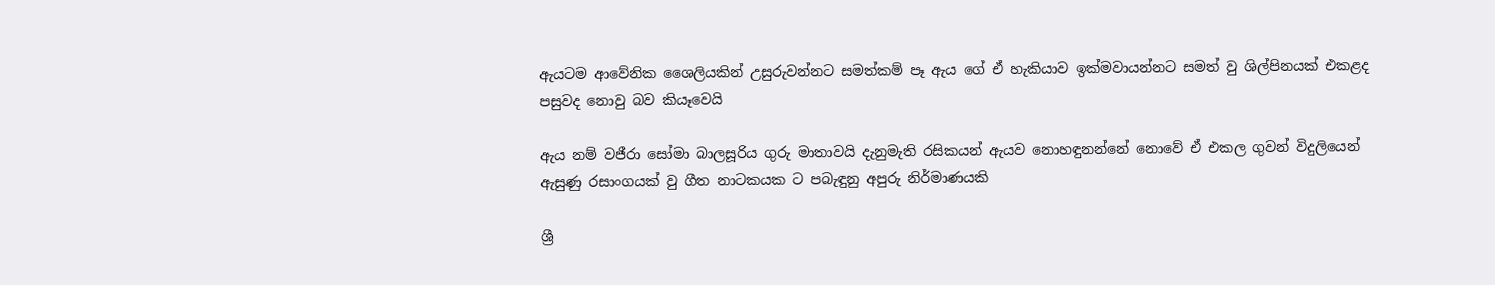ඇයටම ආවේනික ශෛලියකින් උසුරුවන්නට සමත්කම් පෑ ඇය ගේ ඒ හැකියාව ඉක්‌මවායන්නට සමත් වු ශිල්පිනයක්‌ එකළද පසුවද නොවු බව කියෑවෙයි

ඇය නම් වජීරා සෝමා බාලසූරිය ගුරු මාතාවයි දැනුමැති රසිකයන් ඇයව නොහඳුනන්නේ නොවේ ඒ එකල ගුවන් විදුලියෙන් ඇසුණු රසාංගයක්‌ වු ගීත නාටකයක ට පබැඳුනු අපුරු නිර්මාණයකි

ශ්‍රී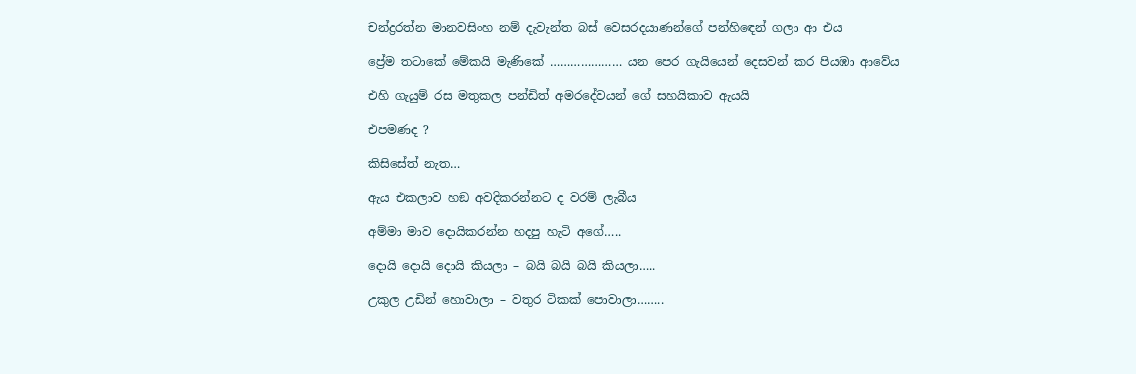චන්ද්‍රරත්න මානවසිංහ නම් දැවැන්ත බස්‌ වෙසරදයාණන්ගේ පන්හිඳෙන් ගලා ආ එය

ප්‍රේම තටාකේ මේකයි මැණිකේ ………………… යන පෙර ගැයියෙන් දෙසවන් කර පියඹා ආවේය

එහි ගැයුම් රස මතුකල පන්ඩිත් අමරදේවයන් ගේ සහයිකාව ඇයයි

එපමණද ?

කිසිසේත් නැත…

ඇය එකලාව හඞ අවදිකරන්නට ද වරම් ලැබීය

අම්මා මාව දොයිකරන්න හදපු හැටි අගේ…..

දොයි දොයි දොයි කියලා – බයි බයි බයි කියලා…..

උකුල උඩින් හොවාලා – වතුර ටිකක්‌ පොවාලා……..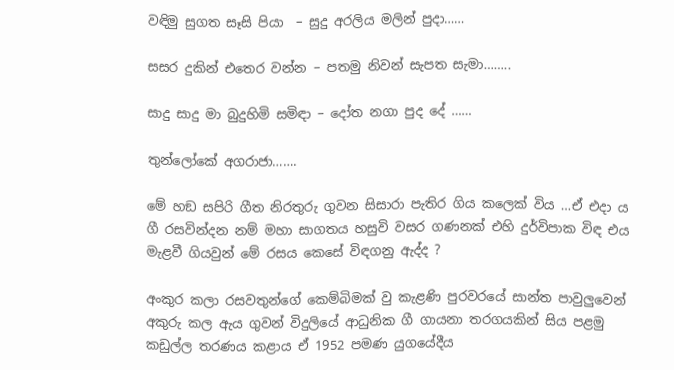වඳිමු සුගත සෑසි පියා  – සුදු අරලිය මලින් පුදා……

සසර දුකින් එතෙර වන්න – පතමු නිවන් සැපත සැමා……..

සාදු සාදු මා බුදුහිමි සමිඳා – දෝත නගා පුද දේ ……

තුන්ලෝකේ අගරාජා…….

මේ හඞ සපිරි ගීත නිරතුරු ගුවන සිසාරා පැතිර ගිය කලෙක්‌ විය …ඒ එදා ය ගී රසවින්දන නම් මහා සාගතය හසුවි වසර ගණනක්‌ එහි දුර්විපාක විඳ එය මැළවී ගියවුන් මේ රසය කෙසේ විඳගනු ඇද්ද ?

අංකුර කලා රසවතුන්ගේ කෙම්බිමක්‌ වු කැළණි පුරවරයේ සාන්ත පාවුලුවෙන් අකුරු කල ඇය ගුවන් විදුලියේ ආධුනික ගී ගායනා තරගයකින් සිය පළමු කඩුල්ල තරණය කළාය ඒ 1952 පමණ යුගයේදීය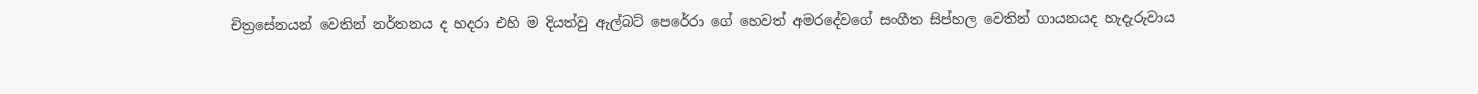චිත්‍රසේනයන් වෙතින් නර්තනය ද හදරා එහි ම දියත්වු ඇල්බට්‌ පෙරේරා ගේ හෙවත් අමරදේවගේ සංගීත සිප්හල වෙතින් ගායනයද හැදැරුවාය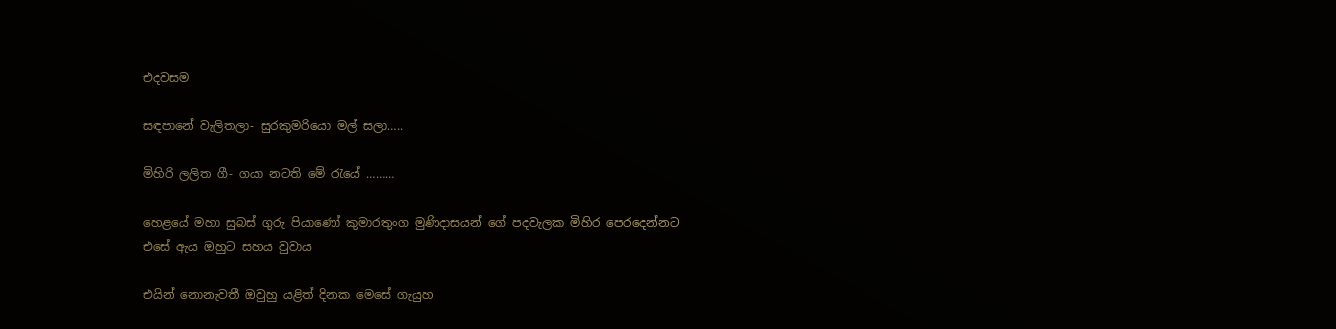එදවසම

සඳපානේ වැලිතලා- සුරකුමරියො මල් සලා…..

මිහිරි ලලිත ගී- ගයා නටති මේ රැයේ ………

හෙළයේ මහා සුබස්‌ ගුරු පියාණෝ කුමාරතුංග මුණිදාසයන් ගේ පදවැලක මිහිර පෙරදෙන්නට එසේ ඇය ඔහුට සහය වුවාය

එයින් නොනැවතී ඔවුහු යළිත් දිනක මෙසේ ගැයුහ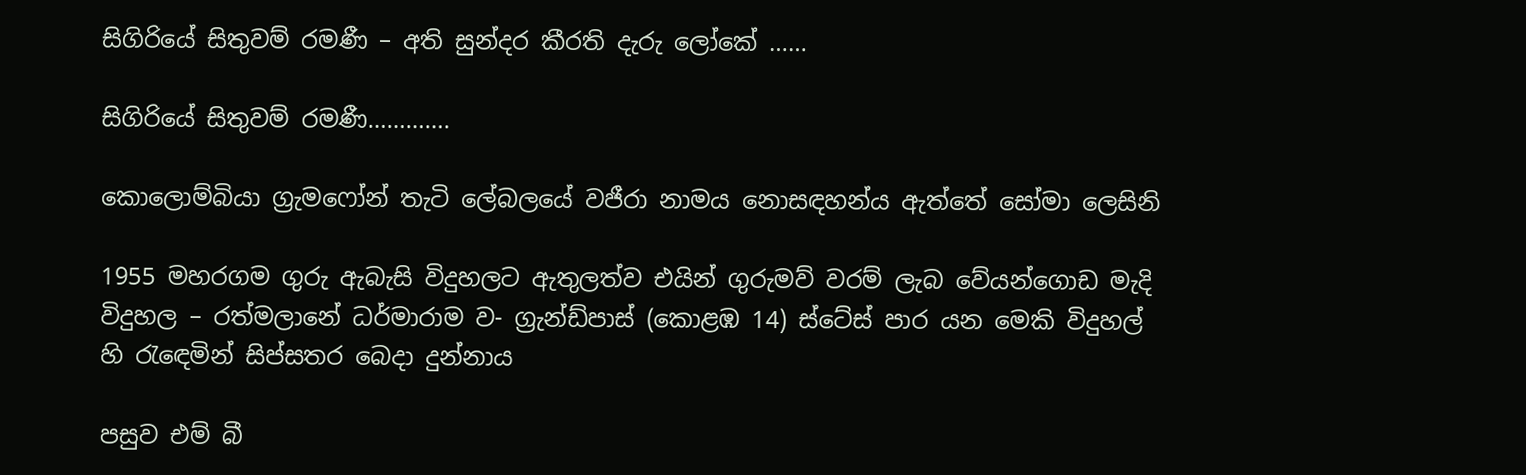සිගිරියේ සිතුවම් රමණී – අති සුන්දර කීරති දැරු ලෝකේ ……

සිගිරියේ සිතුවම් රමණී………….

කොලොම්බියා ග්‍රැමෆෝන් තැටි ලේබලයේ වජීරා නාමය නොසඳහන්ය ඇත්තේ සෝමා ලෙසිනි

1955 මහරගම ගුරු ඇබැසි විදුහලට ඇතුලත්ව එයින් ගුරුමව් වරම් ලැබ වේයන්ගොඩ මැදි විදුහල – රත්මලානේ ධර්මාරාම ව- ග්‍රැන්ඩ්පාස්‌ (කොළඹ 14) ස්‌ටේස්‌ පාර යන මෙකි විදුහල් හි රැඳෙමින් සිප්සතර බෙදා දුන්නාය

පසුව එම් බී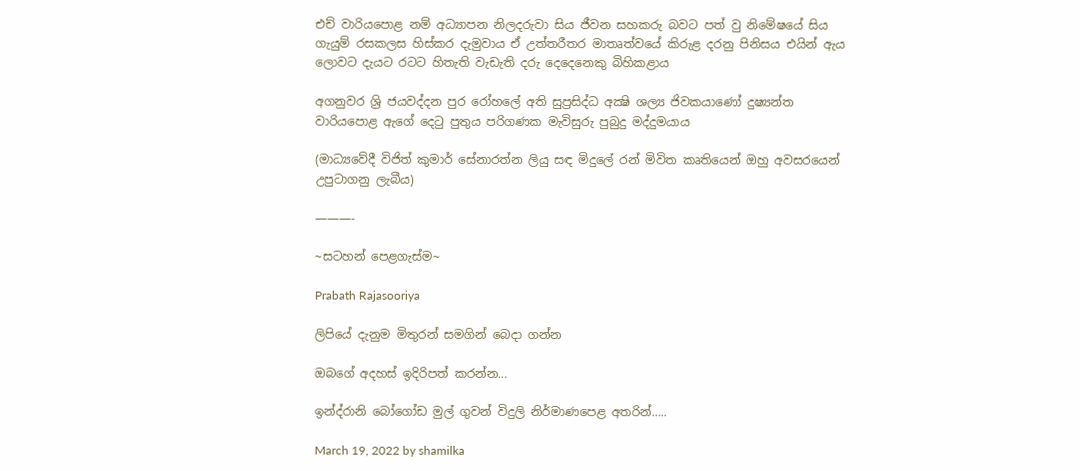එච් වාරියපොළ නම් අධ්‍යාපන නිලදරුවා සිය ජීවන සහකරු බවට පත් වු නිමේෂයේ සිය ගැයුම් රසකලස හිස්‌කර දැමුවාය ඒ උත්තරීතර මාතෘත්වයේ කිරුළ දරනු පිනිසය එයින් ඇය ලොවට දැයට රටට හිතැති වැඩැති දරු දෙදෙනෙකු බිහිකළාය

අගනුවර ශ්‍රි ජයවද්දන පුර රෝහලේ අති සුප්‍රසිද්ධ අක්‍ෂි ශල්‍ය ජිවකයාණෝ දුෂ්‍යන්ත වාරියපොළ ඇගේ දෙටු පුතුය පරිගණක මැවිසුරු පුබුදු මද්දුමයාය

(මාධ්‍යවේදී විජිත් කුමාර් සේනාරත්න ලියු සඳ මිදුලේ රන් මිවිත කෘතියෙන් ඔහු අවසරයෙන් උපුටාගනු ලැබීය)

———-

~සටහන් පෙළගැස්ම‍~

Prabath Rajasooriya

ලිපියේ දැනුම මිතුරන් සමගින් බෙදා ගන්න

ඔබගේ අදහස් ඉදිරිපත් කරන්න…

ඉන්ද්රානි බෝගෝඩ මුල් ගුවන් විදුලි නිර්මාණපෙළ අතරින්…..

March 19, 2022 by shamilka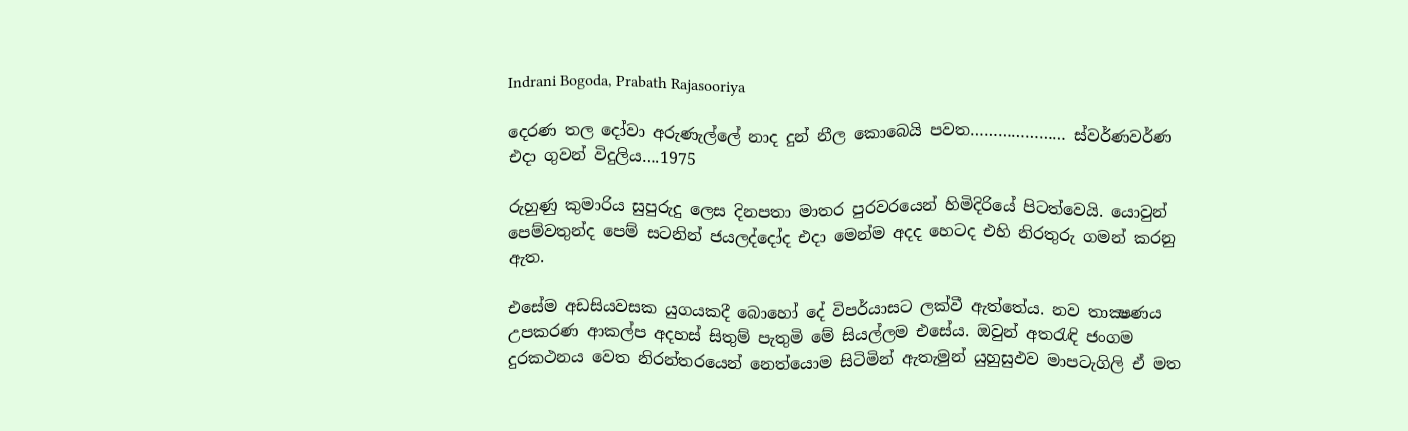Indrani Bogoda, Prabath Rajasooriya

දෙරණ තල දෝවා අරුණැල්ලේ නාද දුන් නීල කොබෙයි පවත………………… ස්වර්ණවර්ණ එදා ගුවන් විදුලිය….1975

රුහුණු කුමාරිය සුපුරුදු ලෙස දිනපතා මාතර පුරවරයෙන් හිමිදිරියේ පිටත්වෙයි. යොවුන් පෙම්වතුන්ද පෙම් සටනින් ජයලද්දෝද එදා මෙන්ම අදද හෙටද එහි නිරතුරු ගමන් කරනු ඇත.

එසේම අඩසියවසක යුගයකදී බොහෝ දේ විපර්යාසට ලක්වී ඇත්තේය. නව තාක්‍ෂණය උපකරණ ආකල්ප අදහස් සිතුම් පැතුමි මේ සියල්ලම එසේය. ඔවුන් අතරැඳි ජංගම දුරකථනය වෙත නිරන්තරයෙන් නෙත්යොම සිටිමින් ඇතැමුන් යුහුසුඵව මාපටැගිලි ඒ මත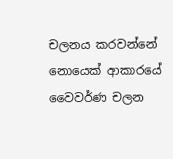චලනය කරවන්නේ නොයෙක් ආකාරයේ වෛවර්ණ චලන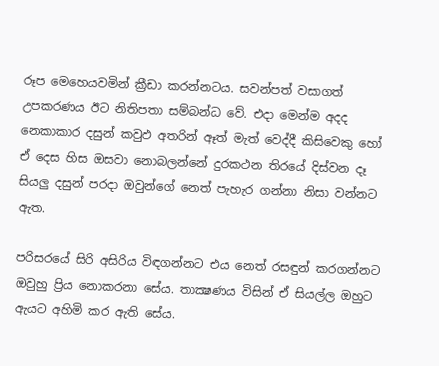රූප මෙහෙයවමින් ක්‍රීඩා කරන්නටය. සවන්පත් වසාගත් උපකරණය ඊට නිතිපතා සම්බන්ධ වේ. එදා මෙන්ම අදද  නෙකාකාර දසුන් කවුඵ අතරින් ඈත් මැත් වෙද්දී කිසිවෙකු හෝ ඒ දෙස හිස ඔසවා නොබලන්නේ දුරකථන තිරයේ දිස්වන දෑ සියලු දසුන් පරදා ඔවුන්ගේ නෙත් පැහැර ගන්නා නිසා වන්නට ඇත.

පරිසරයේ සිරි අසිරිය විඳගන්නට එය නෙත් රසඳුන් කරගන්නට ඔවුහු ප්‍රිය නොකරනා සේය. තාක්‍ෂණය විසින් ඒ සියල්ල ඔහුට ඇයට අහිමි කර ඇති සේය.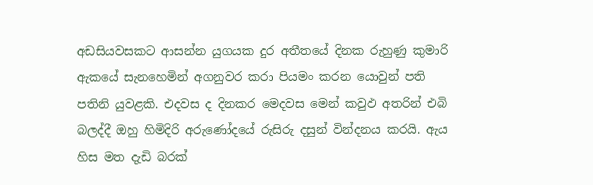අඩසියවසකට ආසන්න යුගයක දුර අතීතයේ දිනක රුහුණු කුමාරි ඇකයේ සැනහෙමින් අගනුවර කරා පියමං කරන යොවුන් පති පතිනි යුවළකි. එදවස ද දිනකර මෙදවස මෙන් කවුඵ අතරින් එබි බලද්දී ඔහු හිමිදිරි අරුණෝදයේ රුසිරු දසුන් වින්දනය කරයි. ඇය හිස මත දැඩි බරක්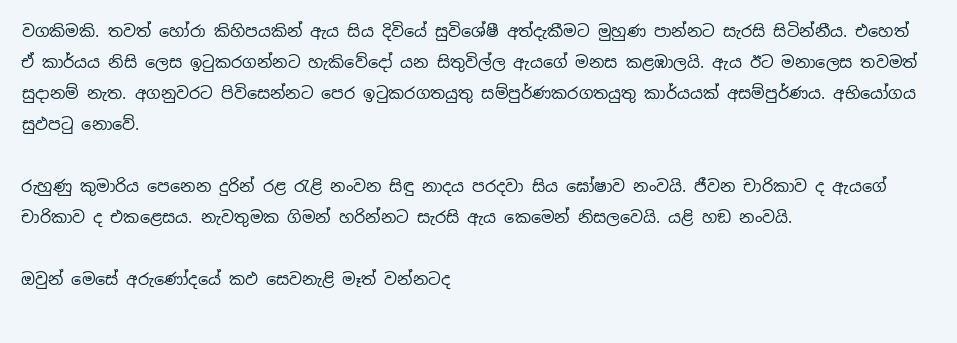වගකිමකි. තවත් හෝරා කිහිපයකින් ඇය සිය දිවියේ සුවිශේෂී අත්දැකීමට මුහුණ පාන්නට සැරසි සිටින්නීය. එහෙත් ඒ කාර්යය නිසි ලෙස ඉටුකරගන්නට හැකිවේදෝ යන සිතුවිල්ල ඇයගේ මනස කළඹාලයි. ඇය ඊට මනාලෙස තවමත් සුදානම් නැත. අගනුවරට පිවිසෙන්නට පෙර ඉටුකරගතයුතු සම්පුර්ණකරගතයුතු කාර්යයක් අසම්පුර්ණය. අභියෝගය සුඵපටු නොවේ.

රුහුණු කුමාරිය පෙනෙන දුරින් රළ රැළි නංවන සිඳු නාදය පරදවා සිය ඝෝෂාව නංවයි. ජීවන චාරිකාව ද ඇයගේ චාරිකාව ද එකළෙසය. නැවතුමක ගිමන් හරින්නට සැරසි ඇය කෙමෙන් නිසලවෙයි. යළි හඞ නංවයි.

ඔවුන් මෙසේ අරුණෝදයේ කඵ සෙවනැළි මෑත් වන්නටද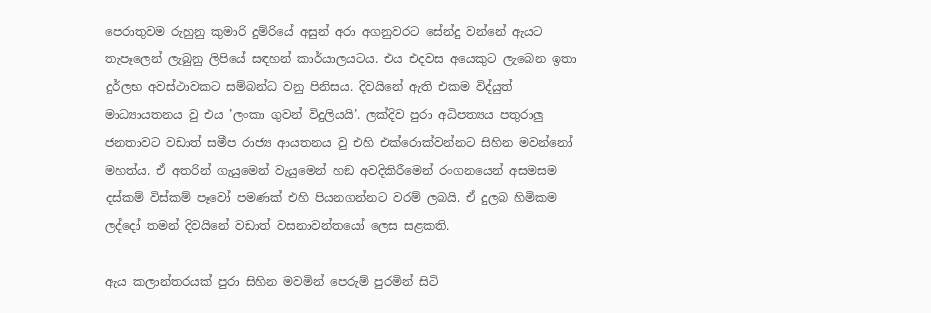පෙරාතුවම රුහුනු කුමාරි දුම්රියේ අසුන් අරා අගනුවරට සේන්දු වන්නේ ඇයට තැපෑලෙන් ලැබුනු ලිපියේ සඳහන් කාර්යාලයටය. එය එදවස අයෙකුට ලැබෙන ඉතා දුර්ලභ අවස්ථාවකට සම්බන්ධ වනු පිනිසය. දිවයිනේ ඇති එකම විද්යුත් මාධ්‍යායතනය වු එය ’ලංකා ගුවන් විදුලියයි’. ලක්දිව පුරා අධිපත්‍යය පතුරාලු ජනතාවට වඩාත් සමීප රාජ්‍ය ආයතනය වු එහි එක්රොක්වන්නට සිහින මවන්නෝ මහත්ය. ඒ අතරින් ගැයුමෙන් වැයුමෙන් හඞ අවදිකිරීමෙන් රංගනයෙන් අසමසම දස්කම් විස්කම් පෑවෝ පමණක් එහි පියනගන්නට වරම් ලබයි. ඒ දුලබ හිමිකම ලද්දෝ තමන් දිවයිනේ වඩාත් වසනාවන්තයෝ ලෙස සළකති.

ඇය කලාන්තරයක් පුරා සිහින මවමින් පෙරුම් පුරමින් සිටි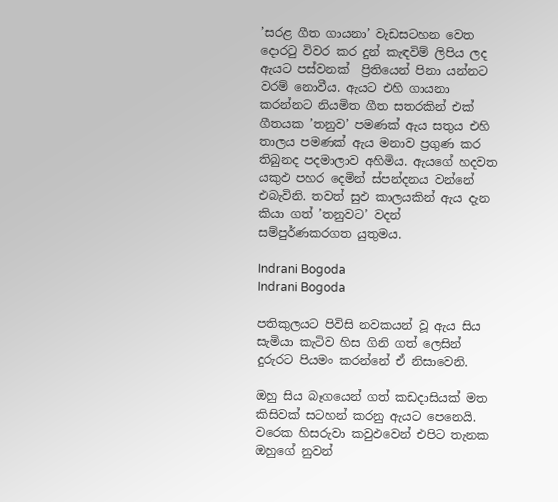’සරළ ගීත ගායනා’ වැඩසටහන වෙත දොරටු විවර කර දුන් කැඳවිම් ලිපිය ලද ඇයට පස්වනක්  ප්‍රිතියෙන් පිනා යන්නට වරම් නොවීය. ඇයට එහි ගායනා කරන්නට නියමිත ගීත සතරකින් එක් ගීතයක ’තනුව’ පමණක් ඇය සතුය එහි තාලය පමණක් ඇය මනාව ප්‍රගුණ කර තිබුනද පදමාලාව අහිමිය. ඇයගේ හදවත යකුඵ පහර දෙමින් ස්පන්දනය වන්නේ එබැවිනි. තවත් සුඵ කාලයකින් ඇය දැන කියා ගත් ’තනුවට’ වදන් සම්පුර්ණකරගත යුතුමය.

Indrani Bogoda
Indrani Bogoda

පතිකුලයට පිවිසි නවකයන් වූ ඇය සිය සැමියා කැටිව හිස ගිනි ගත් ලෙසින්  දුරුරට පියමං කරන්නේ ඒ නිසාවෙනි.

ඔහු සිය බෑගයෙන් ගත් කඩදාසියක් මත කිසිවක් සටහන් කරනු ඇයට පෙනෙයි. වරෙක හිසරුවා කවුඵවෙන් එපිට තැනක ඔහුගේ නුවන්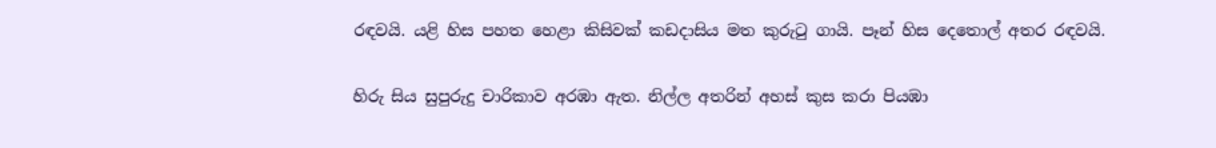රඳවයි. යළි හිස පහත හෙළා කිසිවක් කඩදාසිය මත කුරුටු ගායි. පෑන් හිස දෙතොල් අතර රඳවයි.

හිරු සිය සුපුරුදු චාරිකාව අරඹා ඇත. නිල්ල අතරින් අහස් කුස කරා පියඹා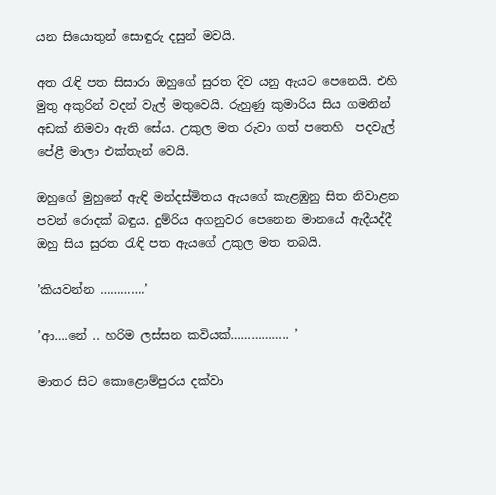යන සියොතුන් සොඳුරු දසුන් මවයි.

අත රැඳි පත සිසාරා ඔහුගේ සුරත දිව යනු ඇයට පෙනෙයි. එහි මුතු අකුරින් වදන් වැල් මතුවෙයි. රුහුණු කුමාරිය සිය ගමනින් අඩක් නිමවා ඇති සේය. උකුල මත රුවා ගත් පතෙහි  පදවැල් පේළී මාලා එක්තැන් වෙයි.

ඔහුගේ මුහුනේ ඇඳි මන්දස්මිතය ඇයගේ කැළඹුනු සිත නිවාළන පවන් රොදක් බඳුය. දුම්රිය අගනුවර පෙනෙන මානයේ ඇදීයද්දී ඔහු සිය සුරත රැඳි පත ඇයගේ උකුල මත තබයි.

’කියවන්න ………….’

’ආ….නේ .. හරිම ලස්සන කවියක්…………….. ’

මාතර සිට කොළොම්පුරය දක්වා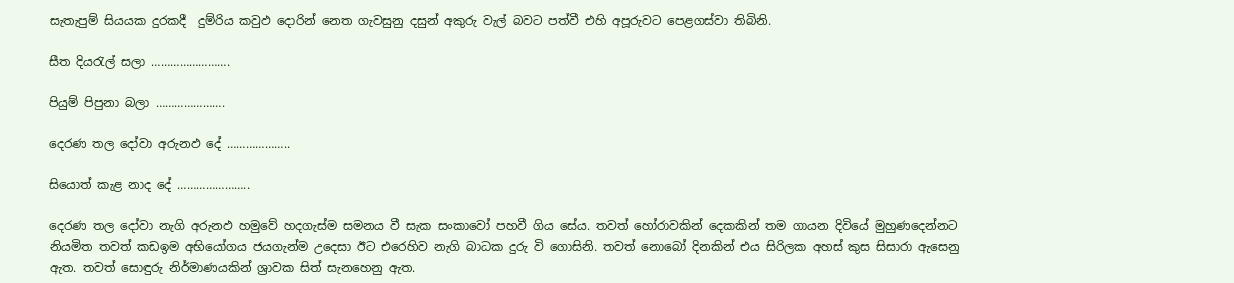සැතැපුම් සියයක දුරකදී  දුම්රිය කවුඵ දොරින් නෙත ගැවසුනු දසුන් අකුරු වැල් බවට පත්වී එහි අපූරුවට පෙළගස්වා තිබිනි.

සීත දියරැල් සලා …………………….

පියුම් පිපුනා බලා ………………….

දෙරණ තල දෝවා අරුනඵ දේ ………………..

සියොත් කැළ නාද දේ …………………..

දෙරණ තල දෝවා නැගි අරුනඵ හමුවේ හදගැස්ම සමනය වී සැක සංකාවෝ පහවී ගිය සේය. තවත් හෝරාවකින් දෙකකින් තම ගායන දිවියේ මුහුණදෙන්නට නියමිත තවත් කඩඉම අභියෝගය ජයගැන්ම උදෙසා ඊට එරෙහිව නැගි බාධක දුරු වි ගොසිනි. තවත් නොබෝ දිනකින් එය සිරිලක අහස් කුස සිසාරා ඇසෙනු ඇත. තවත් සොඳුරු නිර්මාණයකින් ශ්‍රාවක සිත් සැනහෙනු ඇත.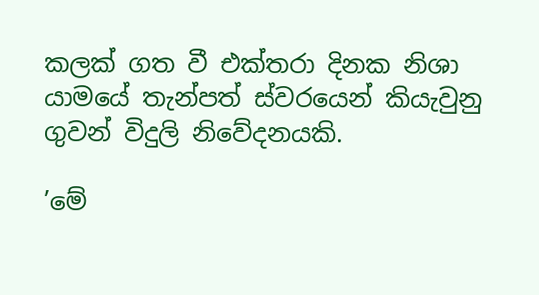කලක් ගත වී එක්තරා දිනක නිශා යාමයේ තැන්පත් ස්වරයෙන් කියැවුනු ගුවන් විදුලි නිවේදනයකි.

’මේ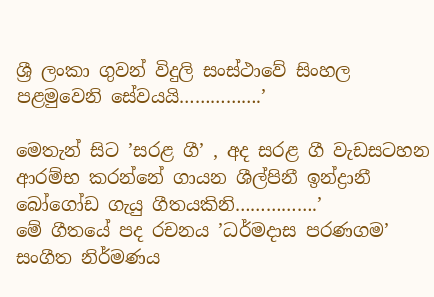ශ්‍රී ලංකා ගුවන් විදුලි සංස්ථාවේ සිංහල පළමුවෙනි සේවයයි…………….’

මෙතැන් සිට ’සරළ ගී’ , අද සරළ ගී වැඩසටහන ආරම්භ කරන්නේ ගායන ශීල්පිනී ඉන්ද්‍රානී බෝගෝඩ ගැයු ගීතයකිනි…………….’
මේ ගීතයේ පද රචනය ’ධර්මදාස පරණගම’ සංගීත නිර්මණය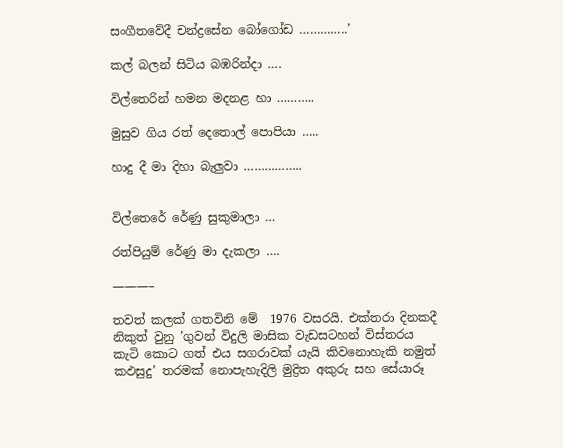සංගීතවේදී චන්ද්‍රසේන බෝගෝඩ …………..’

කල් බලන් සිටිය බඹරින්දා ….

විල්තෙරින් හමන මදනළ හා ………..

මුසුව ගිය රත් දෙතොල් පොපියා …..

හාදු දී මා දිහා බැලුවා ……………..


විල්තෙරේ රේණු සුකුමාලා …

රත්පියුම් රේණු මා දැකලා ….

———–

තවත් කලක් ගතවිනි මේ  1976 වසරයි. එක්තරා දිනකදී නිකුත් වුනු ’ගුවන් විදුලි මාසික වැඩසටහන් විස්තරය කැටි කොට ගත් එය සගරාවක් යැයි කිවනොහැකි නමුත් කඵසුදු’ තරමක් නොපැහැදිලි මුද්‍රිත අකුරු සහ සේයාරූ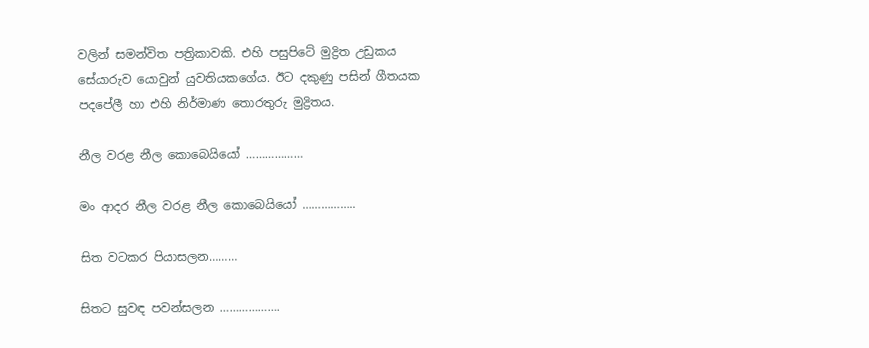වලින් සමන්විත පත්‍රිකාවකි. එහි පසුපිටේ මුද්‍රිත උඩුකය සේයාරුව යොවුන් යුවතියකගේය. ඊට දකුණු පසින් ගීතයක පදපේලී හා එහි නිර්මාණ තොරතුරු මුද්‍රිතය.

නීල වරළ නීල කොබෙයියෝ ………………

මං ආදර නීල වරළ නීල කොබෙයියෝ ……………..

සිත වටකර පියාසලන………

සිතට සුවඳ පවන්සලන ……………….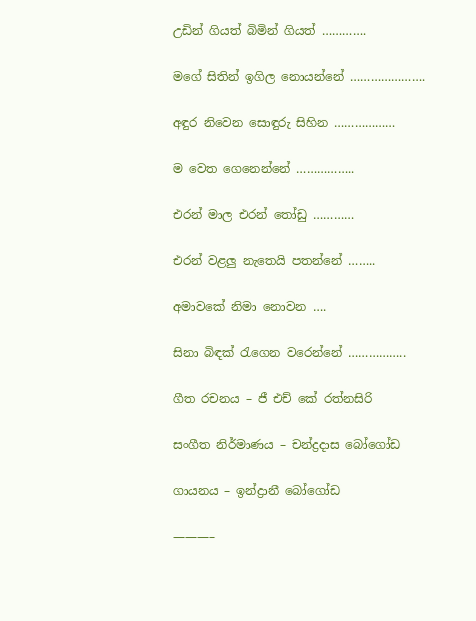උඩින් ගියත් බිමින් ගියත් ………….

මගේ සිතින් ඉගිල නොයන්නේ ………………….

අඳුර නිවෙන සොඳුරු සිහින ………………

ම වෙත ගෙනෙන්නේ ……………..

එරන් මාල එරන් තෝඩු …………

එරන් වළලු නැතෙයි පතන්නේ ……..

අමාවකේ නිමා නොවන ….

සිනා බිඳක් රැගෙන වරෙන්නේ ……………..

ගීත රචනය – ජී එච් කේ රත්නසිරි

සංගීත නිර්මාණය – චන්ද්‍රදාස බෝගෝඩ

ගායනය – ඉන්ද්‍රානී බෝගෝඩ

———–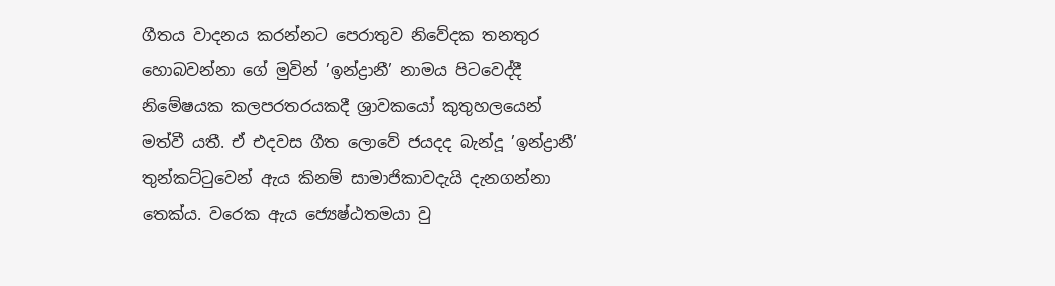ගීතය වාදනය කරන්නට පෙරාතුව නිවේදක තනතුර හොබවන්නා ගේ මුවින් ’ඉන්ද්‍රානී’ නාමය පිටවෙද්දී නිමේෂයක කලපරතරයකදී ශ්‍රාවකයෝ කුතුහලයෙන් මත්වී යතී. ඒ එදවස ගීත ලොවේ ජයදද බැන්දූ ’ඉන්ද්‍රානී’ තුන්කට්ටුවෙන් ඇය කිනම් සාමාජිකාවදැයි දැනගන්නා තෙක්ය. වරෙක ඇය ජ්‍යෙෂ්ඨතමයා වු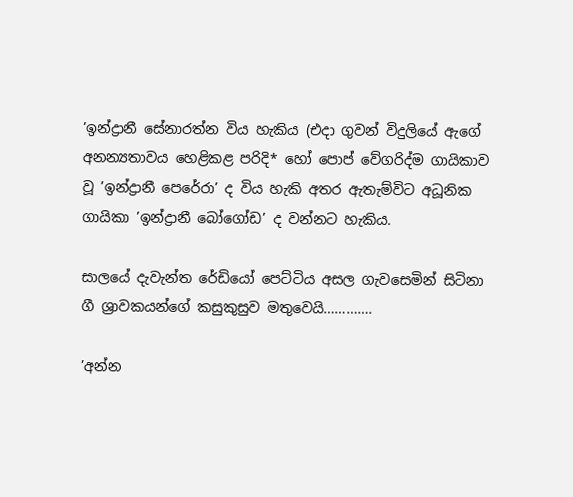’ඉන්ද්‍රානී සේනාරත්න විය හැකිය (එදා ගුවන් විදුලියේ ඇගේ අනන්‍යතාවය හෙළිකළ පරිදි* හෝ පොප් වේගරිද්ම ගායිකාව වූ ’ඉන්ද්‍රානී පෙරේරා’ ද විය හැකි අතර ඇතැම්විට අධූනික ගායිකා ’ඉන්ද්‍රානී බෝගෝඩ’ ද වන්නට හැකිය.

සාලයේ දැවැන්ත රේඩියෝ පෙට්ටිය අසල ගැවසෙමින් සිටිනා ගී ශ්‍රාවකයන්ගේ කසුකුසුව මතුවෙයි………….

’අන්න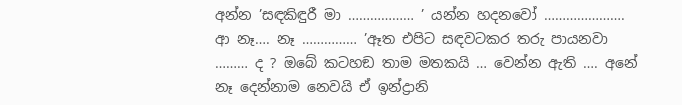අන්න ’සඳකිඳුරී මා ……………… ’ යන්න හදනවෝ …………………. ආ නෑ…. නෑ …………… ’ඈත එපිට සඳවටකර තරු පායනවා ……… ද ? ඔබේ කටහඞ තාම මතකයි … වෙන්න ඇති …. අනේ නෑ දෙන්නාම නෙවයි ඒ ඉන්ද්‍රානි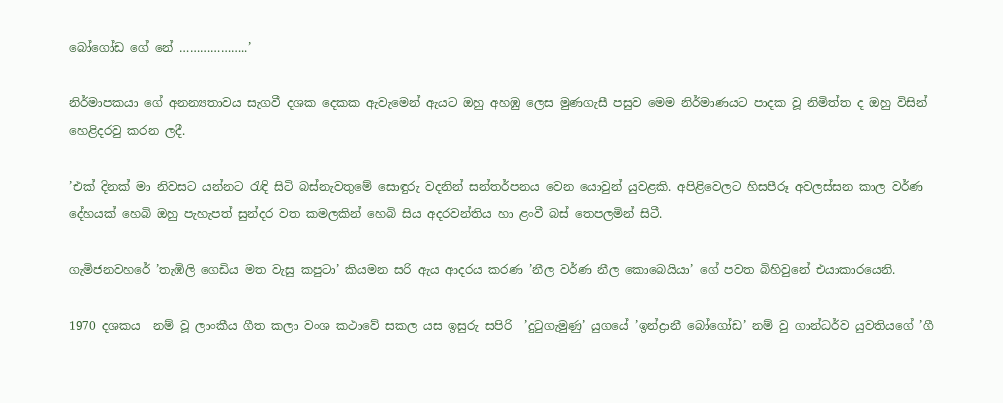බෝගෝඩ ගේ නේ ………………..’

නිර්මාපකයා ගේ අනන්‍යතාවය සැගවී දශක දෙකක ඇවැමෙන් ඇයට ඔහු අහඹු ලෙස මුණගැසී පසුව මෙම නිර්මාණයට පාදක වූ නිමිත්ත ද ඔහු විසින් හෙළිදරවු කරන ලදී.

’එක් දිනක් මා නිවසට යන්නට රැඳි සිටි බස්නැවතුමේ සොඳුරු වදනින් සන්තර්පනය වෙන යොවුන් යුවළකි. අපිළිවෙලට හිසපීරූ අවලස්සන කාල වර්ණ දේහයක් හෙබි ඔහු පැහැපත් සුන්දර වත කමලකින් හෙබි සිය අදරවන්තිය හා ළංවී බස් තෙපලමින් සිටී.

ගැමිජනවහරේ ’තැඹිලි ගෙඩිය මත වැසු කපුටා’ කියමන සරි ඇය ආදරය කරණ ’නීල වර්ණ නීල කොබෙයියා’ ගේ පවත බිහිවුනේ එයාකාරයෙනි.

1970 දශකය  නම් වූ ලාංකීය ගීත කලා වංශ කථාවේ සකල යස ඉසුරු සපිරි  ’දුටුගැමුණු’ යුගයේ ’ඉන්ද්‍රානී බෝගෝඩ’ නම් වු ගාන්ධර්ව යුවතියගේ ’ගී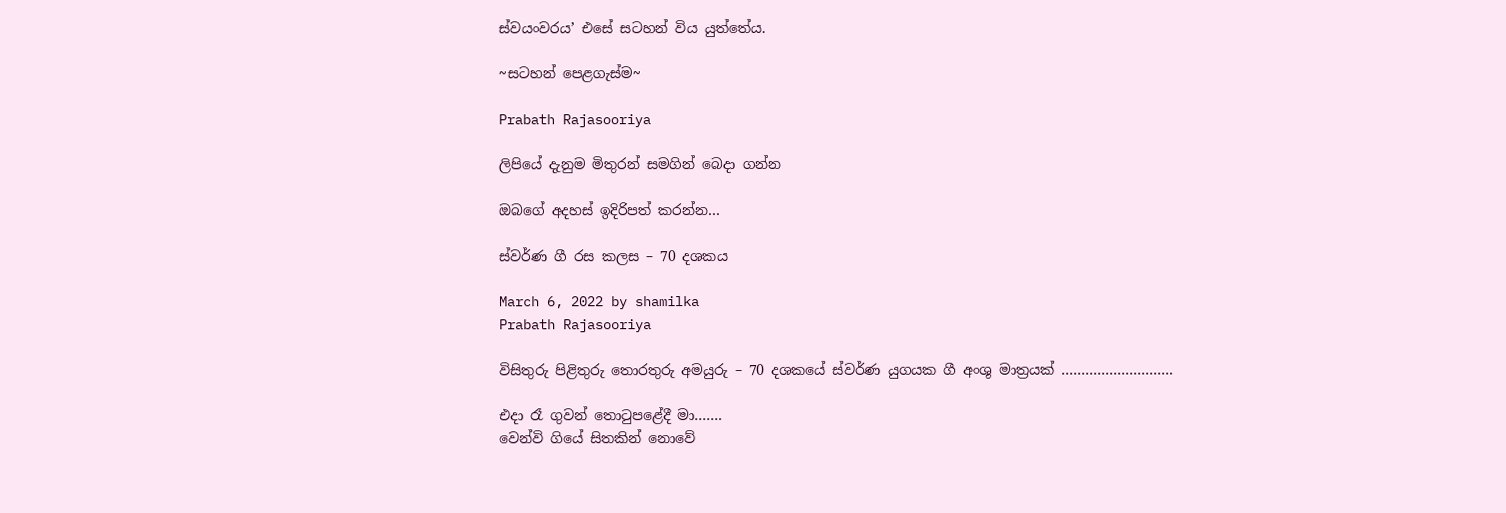ස්වයංවරය’ එසේ සටහන් විය යුත්තේය.

~සටහන් පෙළගැස්ම‍~

Prabath Rajasooriya

ලිපියේ දැනුම මිතුරන් සමගින් බෙදා ගන්න

ඔබගේ අදහස් ඉදිරිපත් කරන්න…

ස්වර්ණ ගී රස කලස – 70 දශකය

March 6, 2022 by shamilka
Prabath Rajasooriya

විසිතුරු පිළිතුරු තොරතුරු අමයුරු – 70 දශකයේ ස්‌වර්ණ යුගයක ගී අංශු මාත්‍රයක්‌ ……………………….

එදා රෑ ගුවන් තොටුපළේදී මා…….
වෙන්වි ගියේ සිතකින් නොවේ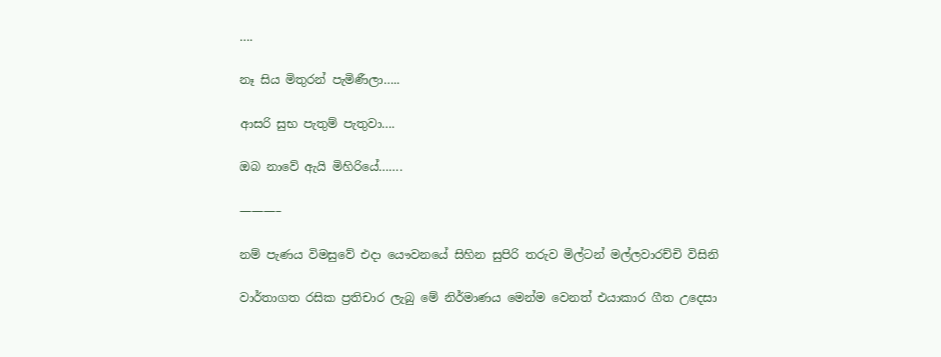….

නෑ සිය මිතුරන් පැමිණීලා…..

ආසරි සුභ පැතුම් පැතුවා….

ඔබ නාවේ ඇයි මිහිරියේ…….

———–

නම් පැණය විමසුවේ එදා යෞවනයේ සිහින සුපිරි තරුව මිල්ටන් මල්ලවාරච්චි විසිනි

වාර්තාගත රසික ප්‍රතිචාර ලැබු මේ නිර්මාණය මෙන්ම වෙනත් එයාකාර ගීත උදෙසා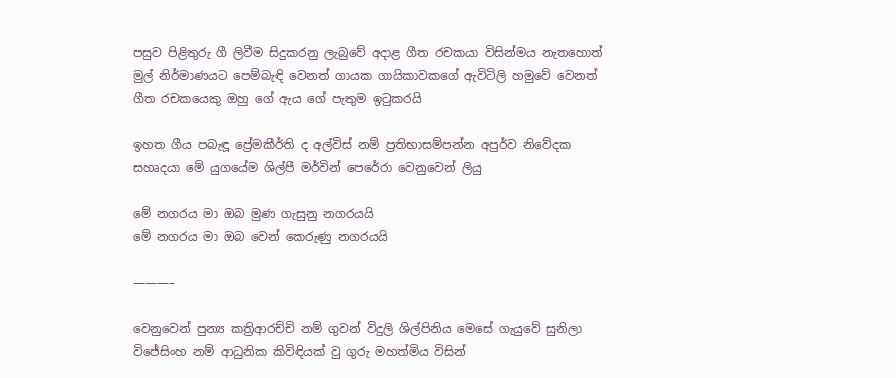පසුව පිළිතුරු ගී ලිවීම සිදුකරනු ලැබුවේ අදාළ ගීත රචකයා විසින්මය නැතහොත් මුල් නිර්මාණයට පෙම්බැඳි වෙනත් ගායක ගායිකාවකගේ ඇවිටිලි හමුවේ වෙනත් ගීත රචකයෙකු ඔහු ගේ ඇය ගේ පැතුම ඉටුකරයි

ඉහත ගීය පබැඳූ ප්‍රේමකීර්ති ද අල්විස්‌ නම් ප්‍රතිභාසම්පන්න අපුර්ව නිවේදක සහෘදයා මේ යුගයේම ශිල්පී මර්වින් පෙරේරා වෙනුවෙන් ලියු

මේ නගරය මා ඔබ මුණ ගැසුනු නගරයයි
මේ නගරය මා ඔබ වෙන් කෙරුණු නගරයයි

———–

වෙනුවෙන් පුන්‍ය කත්‍රිආරච්චි නම් ගුවන් විදුලි ශිල්පිනිය මෙසේ ගැයුවේ සුනිලා විජේසිංහ නම් ආධුනික කිවිඳියක්‌ වු ගුරු මහත්මිය විසින්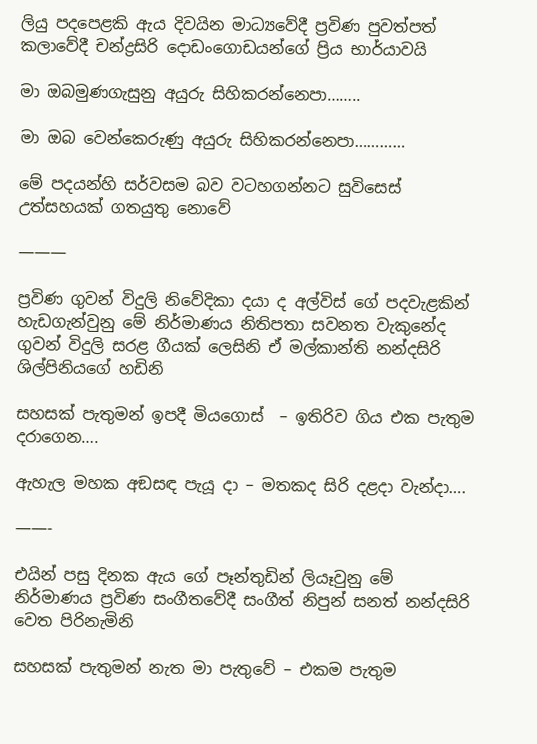ලියු පදපෙළකි ඇය දිවයින මාධ්‍යවේදී ප්‍රවිණ පුවත්පත් කලාවේදී චන්ද්‍රසිරි දොඩංගොඩයන්ගේ ප්‍රිය භාර්යාවයි

මා ඔබමුණගැසුනු අයුරු සිහිකරන්නෙපා……..

මා ඔබ වෙන්කෙරුණු අයුරු සිහිකරන්නෙපා…………

මේ පදයන්හි සර්වසම බව වටහගන්නට සුවිසෙස්‌ උත්සහයක්‌ ගතයුතු නොවේ

———

ප්‍රවිණ ගුවන් විදුලි නිවේදිකා දයා ද අල්විස්‌ ගේ පදවැළකින් හැඩගැන්වුනු මේ නිර්මාණය නිතිපතා සවනත වැකුනේද ගුවන් විදුලි සරළ ගීයක්‌ ලෙසිනි ඒ මල්කාන්ති නන්දසිරි ශිල්පිනියගේ හඩිනි

සහසක්‌ පැතුමන් ඉපදී මියගොස්‌  – ඉතිරිව ගිය එක පැතුම දරාගෙන….

ඇහැල මහක අඞසඳ පැයූ දා – මතකද සිරි දළදා වැන්දා….

——-

එයින් පසු දිනක ඇය ගේ පෑන්තුඩින් ලියෑවුනු මේ නිර්මාණය ප්‍රවිණ සංගීතවේදී සංගීත් නිපුන් සනත් නන්දසිරි වෙත පිරිනැමිනි

සහසක්‌ පැතුමන් නැත මා පැතුවේ – එකම පැතුම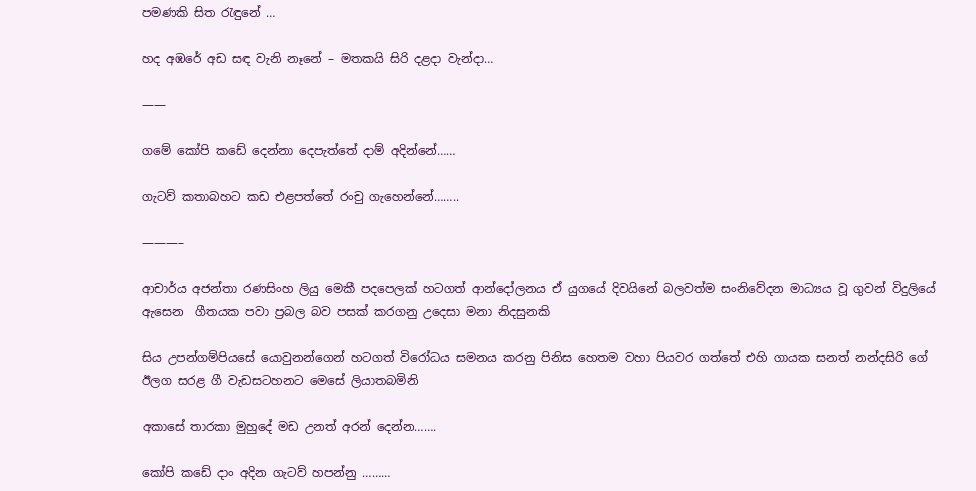පමණකි සිත රැඳුනේ …

හද අඹරේ අඩ සඳ වැනි නෑනේ – මතකයි සිරි දළදා වැන්දා…

——

ගමේ කෝපි කඩේ දෙන්නා දෙපැත්තේ දාම් අදින්නේ……

ගැටව් කතාබහට කඩ එළපත්තේ රංචු ගැහෙන්නේ……..

———–

ආචාර්ය අජන්තා රණසිංහ ලියු මෙකී පදපෙලක්‌ හටගත් ආන්දෝලනය ඒ යුගයේ දිවයිනේ බලවත්ම සංනිවේදන මාධ්‍යය වූ ගුවන් විදුලියේ ඇසෙන  ගීතයක පවා ප්‍රබල බව පසක්‌ කරගනු උදෙසා මනා නිදසුනකි

සිය උපන්ගම්පියසේ යොවුනන්ගෙන් හටගත් විරෝධය සමනය කරනු පිනිස හෙතම වහා පියවර ගත්තේ එහි ගායක සනත් නන්දසිරි ගේ ඊලග සරළ ගී වැඩසටහනට මෙසේ ලියාතබමිනි

අකාසේ තාරකා මුහුදේ මඩ උනත් අරන් දෙන්න…….

කෝපි කඩේ දාං අදින ගැටව් හපන්නු ………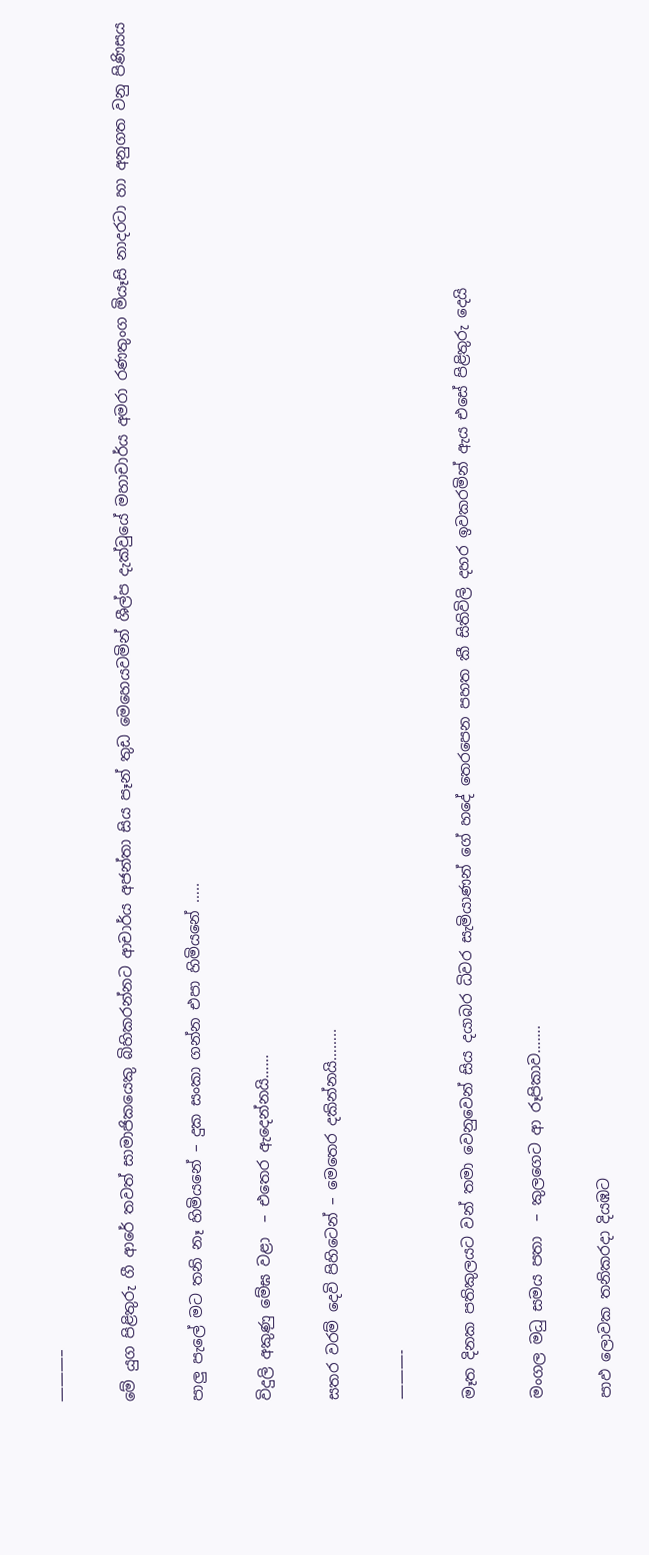———–

මේ යුග පිළිතුරු ගී ආරේ තවත් සාමාජිකයෙකු බිහිකරන්නට ආචාර්ය අජන්තා සිය පෑන් තුඩ මෙහෙයවමින් ශීල්ප දැක්‌වුයේ මහාචාර්ය අමරා රණතුංග මියෑසි නාදරටා හා අනුගත වනු පිණිසය

පාලු පැලේ මට තනි නෑ හිමියනේ – දුක සංකා ගන්න එපා හිමියනේ …..

විදුලි අකුණු මේඝ වළා  – එතෙර ඇදෙන්නයි……

සතර වරම් දෙවි පිහිටෙන් – මෙතෙර දකින්නයි……..

———-

මෑත දිනක පතිකුලයට වන් තමා වෙනුවෙන් සිය දයාබර ධිවර සැමියාණන් ගේ හදේ තෙරපෙන පහත කී සිතිවිලි දහර ඉවකරමින් ඇය එසේ පිළිතුරු දෙයි

මංගල මධු සමය පතා  – කුලගෙට ආ රූපිකාව…….

පාඵ ලොවක තනිකරදා දියඹට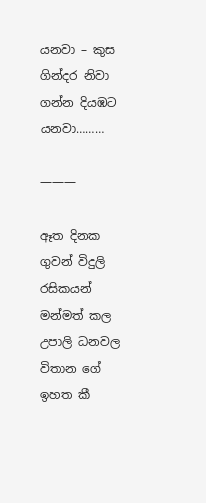යනවා – කුස ගින්දර නිවා ගන්න දියඹට යනවා………

———

ඈත දිනක ගුවන් විදුලි රසිකයන් මන්මත් කල උපාලි ධනවල විතාන ගේ ඉහත කී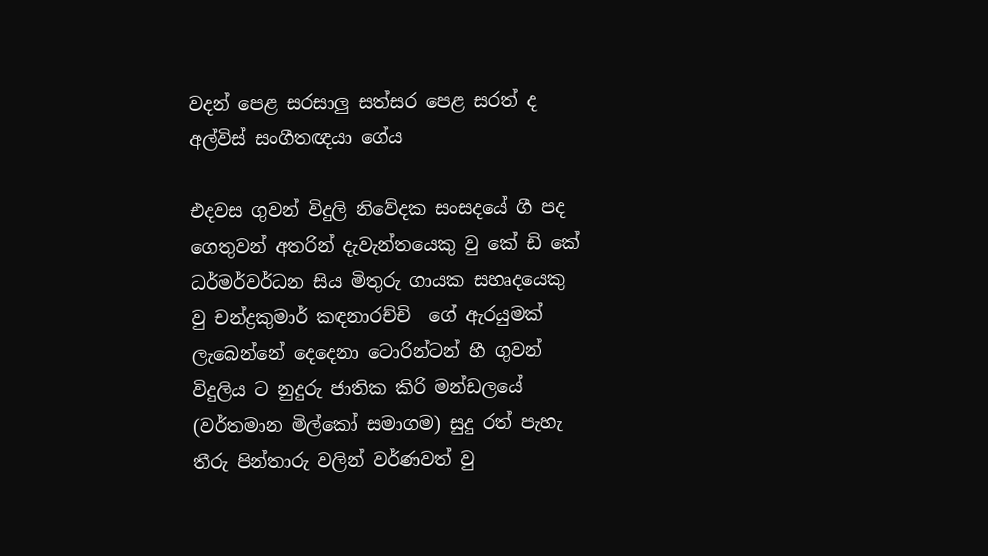වදන් පෙළ සරසාලු සත්සර පෙළ සරත් ද අල්විස්‌ සංගීතඥයා ගේය

එදවස ගුවන් විදුලි නිවේදක සංසදයේ ගී පද ගෙතුවන් අතරින් දැවැන්තයෙකු වු කේ ඩි කේ ධර්මර්වර්ධන සිය මිතුරු ගායක සහෘදයෙකු වු චන්ද්‍රකුමාර් කඳනාරච්චි  ගේ ඇරයුමක්‌ ලැබෙන්නේ දෙදෙනා ටොරින්ටන් හී ගුවන් විදුලිය ට නුදුරු ජාතික කිරි මන්ඩලයේ (වර්තමාන මිල්කෝ සමාගම) සුදු රත් පැහැ තීරු පින්තාරු වලින් වර්ණවත් වු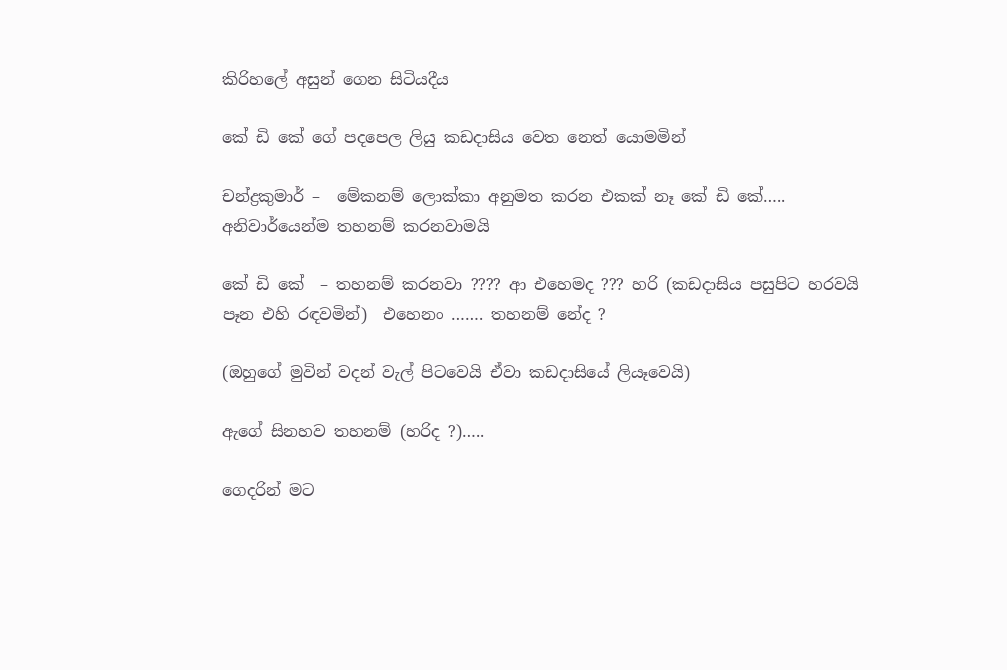කිරිහලේ අසුන් ගෙන සිටියදීය

කේ ඩි කේ ගේ පදපෙල ලියු කඩදාසිය වෙත නෙත් යොමමින්

චන්ද්‍රකුමාර් –  මේකනම් ලොක්‌කා අනුමත කරන එකක්‌ නෑ කේ ඩි කේ….. අනිවාර්යෙන්ම තහනම් කරනවාමයි

කේ ඩි කේ  – තහනම් කරනවා ???? ආ එහෙමද ??? හරි (කඩදාසිය පසුපිට හරවයි පෑන එහි රඳවමින්)  එහෙනං ……. තහනම් නේද ?

(ඔහුගේ මුවින් වදන් වැල් පිටවෙයි ඒවා කඩදාසියේ ලියෑවෙයි)

ඇගේ සිනහව තහනම් (හරිද ?)…..

ගෙදරින් මට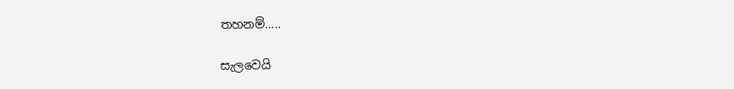තහනම්…..

සැලවෙයි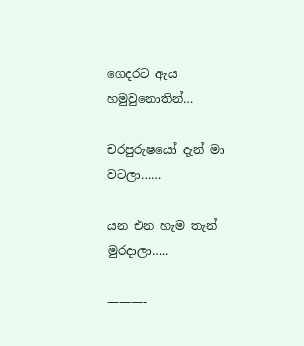ගෙදරට ඇය හමුවුනොතින්…

චරපුරුෂයෝ දැන් මා වටලා……

යන එන හැම තැන් මුරදාලා…..

———-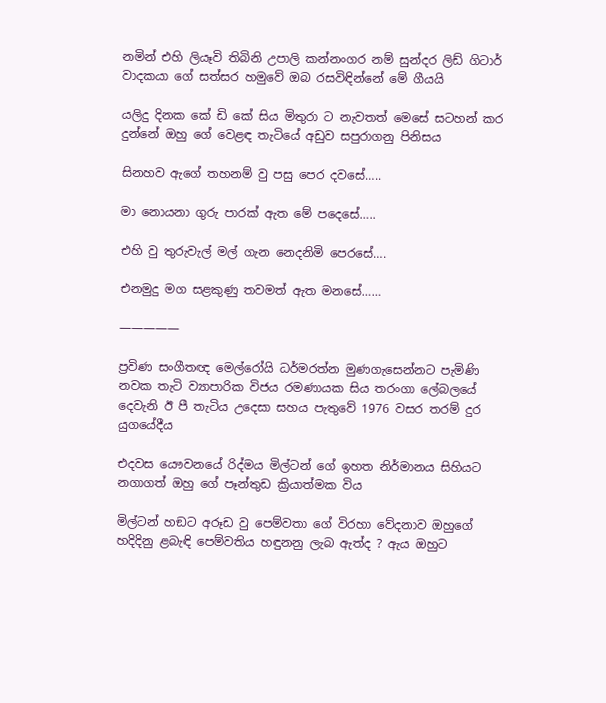නමින් එහි ලියෑවි තිබිනි උපාලි කන්නංගර නම් සුන්දර ලිඩ් ගිටාර් වාදකයා ගේ සත්සර හමුවේ ඔබ රසවිඳින්නේ මේ ගීයයි

යලිදු දිනක කේ ඩි කේ සිය මිතුරා ට නැවතත් මෙසේ සටහන් කර දුන්නේ ඔහු ගේ වෙළඳ තැටියේ අඩුව සපුරාගනු පිනිසය

සිනහව ඇගේ තහනම් වු පසු පෙර දවසේ…..

මා නොයනා ගුරු පාරක්‌ ඇත මේ පදෙසේ…..

එහි වු තුරුවැල් මල් ගැන නෙදනිමි පෙරසේ….

එනමුදු මග සළකුණු තවමත් ඇත මනසේ……

—————

ප්‍රවිණ සංගීතඥ මෙල්රෝයි ධර්මරත්න මුණගැසෙන්නට පැමිණි නවක තැටි ව්‍යාපාරික විජය රමණායක සිය තරංගා ලේබලයේ දෙවැනි ඊ පී තැටිය උදෙසා සහය පැතුවේ 1976 වසර තරම් දුර යුගයේදීය

එදවස යෞවනයේ රිද්මය මිල්ටන් ගේ ඉහත නිර්මානය සිහියට නගාගත් ඔහු ගේ පෑන්තුඩ ක්‍රියාත්මක විය

මිල්ටන් හඞට අරූඩ වු පෙම්වතා ගේ විරහා වේදනාව ඔහුගේ හදිදිනු ළබැඳි පෙම්වතිය හඳුනනු ලැබ ඇත්ද ? ඇය ඔහුට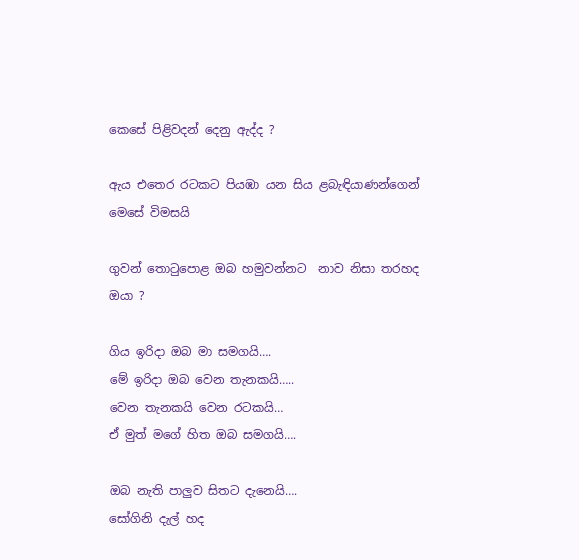කෙසේ පිළිවදන් දෙනු ඇද්ද ?

ඇය එතෙර රටකට පියඹා යන සිය ළබැඳියාණන්ගෙන් මෙසේ විමසයි

ගුවන් තොටුපොළ ඔබ හමුවන්නට  නාව නිසා තරහද ඔයා ?

ගිය ඉරිදා ඔබ මා සමගයි….
මේ ඉරිදා ඔබ වෙන තැනකයි…..
වෙන තැනකයි වෙන රටකයි…
ඒ මුත් මගේ හිත ඔබ සමගයි….

ඔබ නැති පාලුව සිතට දැනෙයි….
සෝගිනි දැල් හද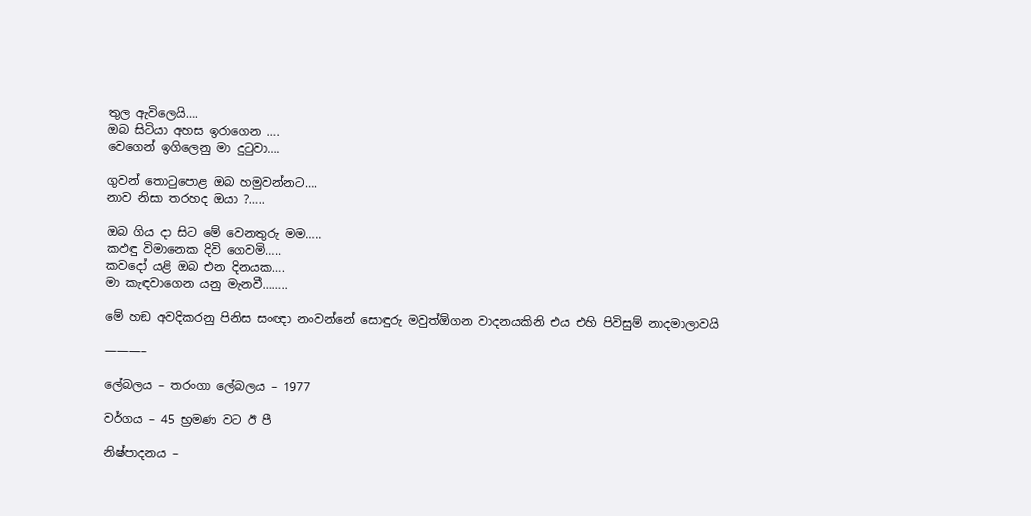තුල ඇවිලෙයි….
ඔබ සිටියා අහස ඉරාගෙන ….
වෙගෙන් ඉගිලෙනු මා දුටුවා….

ගුවන් තොටුපොළ ඔබ හමුවන්නට….
නාව නිසා තරහද ඔයා ?…..

ඔබ ගිය දා සිට මේ වෙනතුරු මම…..
කඵඳු විමානෙක දිවි ගෙවමි…..
කවදෝ යළි ඔබ එන දිනයක….
මා කැඳවාගෙන යනු මැනවී……..

මේ හඞ අවදිකරනු පිනිස සංඥා නංවන්නේ සොඳුරු මවුත්ඕගන වාදනයකිනි එය එහි පිවිසුම් නාදමාලාවයි

———–

ලේබලය – තරංගා ලේබලය – 1977

වර්ගය – 45 භ්‍රමණ වට ඊ පී

නිෂ්පාදනය –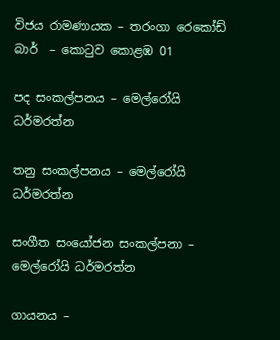විජය රාමණායක – තරංගා රෙකෝඩ් බාර්  – කොටුව කොළඹ 01

පද සංකල්පනය – මෙල්රෝයි ධර්මරත්න

තනු සංකල්පනය – මෙල්රෝයි ධර්මරත්න

සංගීත සංයෝජන සංකල්පනා – මෙල්රෝයි ධර්මරත්න

ගායනය –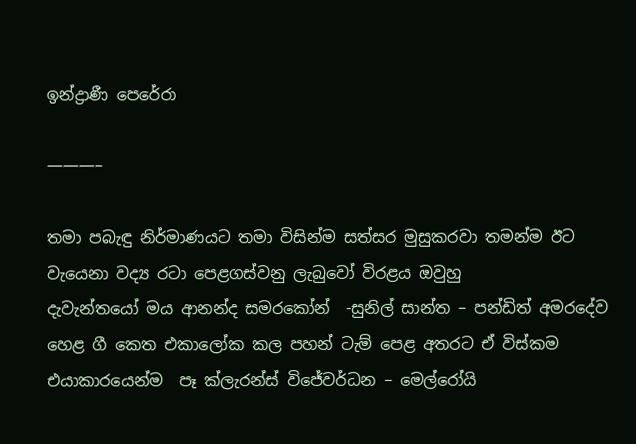ඉන්ද්‍රාණී පෙරේරා

———–

තමා පබැඳු නිර්මාණයට තමා විසින්ම සත්සර මුසුකරවා තමන්ම ඊට වැයෙනා වද්‍ය රටා පෙළගස්‌වනු ලැබුවෝ විරළය ඔවුහු
දැවැන්තයෝ මය ආනන්ද සමරකෝන්  -සුනිල් සාන්ත – පන්ඩිත් අමරදේව හෙළ ගී කෙත එකාලෝක කල පහන් ටැම් පෙළ අතරට ඒ විස්‌කම එයාකාරයෙන්ම  පෑ ක්‌ලැරන්ස්‌ විජේවර්ධන – මෙල්රෝයි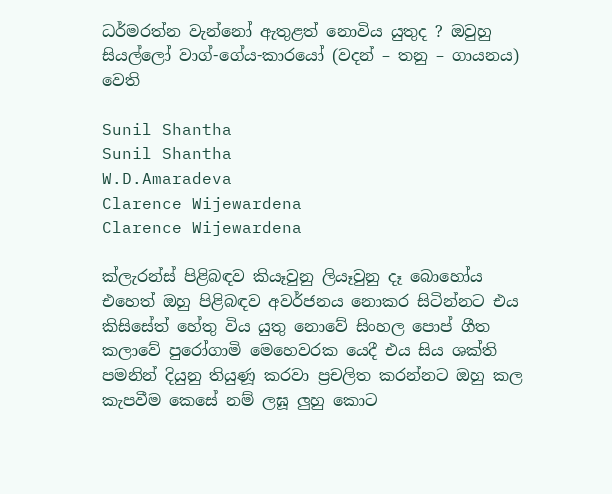ධර්මරත්න වැන්නෝ ඇතුළත් නොවිය යුතුද ? ඔවුහු සියල්ලෝ වාග්-ගේය-කාරයෝ (වදන් – තනු – ගායනය)  වෙති

Sunil Shantha
Sunil Shantha
W.D.Amaradeva
Clarence Wijewardena
Clarence Wijewardena

ක්‌ලැරන්ස්‌ පිළිබඳව කියෑවුනු ලියෑවුනු දෑ බොහෝය එහෙත් ඔහු පිළිබඳව අවර්ජනය නොකර සිටින්නට එය කිසිසේත් හේතු විය යුතු නොවේ සිංහල පොප් ගීත කලාවේ පුරෝගාමි මෙහෙවරක යෙදී එය සිය ශක්‌ති පමනින් දියුනු තියුණූ කරවා ප්‍රචලිත කරන්නට ඔහු කල කැපවීම කෙසේ නම් ලඝූ ලුහු කොට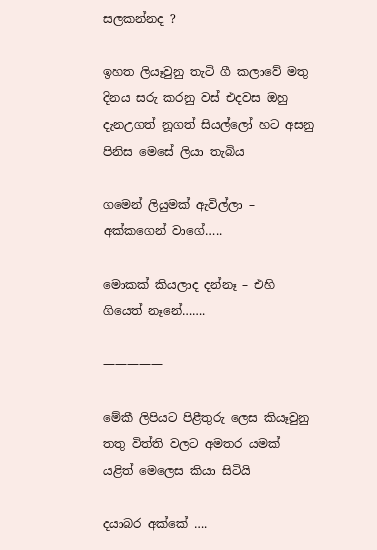සලකන්නද ?

ඉහත ලියෑවුනු තැටි ගී කලාවේ මතු දිනය සරු කරනු වස්‌ එදවස ඔහු දැනඋගත් නූගත් සියල්ලෝ හට අසනු පිනිස මෙසේ ලියා තැබිය

ගමෙන් ලියුමක්‌ ඇවිල්ලා – අක්‌කගෙන් වාගේ…..

මොකක්‌ කියලාද දන්නෑ – එහි ගියෙත් නෑනේ…….

—————

මේකී ලිපියට පිළීතුරු ලෙස කියෑවුනු තතු විත්ති වලට අමතර යමක්‌ යළිත් මෙලෙස කියා සිටියි

දයාබර අක්‌කේ ….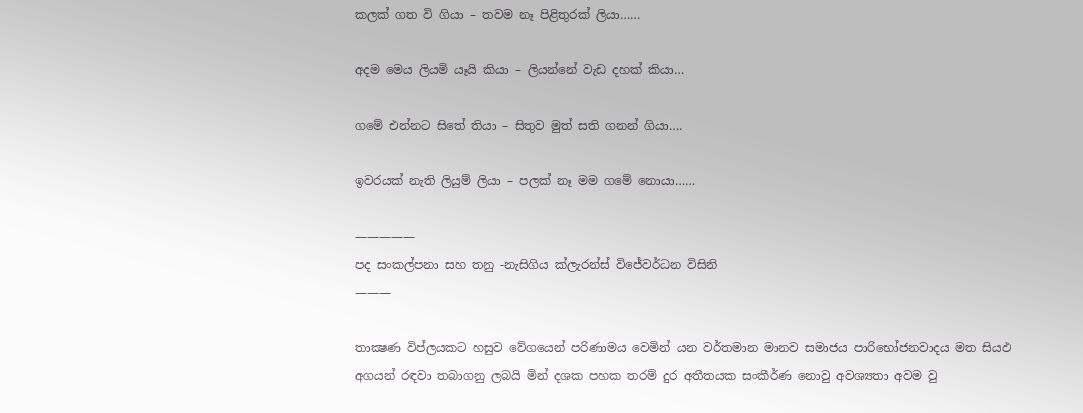කලක්‌ ගත වි ගියා – තවම නෑ පිළිතුරක්‌ ලියා……

අදම මෙය ලියමි යෑයි කියා – ලියන්නේ වැඩ දහක්‌ කියා…

ගමේ එන්නට සිතේ තියා – සිතුව මුත් සති ගනන් ගියා….

ඉවරයක්‌ නැති ලියුම් ලියා – පලක්‌ නෑ මම ගමේ නොයා……

—————
පද සංකල්පනා සහ තනු -නැසිගිය ක්‌ලැරන්ස්‌ විජේවර්ධන විසිනි
———

තාක්‍ෂණ විප්ලයකට හසුව වේගයෙන් පරිණාමය වෙමින් යන වර්තමාන මානව සමාජය පාරිභෝජනවාදය මත සියඵ අගයන් රඳවා තබාගනු ලබයි මින් දශක පහක තරම් දුර අතීතයක සංකීර්ණ නොවු අවශ්‍යතා අවම වු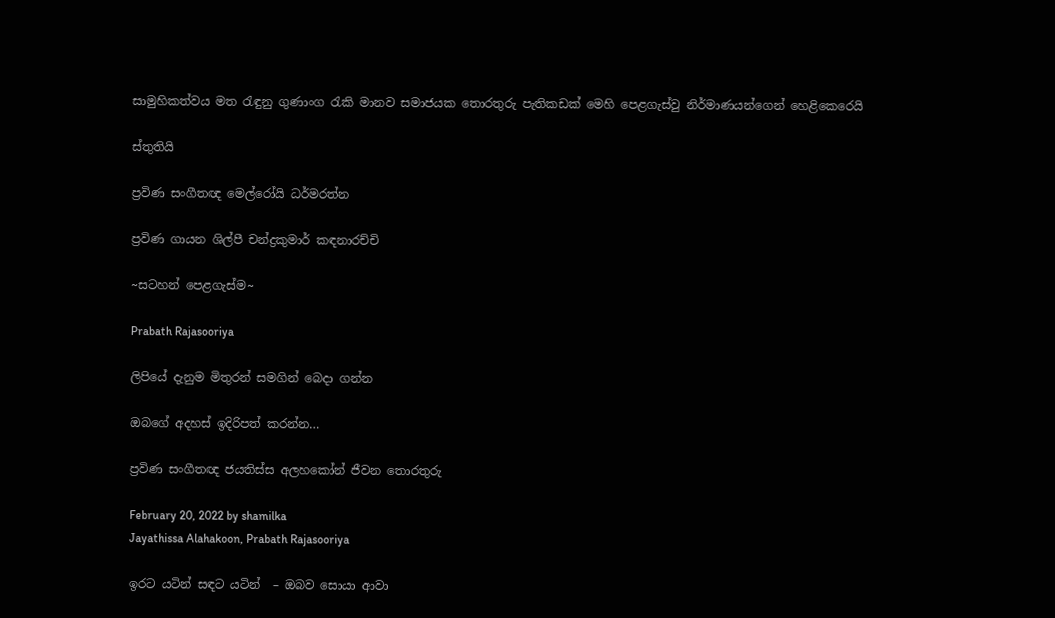සාමුහිකත්වය මත රැඳුනු ගුණාංග රැකි මානව සමාජයක තොරතුරු පැතිකඩක්‌ මෙහි පෙළගැස්‌වු නිර්මාණයන්ගෙන් හෙළිකෙරෙයි

ස්‌තුතියි

ප්‍රවිණ සංගීතඥ මෙල්රෝයි ධර්මරත්න

ප්‍රවිණ ගායන ශිල්පී චන්ද්‍රකුමාර් කඳනාරච්චි

~සටහන් පෙළගැස්ම‍~

Prabath Rajasooriya

ලිපියේ දැනුම මිතුරන් සමගින් බෙදා ගන්න

ඔබගේ අදහස් ඉදිරිපත් කරන්න…

ප්‍රවිණ සංගීතඥ ජයතිස්‌ස අලහකෝන් ජීවන තොරතුරු

February 20, 2022 by shamilka
Jayathissa Alahakoon, Prabath Rajasooriya

ඉරට යටින් සඳට යටින්  – ඔබව සොයා ආවා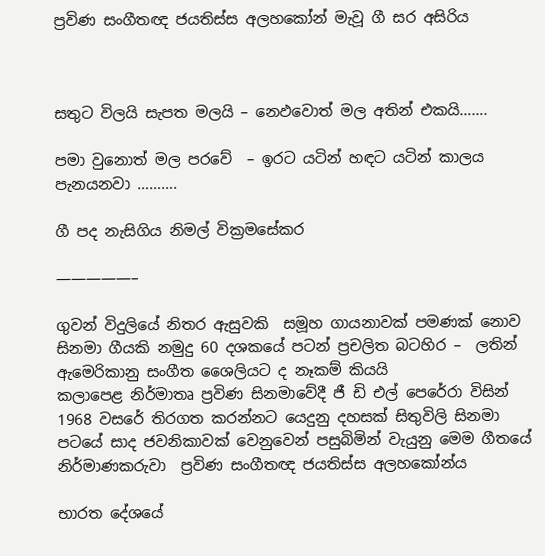ප්‍රවිණ සංගීතඥ ජයතිස්‌ස අලහකෝන් මැවූ ගී සර අසිරිය



සතුට විලයි සැපත මලයි – නෙඵවොත් මල අතින් එකයි…….

පමා වුනොත් මල පරවේ  – ඉරට යටින් හඳට යටින් කාලය පැනයනවා ……….

ගී පද නැසිගිය නිමල් වික්‍රමසේකර

—————–

ගුවන් විදුලියේ නිතර ඇසුවකි  සමූහ ගායනාවක්‌ පමණක්‌ නොව සිනමා ගීයකි නමුදු 60 දශකයේ පටන් ප්‍රචලිත බටහිර –  ලතින් ඇමෙරිකානු සංගීත ශෛලියට ද නෑකම් කියයි
කලාපෙළ නිර්මාතෘ ප්‍රවිණ සිනමාවේදී ජී ඩි එල් පෙරේරා විසින් 1968 වසරේ තිරගත කරන්නට යෙදුනු දහසක්‌ සිතුවිලි සිනමා පටයේ සාද ජවනිකාවක්‌ වෙනුවෙන් පසුබිමින් වැයුනු මෙම ගීතයේ නිර්මාණකරුවා  ප්‍රවිණ සංගීතඥ ජයතිස්‌ස අලහකෝන්ය

භාරත දේශයේ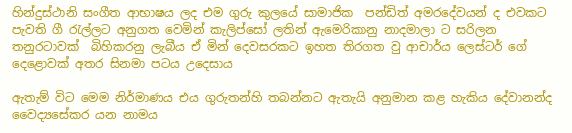හින්දුස්‌ථානි සංගීත ආභාෂය ලද එම ගුරු කුලයේ සාමාජික  පන්ඩිත් අමරදේවයන් ද එවකට පැවති ගී රැල්ලට අනුගත වෙමින් කැලිප්සෝ ලතින් ඇමෙරිකානු නාදමාලා ට සරිලන තනුරටාවක්‌  බිහිකරනු ලැබීය ඒ මින් දෙවසරකට ඉහත තිරගත වු ආචාර්ය ලෙස්‌ටර් ගේ දෙළොවක්‌ අතර සිනමා පටය උදෙසාය

ඇතැම් විට මෙම නිර්මාණය එය ගුරුතන්හි තබන්නට ඇතැයි අනුමාන කළ හැකිය දේවානන්ද වෛද්‍යසේකර යන නාමය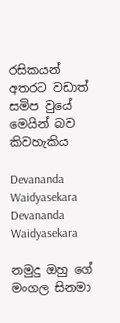රසිකයන් අතරට වඩාත් සමිප වුයේ  මෙයින් බව කිවහැකිය

Devananda Waidyasekara
Devananda Waidyasekara

නමුදු ඔහු ගේ මංගල සිනමා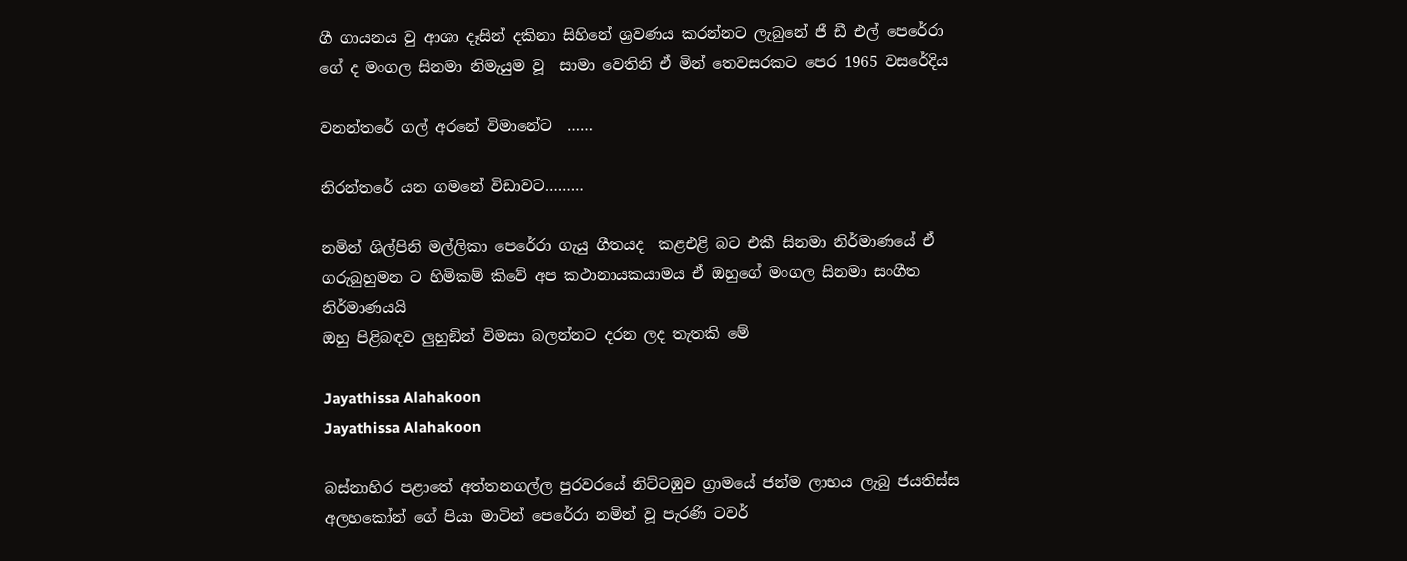ගී ගායනය වු ආශා දෑසින් දකිනා සිහිනේ ශ්‍රවණය කරන්නට ලැබුනේ ජී ඩී එල් පෙරේරා ගේ ද මංගල සිනමා නිමැයුම වූ  සාමා වෙතිනි ඒ මින් තෙවසරකට පෙර 1965 වසරේදිය

වනන්තරේ ගල් අරනේ විමානේට  ……

නිරන්තරේ යන ගමනේ විඩාවට………

නමින් ශිල්පිනි මල්ලිකා පෙරේරා ගැයු ගීතයද  කළඑළි බට එකී සිනමා නිර්මාණයේ ඒ ගරුබුහුමන ට හිමිකම් කිවේ අප කථානායකයාමය ඒ ඔහුගේ මංගල සිනමා සංගීත නිර්මාණයයි
ඔහු පිළිබඳව ලුහුඞින් විමසා බලන්නට දරන ලද තැතකි මේ

Jayathissa Alahakoon
Jayathissa Alahakoon

බස්‌නාහිර පළාතේ අත්තනගල්ල පුරවරයේ නිට්‌ටඹුව ග්‍රාමයේ ජන්ම ලාභය ලැබු ජයතිස්‌ස අලහකෝන් ගේ පියා මාටින් පෙරේරා නමින් වූ පැරණි ටවර්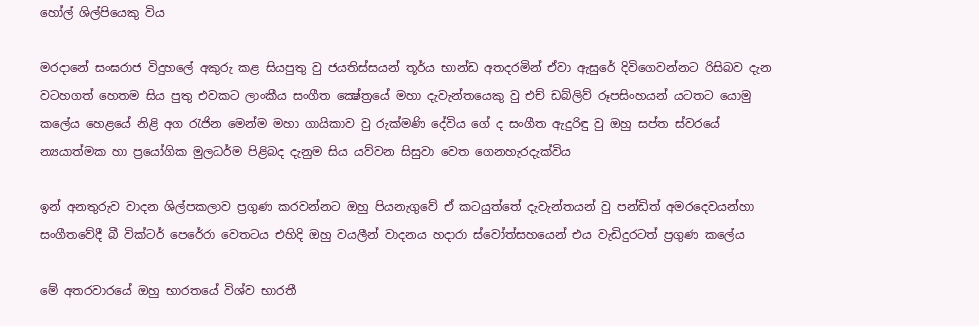හෝල් ශිල්පියෙකු විය

මරදානේ සංඝරාජ විදුහලේ අකුරු කළ සියපුතු වු ජයතිස්‌සයන් තූර්ය භාන්ඩ අතදරමින් ඒවා ඇසුරේ දිවිගෙවන්නට රිසිබව දැන වටහගත් හෙතම සිය පුතු එවකට ලාංකීය සංගීත ක්‍ෂේත්‍රයේ මහා දැවැන්තයෙකු වු එච් ඩබ්ලිව් රූපසිංහයන් යටතට යොමු කලේය හෙළයේ නිළි අග රැජින මෙන්ම මහා ගායිකාව වු රුක්‌මණි දේවිය ගේ ද සංගීත ඇදුරිඳු වු ඔහු සප්ත ස්‌වරයේ න්‍යයාත්මක හා ප්‍රයෝගික මුලධර්ම පිළිබද දැනුම සිය යව්වන සිසුවා වෙත ගෙනහැරදැක්‌විය

ඉන් අනතුරුව වාදන ශිල්පකලාව ප්‍රගුණ කරවන්නට ඔහු පියනැගුවේ ඒ කටයුත්තේ දැවැන්තයන් වු පන්ඩිත් අමරදෙවයන්හා  සංගීතවේදී බී වික්‌ටර් පෙරේරා වෙතටය එහිදි ඔහු වයලීන් වාදනය හදාරා ස්‌වෝත්සහයෙන් එය වැඩිදුරටත් ප්‍රගුණ කලේය

මේ අතරවාරයේ ඔහු භාරතයේ විශ්ව භාරතී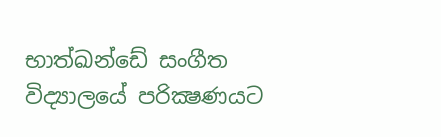භාත්ඛන්ඩේ සංගීත විද්‍යාලයේ පරික්‍ෂණයට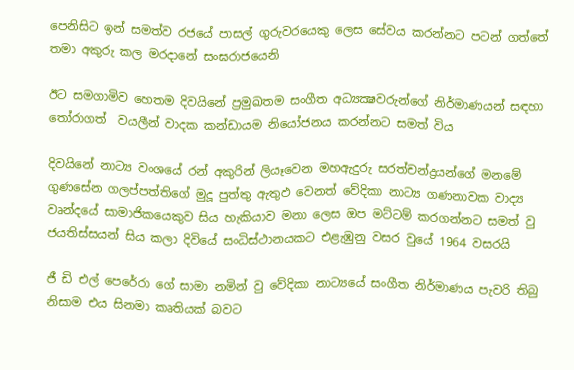පෙනිසිට ඉන් සමත්ව රජයේ පාසල් ගුරුවරයෙකු ලෙස සේවය කරන්නට පටන් ගත්තේ තමා අකුරු කල මරදානේ සංඝරාජයෙනි

ඊට සමගාමිව හෙතම දිවයිනේ ප්‍රමුඛතම සංගීත අධ්‍යක්‍ෂවරුන්ගේ නිර්මාණයන් සඳහා තෝරාගත්  වයලීන් වාදක කන්ඩායම නියෝජනය කරන්නට සමත් විය

දිවයිනේ නාට්‍ය වංශයේ රන් අකුරින් ලියෑවෙන මහඇදුරු සරත්චන්ද්‍රයන්ගේ මනමේ  ගුණසේන ගලප්පත්තිගේ මුදූ පුත්තු ඇතුඵ වෙනත් වේදිකා නාට්‍ය ගණනාවක වාද්‍ය වෘන්දයේ සාමාජිකයෙකුව සිය හැකියාව මනා ලෙස ඔප මට්‌ටම් කරගන්නට සමත් වු ජයතිස්‌සයන් සිය කලා දිවියේ සංධිස්‌ථානයකට එළැඹුනු වසර වුයේ 1964 වසරයි

ජී ඩි එල් පෙරේරා ගේ සාමා නමින් වු වේදිකා නාට්‍යයේ සංගීත නිර්මාණය පැවරි තිබු නිසාම එය සිනමා කෘතියක්‌ බවට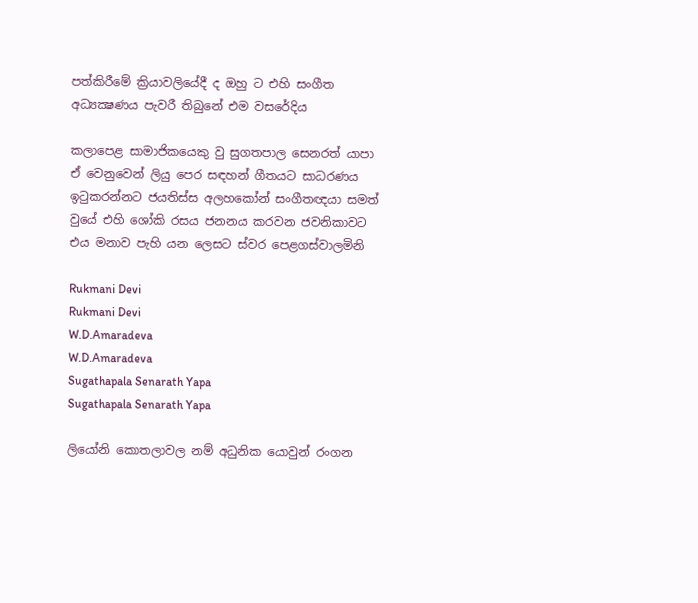පත්කිරීමේ ක්‍රියාවලියේදී ද ඔහු ට එහි සංගීත අධ්‍යක්‍ෂණය පැවරී තිබුනේ එම වසරේදිය

කලාපෙළ සාමාජිකයෙකු වු සුගතපාල සෙනරත් යාපා ඒ වෙනුවෙන් ලියු පෙර සඳහන් ගීතයට සාධරණය ඉටුකරන්නට ජයතිස්‌ස අලහකෝන් සංගීතඥයා සමත් වුයේ එහි ‍ශෝකි රසය ජනනය කරවන ජවනිකාවට එය මනාව පැහි යන ලෙසට ස්‌වර පෙළගස්‌වාලමිනි

Rukmani Devi
Rukmani Devi
W.D.Amaradeva
W.D.Amaradeva
Sugathapala Senarath Yapa
Sugathapala Senarath Yapa

ලියෝනි කොතලාවල නම් අධුනික යොවුන් රංගන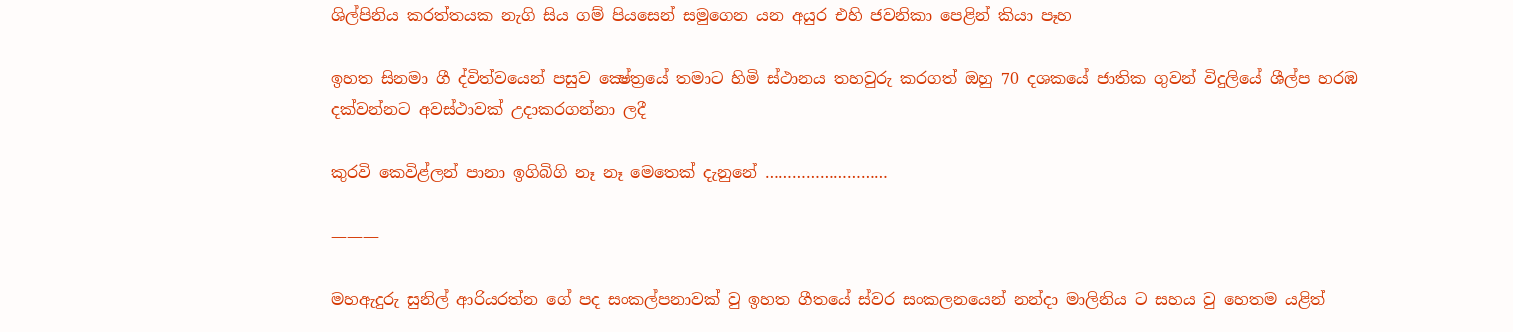ශිල්පිනිය කරත්තයක නැගි සිය ගම් පියසෙන් සමුගෙන යන අයුර එහි ජවනිකා පෙළින් කියා පෑහ

ඉහත සිනමා ගී ද්විත්වයෙන් පසුව ක්‍ෂේත්‍රයේ තමාට හිමි ස්‌ථානය තහවුරු කරගත් ඔහු 70 දශකයේ ජාතික ගුවන් විදුලියේ ශීල්ප හරඹ දක්‌වන්නට අවස්‌ථාවක්‌ උදාකරගන්නා ලදී

කුරවි කෙවිළ්ලන් පානා ඉගිබිගි නෑ නෑ මෙතෙක්‌ දැනුනේ ………………………

———

මහඇදුරු සුනිල් ආරියරත්න ගේ පද සංකල්පනාවක්‌ වු ඉහත ගීතයේ ස්‌වර සංකලනයෙන් නන්දා මාලිනිය ට සහය වු හෙතම යළිත්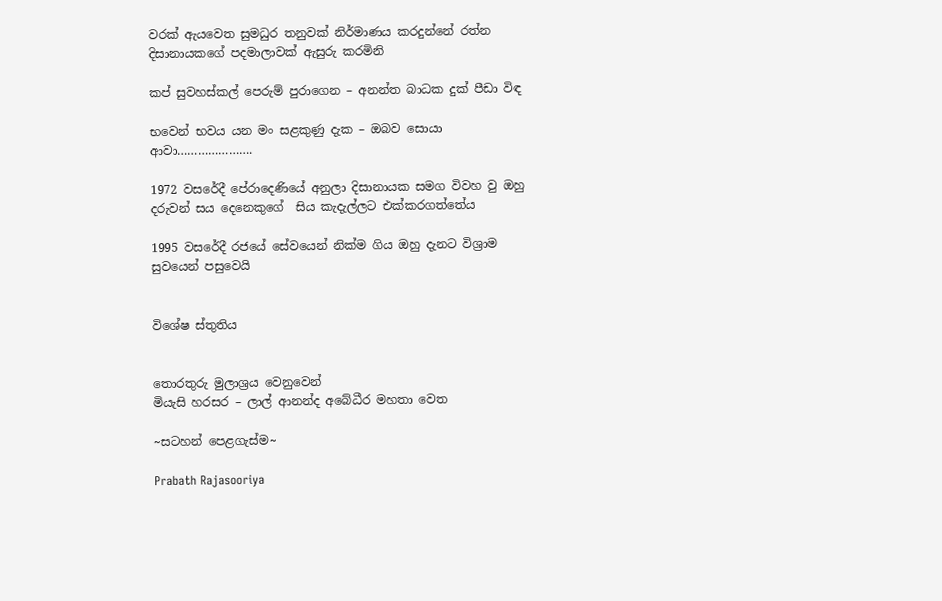වරක්‌ ඇයවෙත සුමධුර තනුවක්‌ නිර්මාණය කරදුන්නේ රත්න දිසානායකගේ පදමාලාවක්‌ ඇසුරු කරමිනි

කප් සුවහස්‌කල් පෙරුම් පුරාගෙන – අනන්ත බාධක දුක්‌ පීඩා විඳ

භවෙන් භවය යන මං සළකුණු දැක – ඔබව සොයා ආවා………………….

1972 වසරේදී පේරාදෙණියේ අනුලා දිසානායක සමග විවහ වු ඔහු දරුවන් සය දෙනෙකුගේ  සිය කැදැල්ලට එක්‌කරගත්තේය

1995 වසරේදී රජයේ සේවයෙන් නික්‌ම ගිය ඔහු දැනට විශ්‍රාම සුවයෙන් පසුවෙයි


විශේෂ ස්තුතිය


තොරතුරු මුලාශ්‍රය වෙනුවෙන්
මියැසි හරසර – ලාල් ආනන්ද අබේධීර මහතා වෙත

~සටහන් පෙළගැස්ම‍~

Prabath Rajasooriya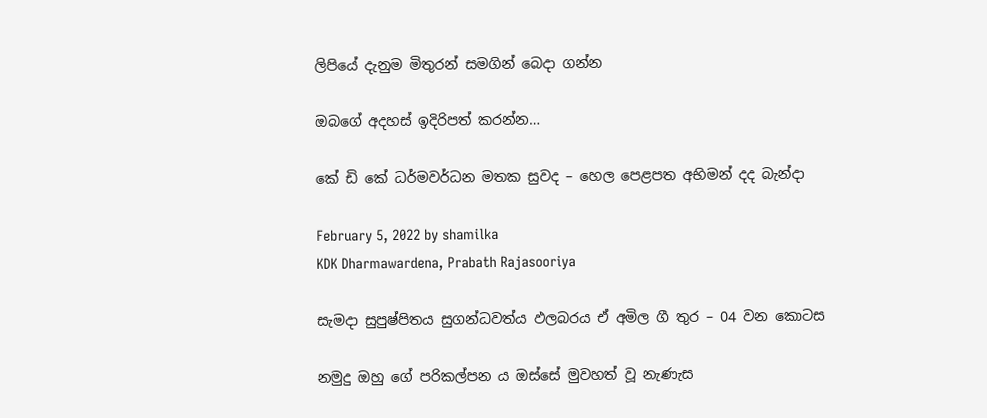ලිපියේ දැනුම මිතුරන් සමගින් බෙදා ගන්න

ඔබගේ අදහස් ඉදිරිපත් කරන්න…

කේ ඩි කේ ධර්මවර්ධන මතක සුවද – හෙල පෙළපත අභිමන් දද බැන්දා

February 5, 2022 by shamilka
KDK Dharmawardena, Prabath Rajasooriya

සැමදා සුපුෂ්පිතය සුගන්ධවත්ය ඵලබරය ඒ අමිල ගී තුර – 04 වන කොටස

නමුදු ඔහු ගේ පරිකල්පන ය ඔස්‌සේ මුවහත් වූ නැණැස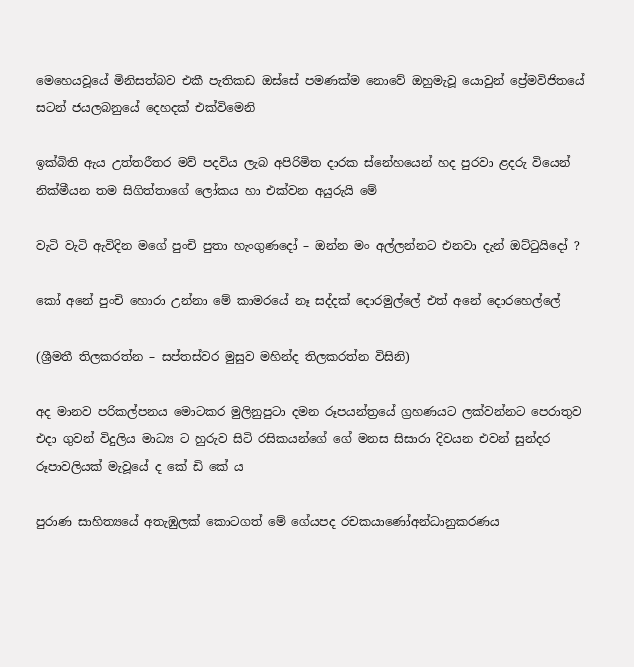මෙහෙයවූයේ මිනිසත්බව එකී පැතිකඩ ඔස්‌සේ පමණක්‌ම නොවේ ඔහුමැවූ යොවුන් ප්‍රේමවිජිතයේ සටන් ජයලබනුයේ දෙහදක්‌ එක්‌විමෙනි

ඉක්‌බිති ඇය උත්තරීතර මව් පදවිය ලැබ අපිරිමිත දාරක ස්‌නේහයෙන් හද පුරවා ළදරු වියෙන් නික්‌මීයන තම සිගිත්තාගේ ලෝකය හා එක්‌වන අයුරුයි මේ

වැටි වැටි ඇවිදින මගේ පුංචි පුතා හැංගුණදෝ – ඔන්න මං අල්ලන්නට එනවා දැන් ඔට්‌ටුයිදෝ ?

කෝ අනේ පුංචි හොරා උන්නා මේ කාමරයේ නෑ සද්දක්‌ දොරමුල්ලේ එත් අනේ දොරහෙල්ලේ

(ශ්‍රීමතී තිලකරත්න – සප්තස්‌වර මුසුව මහින්ද තිලකරත්න විසිනි)

අද මානව පරිකල්පනය මොටකර මුලිනුපුටා දමන රූපයන්ත්‍රයේ ග්‍රහණයට ලක්‌වන්නට පෙරාතුව එදා ගුවන් විදුලිය මාධ්‍ය ට හුරුව සිටි රසිකයන්ගේ ගේ මනස සිසාරා දිවයන එවන් සුන්දර රූපාවලියක්‌ මැවූයේ ද කේ ඩි කේ ය

පුරාණ සාහිත්‍යයේ අතැඹුලක්‌ කොටගත් මේ ගේයපද රචකයාණෝඅන්ධානුකරණය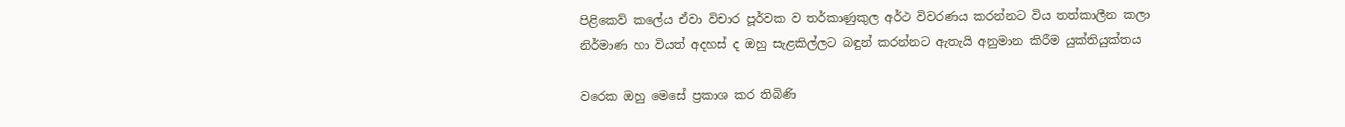පිළිකෙව් කලේය ඒවා විචාර පූර්වක ව තර්කාණුකුල අර්ථ විවරණය කරන්නට විය තත්කාලීන කලා නිර්මාණ හා වියත් අදහස්‌ ද ඔහු සැළකිල්ලට බඳුන් කරන්නට ඇතැයි අනුමාන කිරීම යුක්‌තියුක්‌තය

වරෙක ඔහු මෙසේ ප්‍රකාශ කර තිබිණි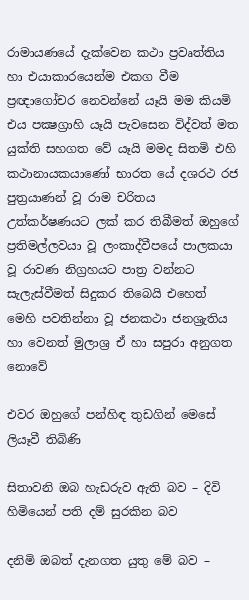රාමායණයේ දැක්‌වෙන කථා ප්‍රවෘත්තිය හා එයාකාරයෙන්ම එකග වීම ප්‍රඥාගෝචර නෙවන්නේ යෑයි මම කියමි එය පක්‍ෂග්‍රාහි යෑයි පැවසෙන විද්වත් මත යුක්‌ති සහගත වේ යෑයි මමද සිතමි එහි කථානායකයාණෝ භාරත යේ දශරථ රජ පුත්‍රයාණන් වූ රාම චරිතය උත්කර්ෂණයට ලක්‌ කර තිබීමත් ඔහුගේ ප්‍රතිමල්ලවයා වූ ලංකාද්වීපයේ පාලකයා වූ රාවණ නිග්‍රහයට පාත්‍ර වන්නට සැලැස්‌වීමත් සිදුකර තිබෙයි එහෙත් මෙහි පවතින්නා වූ ජනකථා ජනශ්‍රැතිය හා වෙනත් මුලාශ්‍ර ඒ හා සපුරා අනුගත නොවේ

එවර ඔහුගේ පන්හිඳ තුඩගින් මෙසේ ලියෑවී තිබිණි

සිතාවනි ඔබ හැඩරුව ඇති බව – දිවි හිමියෙන් පති දම් සුරකින බව

දනිමි ඔබත් දැනගත යුතු මේ බව –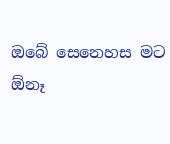ඔබේ සෙනෙහස මට ඕනෑ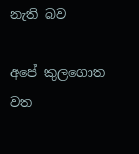නැති බව

අපේ කුලගොත වත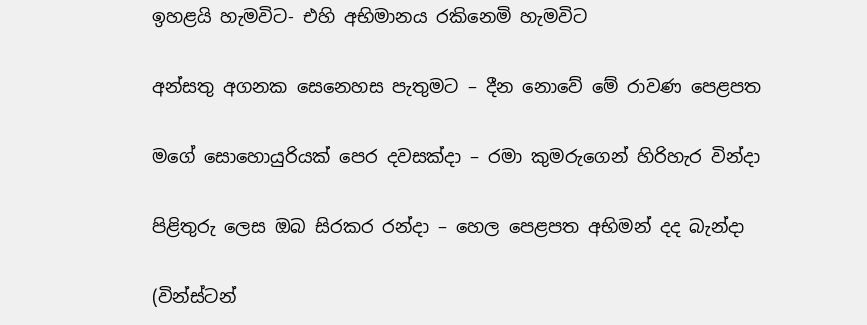ඉහළයි හැමවිට- එහි අභිමානය රකිනෙමි හැමවිට

අන්සතු අගනක සෙනෙහස පැතුමට – දීන නොවේ මේ රාවණ පෙළපත

මගේ සොහොයුරියක්‌ පෙර දවසක්‌දා – රමා කුමරුගෙන් හිරිහැර වින්දා

පිළිතුරු ලෙස ඔබ සිරකර රන්දා – හෙල පෙළපත අභිමන් දද බැන්දා

(වින්ස්‌ටන්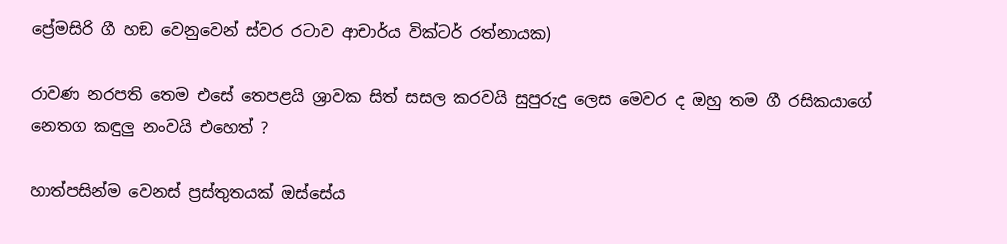ප්‍රේමසිරි ගී හඞ වෙනුවෙන් ස්‌වර රටාව ආචාර්ය වික්‌ටර් රත්නායක)

රාවණ නරපති තෙම එසේ තෙපළයි ශ්‍රාවක සිත් සසල කරවයි සුපුරුදු ලෙස මෙවර ද ඔහු තම ගී රසිකයාගේ නෙතග කඳුලු නංවයි එහෙත් ?

හාත්පසින්ම වෙනස්‌ ප්‍රස්‌තුතයක්‌ ඔස්‌සේය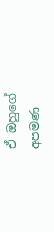ඒ ඔහුගේ අපමණ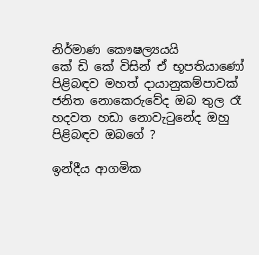නිර්මාණ කෞෂල්‍යයයි
කේ ඩි කේ විසින් ඒ භූපතියාණෝ පිළිබඳව මහත් දායානුකම්පාවක්‌ ජනිත නොකෙරුවේද ඔබ තුල රෑ හදවත හඩා නොවැටුනේද ඔහු පිළිබඳව ඔබගේ ?

ඉන්දීය ආගමික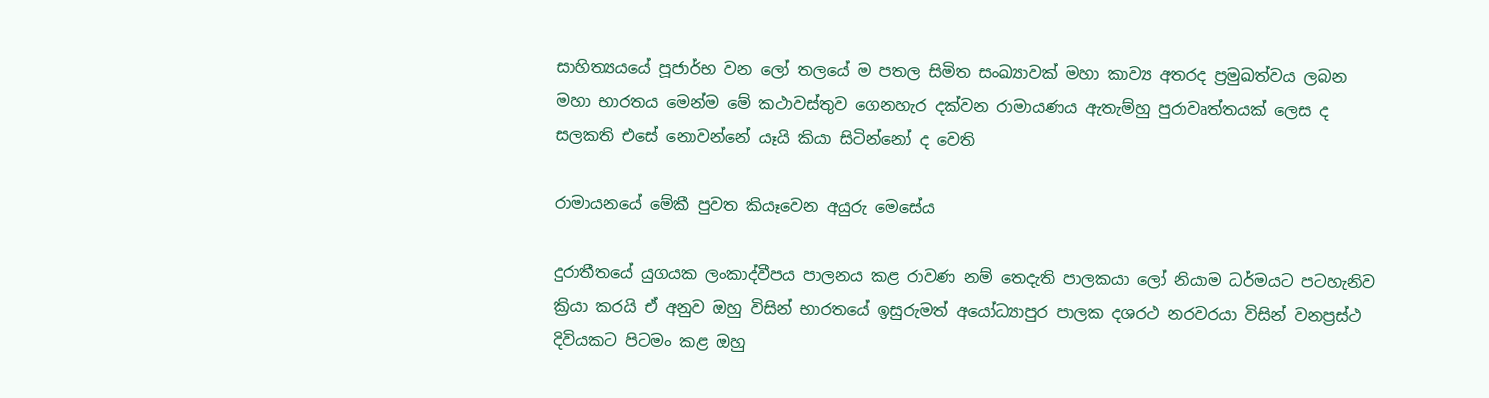සාහිත්‍යයයේ පූජාර්භ වන ලෝ තලයේ ම පතල සිමිත සංඛ්‍යාවක්‌ මහා කාව්‍ය අතරද ප්‍රමුඛත්වය ලබන මහා භාරතය මෙන්ම මේ කථාවස්‌තුව ගෙනහැර දක්‌වන රාමායණය ඇතැම්හු පුරාවෘත්තයක්‌ ලෙස ද සලකති එසේ නොවන්නේ යෑයි කියා සිටින්නෝ ද වෙති

රාමායනයේ මේකී පුවත කියෑවෙන අයුරු මෙසේය

දුරාතීතයේ යුගයක ලංකාද්වීපය පාලනය කළ රාවණ නම් තෙදැති පාලකයා ලෝ නියාම ධර්මයට පටහැනිව ක්‍රියා කරයි ඒ අනුව ඔහු විසින් භාරතයේ ඉසුරුමත් අයෝධ්‍යාපුර පාලක දශරථ නරවරයා විසින් වනප්‍රස්‌ථ දිවියකට පිටමං කළ ඔහු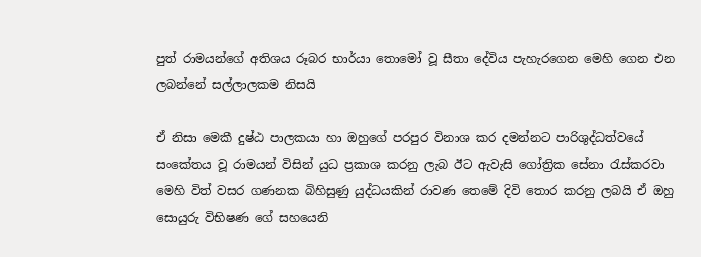පුත් රාමයන්ගේ අතිශය රූබර භාර්යා තොමෝ වූ සීතා දේවිය පැහැරගෙන මෙහි ගෙන එන ලබන්නේ සල්ලාලකම නිසයි

ඒ නිසා මෙකී දුෂ්ඨ පාලකයා හා ඔහුගේ පරපුර විනාශ කර දමන්නට පාරිශුද්ධත්වයේ සංකේතය වූ රාමයන් විසින් යුධ ප්‍රකාශ කරනු ලැබ ඊට ඇවැසි ගෝත්‍රික සේනා රැස්‌කරවා මෙහි විත් වසර ගණනක බිහිසුණු යුද්ධයකින් රාවණ තෙමේ දිවි තොර කරනු ලබයි ඒ ඔහු සොයුරු විභිෂණ ගේ සහයෙනි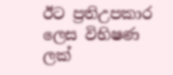ඊට ප්‍රතිඋපකාර ලෙස විභිෂණ ලක්‌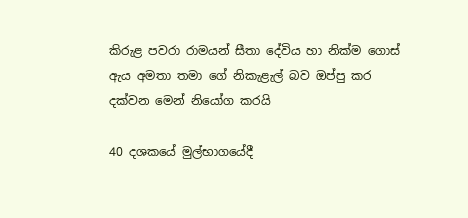කිරුළ පවරා රාමයන් සීතා දේවිය හා නික්‌ම ගොස්‌ ඇය අමතා තමා ගේ නිකැළැල් බව ඔප්පු කර දක්‌වන මෙන් නියෝග කරයි

40 දශකයේ මුල්භාගයේදී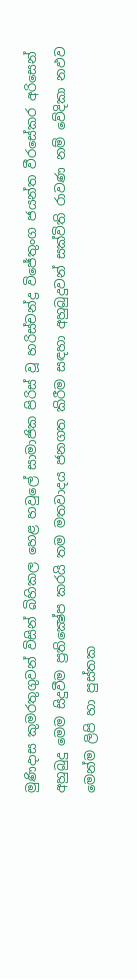මුණිදාස කුමරතුගුවන් විසින් බිහිකල හෙළ හවුලේ සාමාජික පිරිස්‌ වූ හරිස්‌චන්ද්‍ර විජේතුංග ජයන්ත වීරසේකර අරිසෙන් අහුබුදු මෙම සිදුවීම ප්‍රතික්‍ෂේප කරයි තම මතවාදය ජනගත කිරීම සඳහා අහුබුදුවන් සක්‌විති රාවණ නම් වේදිකා නඵව මෙන්ම ලිපි හා පුස්‌තක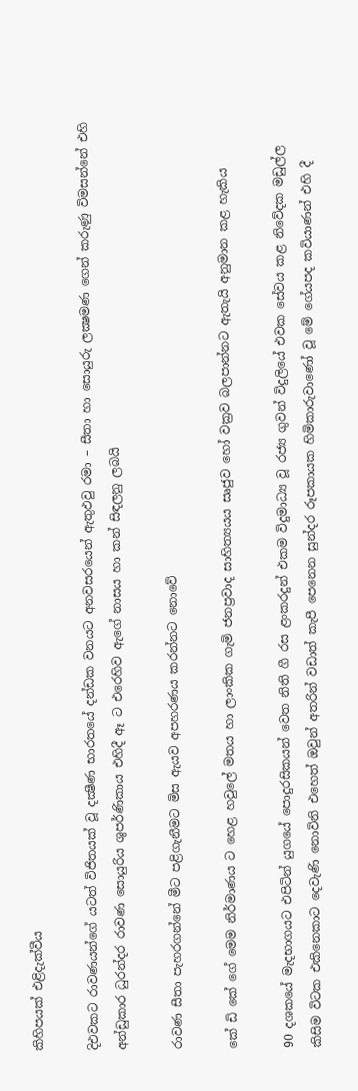කිහිපයක්‌ එළිදැක්‌වීය

දිඑවකට රාවණයන්ගේ යටත් විජිතයක්‌ වූ දක්‍ෂීණ භාරතයේ දන්ඩක වනයට අනවසරයෙන් ඇතුඵවු රමා – සීතා හා සොයුරු ලක්‍ෂමණ ගෙන් කරුණු විමසන්නේ එහි අන්ඩුකාර ධුරන්දර රාවණ සොයුරිය ශුපර්ණිකාය එහිදී ඈ ට එරෙහිව ඇගේ නාසය හා කන් සිඳලනු ලබයි

රාවණ සීතා පැහරගන්නේ මීට පළිගැනීමට මිස ඇයව අපහරණය කරන්නට නොවේ

කේ ඩි කේ ගේ මෙම නිර්මාණය ට හෙළ හවුලේ මතය හා ලාංකික ගැමි ජනප්‍රවාද සාහිත්‍යයය සෘජුව හෝ වක්‍රව බලපාන්නට ඇතැයි අනුමාන කළ හැකිය

90 දශකයේ මැදභාගයට එපිටින් යුගයේ පොදුරසිකයන් වෙත නිති ගී රස ළංකරදුන් එකම විදුමාධ්‍ය වූ රජ්‍ය ගුවන් විදුලියේ එවක සේවය කළ නිවේදක මඩුල්ල කිසිම විටක එකිනෙකාට දෙවැණි නොවිනි එහෙත් ඔවුන් අතරින් වඩාත් කැපී පෙනෙන සුන්දර රූපකායක හිමිකාරුවාණෝ වූ මේ ගේයපද කවියාණන් එහි දී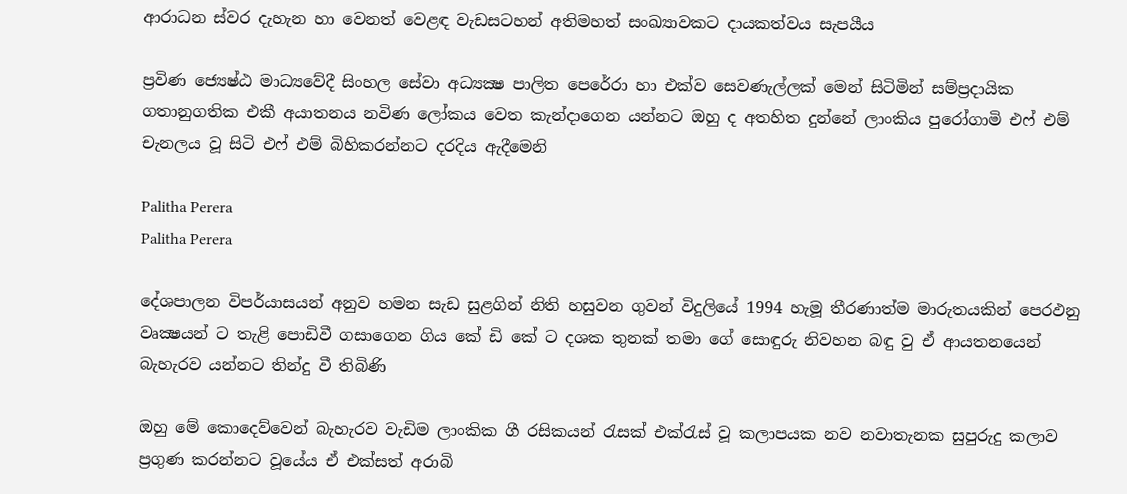ආරාධන ස්‌වර දැහැන හා වෙනත් වෙළඳ වැඩසටහන් අතිමහත් සංඛ්‍යාවකට දායකත්වය සැපයීය

ප්‍රවිණ ජ්‍යෙෂ්ඨ මාධ්‍යවේදී සිංහල සේවා අධ්‍යක්‍ෂ පාලිත පෙරේරා හා එක්‌ව සෙවණැල්ලක්‌ මෙන් සිටිමින් සම්ප්‍රදායික ගතානුගතික එකී අයාතනය නවිණ ලෝකය වෙත කැන්දාගෙන යන්නට ඔහු ද අතහිත දුන්නේ ලාංකිය පුරෝගාමි එෆ් එම් චැනලය වූ සිටි එෆ් එම් බිහිකරන්නට දරදිය ඇදීමෙනි

Palitha Perera
Palitha Perera

දේශපාලන විපර්යාසයන් අනුව හමන සැඩ සුළගින් නිති හසුවන ගුවන් විදුලියේ 1994 හැමූ තීරණාත්ම මාරුතයකින් පෙරඵනු වෘක්‍ෂයන් ට තැළි පොඩිවී ගසාගෙන ගිය කේ ඩි කේ ට දශක තුනක්‌ තමා ගේ සොඳුරු නිවහන බඳු වු ඒ ආයතනයෙන් බැහැරව යන්නට තින්දු වී තිබිණි

ඔහු මේ කොදෙව්වෙන් බැහැරව වැඩිම ලාංකික ගී රසිකයන් රැසක්‌ එක්‌රැස්‌ වූ කලාපයක නව නවාතැනක සුපුරුදු කලාව ප්‍රගුණ කරන්නට වූයේය ඒ එක්‌සත් අරාබි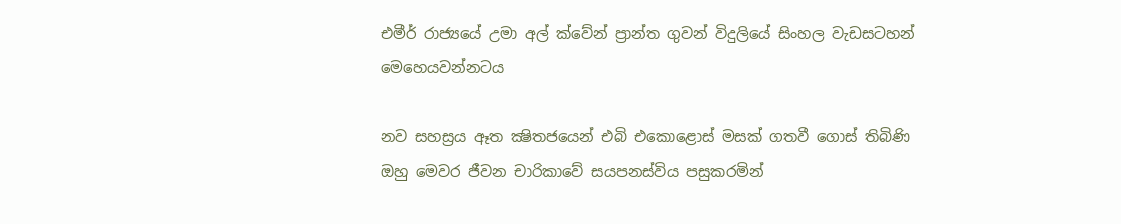එමීර් රාජ්‍යයේ උමා අල් ක්‌වේන් ප්‍රාන්ත ගුවන් විදුලියේ සිංහල වැඩසටහන් මෙහෙයවන්නටය

නව සහස්‍රය ඈත ක්‍ෂිතජයෙන් එබි එකොළොස්‌ මසක්‌ ගතවී ගොස්‌ තිබිණි ඔහු මෙවර ජීවන චාරිකාවේ සයපනස්‌විය පසුකරමින්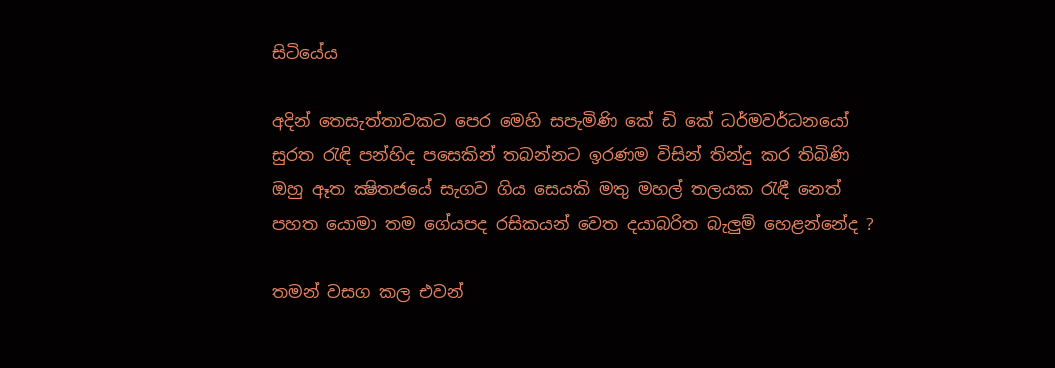සිටියේය

අදින් තෙසැත්තාවකට පෙර මෙහි සපැමිණි කේ ඩි කේ ධර්මවර්ධනයෝ සුරත රැඳි පන්හිද පසෙකින් තබන්නට ඉරණම විසින් තින්දු කර තිබිණි ඔහු ඈත ක්‍ෂිතජයේ සැගව ගිය සෙයකි මතු මහල් තලයක රැඳී නෙත් පහත යොමා තම ගේයපද රසිකයන් වෙත දයාබරිත බැලුම් හෙළන්නේද ?

තමන් වසග කල එවන්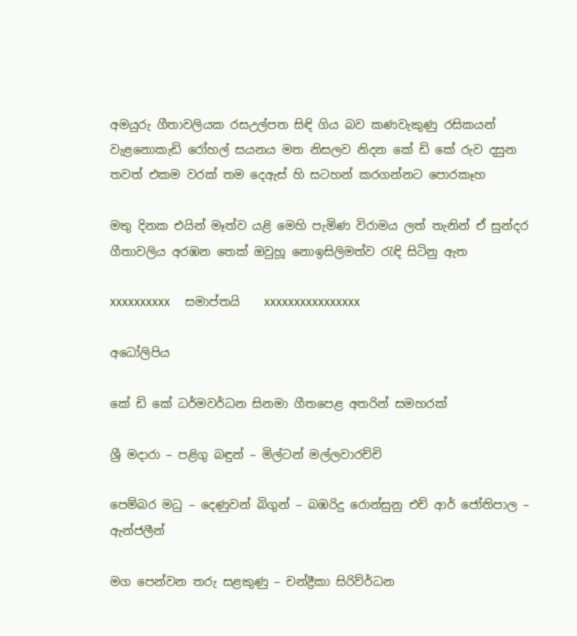අමයුරු ගීතාවලියක රසඋල්පත සිඳි ගිය බව කණවැකුණු රසිකයන් වැළනොකැඩි රෝහල් සයනය මත නිසලව නිදන කේ ඩි කේ රුව දසුන තවත් එකම වරක්‌ තම දෙඇස්‌ හි සටහන් කරගන්නට පොරකෑහ

මතු දිනක එයින් මෑත්ව යළි මෙහි පැමිණ විරාමය ලත් තැනින් ඒ සුන්දර ගීතාවලිය අරඹන තෙක්‌ ඔවුහූ නොඉසිලිමත්ව රැඳි සිටිනු ඇත

xxxxxxxxxx     සමාප්තයි    xxxxxxxxxxxxxxxx

අධෝලිපිය

කේ ඩි කේ ධර්මවර්ධන සිනමා ගීතපෙළ අතරින් සමහරක්‌

ශ්‍රී මදාරා – පළිගු බඳුන් – මිල්ටන් මල්ලවාරච්චි

පෙම්බර මධු – දෙණුවන් බිගුන් – බඹරිදු රොන්සුනු එච් ආර් ජෝතිපාල – ඇන්ජලීන්

මග පෙන්වන තරු සළකුණු – චන්ද්‍රීකා සිරිව්ර්ධන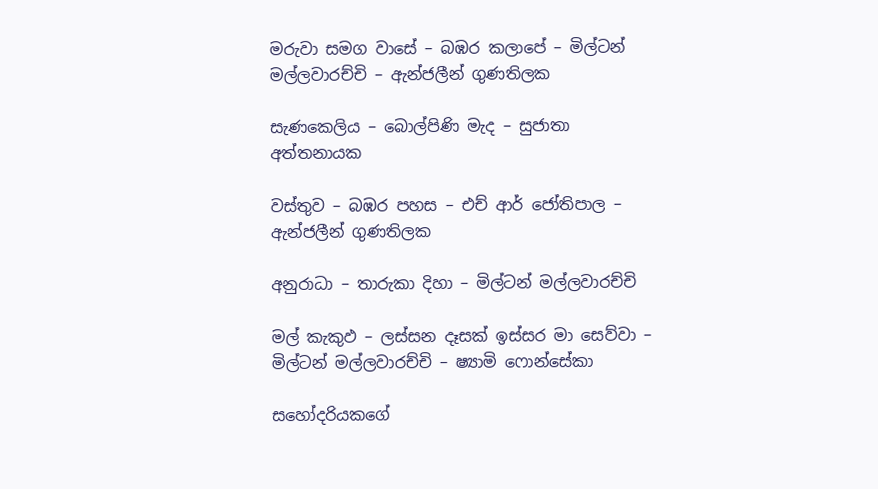මරුවා සමග වාසේ – බඹර කලාපේ – මිල්ටන් මල්ලවාරච්චි – ඇන්ජලීන් ගුණතිලක

සැණකෙලිය – බොල්පිණි මැද – සුජාතා අත්තනායක

වස්‌තුව – බඹර පහස – එච් ආර් ජෝතිපාල – ඇන්ජලීන් ගුණතිලක

අනුරාධා – තාරුකා දිහා – මිල්ටන් මල්ලවාරච්චි

මල් කැකුඵ – ලස්‌සන දෑසක්‌ ඉස්‌සර මා සෙව්වා – මිල්ටන් මල්ලවාරච්චි – ෂ්‍යාමි ෆොන්සේකා

සහෝදරියකගේ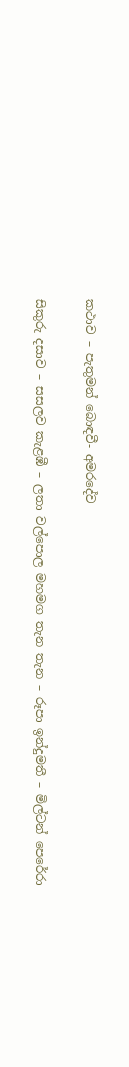කථාව – පැතුමන් බොඳවී- අමරදේව

සිකුරු දසාව – සසලව කැළඹී – ලතා වල්පොල මහමග තැන තැන – රූපා ඉන්දුමතී – මිල්ටන් පෙරේරා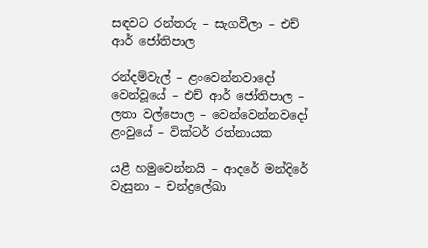සඳවට රන්තරු – සැගවීලා – එච් ආර් ජෝතිපාල

රන්දම්වැල් – ළංවෙන්නවාදෝ වෙන්වූයේ – එච් ආර් ජෝතිපාල – ලතා වල්පොල – වෙන්වෙන්නවදෝ ළංවුයේ – වික්‌ටර් රත්නායක

යළී හමුවෙන්නයි – ආදරේ මන්දිරේ වැසුනා – චන්ද්‍රලේඛා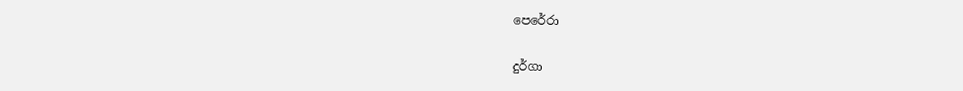පෙරේරා

දුර්ගා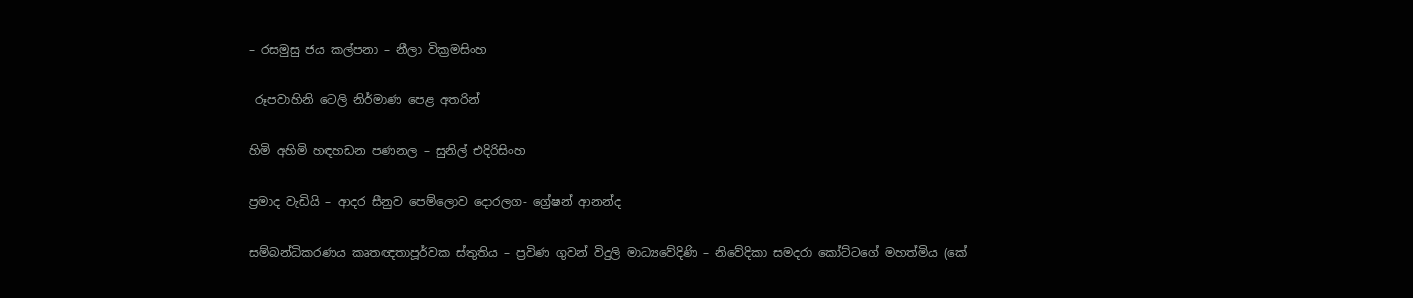– රසමුසු ජය කල්පනා – නීලා වික්‍රමසිංහ

 රූපවාහිනි ටෙලි නිර්මාණ පෙළ අතරින්

හිමි අහිමි හඳහඩන පණනල – සුනිල් එදිරිසිංහ

ප්‍රමාද වැඩියි – ආදර සීනුව පෙම්ලොව දොරලග- ග්‍රේෂන් ආනන්ද

සම්බන්ධිකරණය කෘතඥතාපූර්වක ස්‌තුතිය – ප්‍රවිණ ගුවන් විදුලි මාධ්‍යවේදිණි – නිවේදිකා සමදරා කෝට්‌ටගේ මහත්මිය (කේ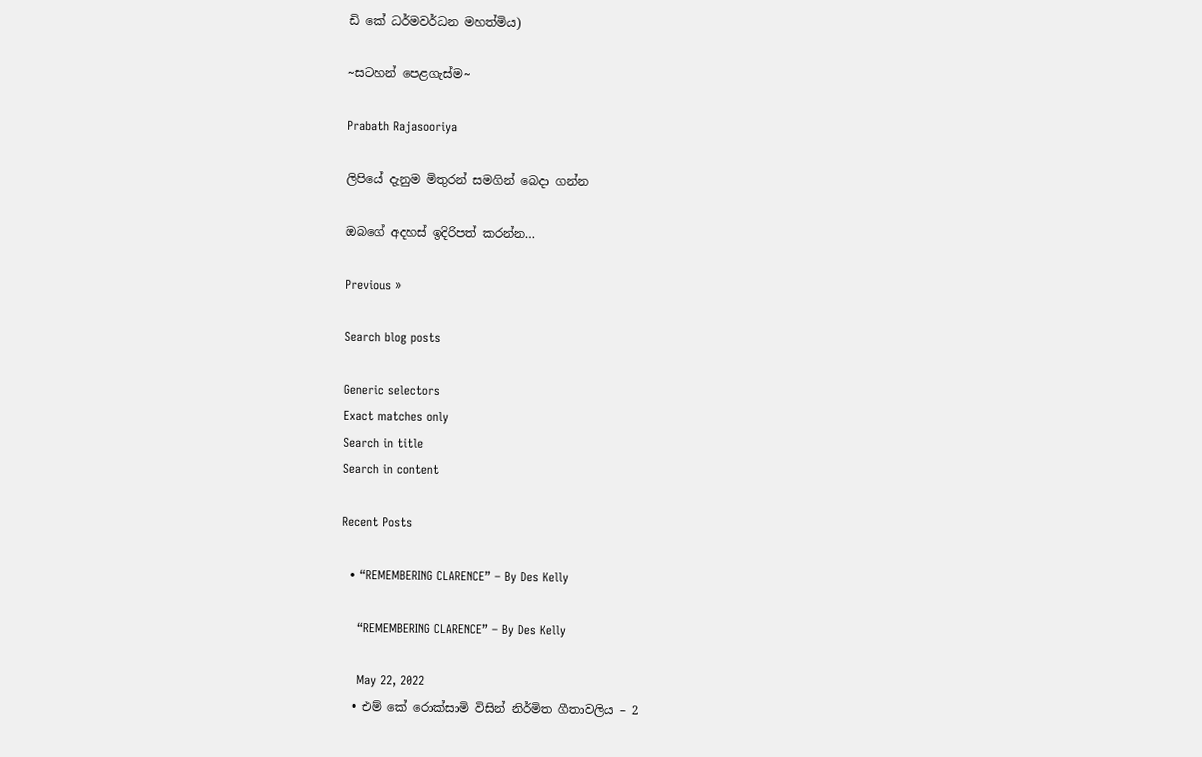ඩි කේ ධර්මවර්ධන මහත්මිය)

~සටහන් පෙළගැස්ම‍~

Prabath Rajasooriya

ලිපියේ දැනුම මිතුරන් සමගින් බෙදා ගන්න

ඔබගේ අදහස් ඉදිරිපත් කරන්න…

Previous »

Search blog posts

Generic selectors
Exact matches only
Search in title
Search in content

Recent Posts

  • “REMEMBERING CLARENCE” – By Des Kelly

    “REMEMBERING CLARENCE” – By Des Kelly

    May 22, 2022
  • එම් කේ රොක්සාමි විසින් නිර්මිත ගීතාවලිය – 2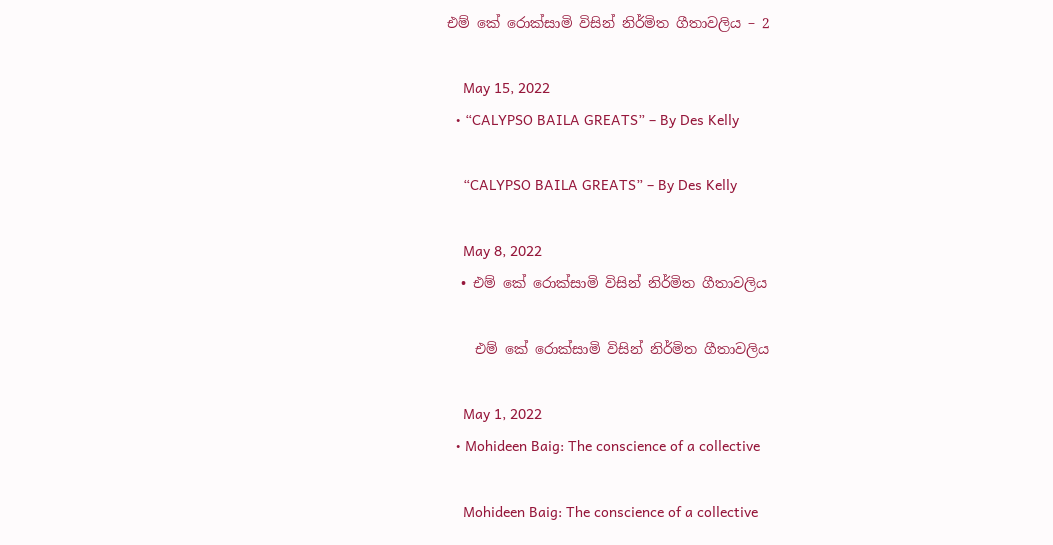එම් කේ රොක්සාමි විසින් නිර්මිත ගීතාවලිය – 2

    May 15, 2022
  • “CALYPSO BAILA GREATS” – By Des Kelly

    “CALYPSO BAILA GREATS” – By Des Kelly

    May 8, 2022
  • එම් කේ රොක්සාමි විසින් නිර්මිත ගීතාවලිය

    එම් කේ රොක්සාමි විසින් නිර්මිත ගීතාවලිය

    May 1, 2022
  • Mohideen Baig: The conscience of a collective

    Mohideen Baig: The conscience of a collective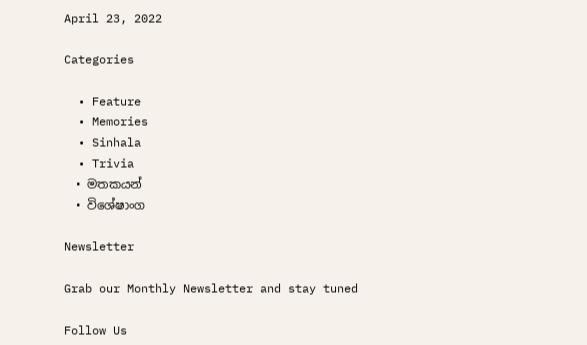April 23, 2022

Categories

  • Feature
  • Memories
  • Sinhala
  • Trivia
  • මතකයන්
  • විශේෂාංග

Newsletter

Grab our Monthly Newsletter and stay tuned

Follow Us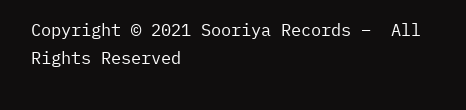Copyright © 2021 Sooriya Records –  All Rights Reserved